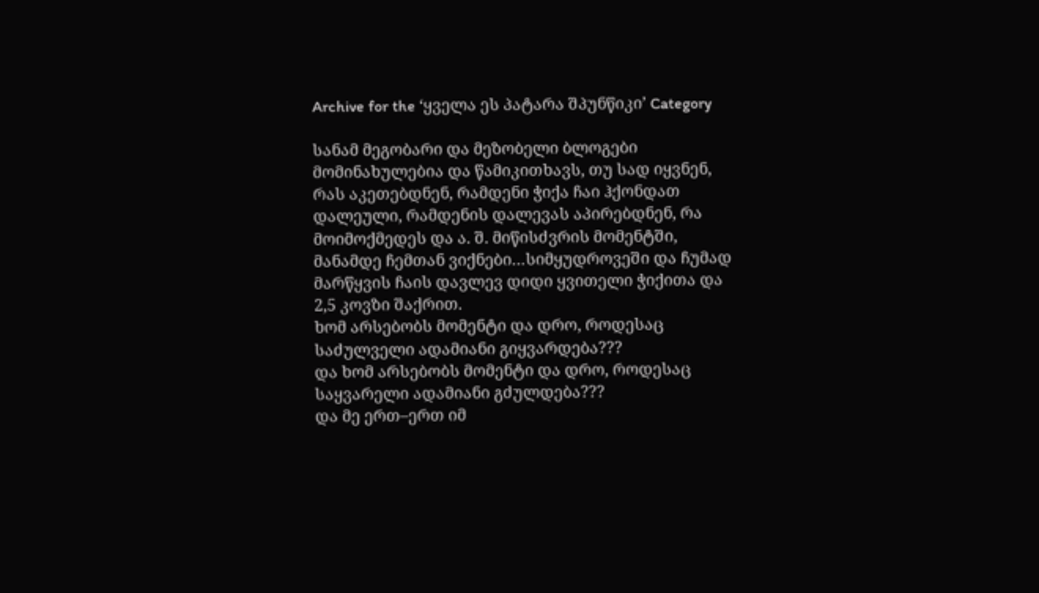Archive for the ‘ყველა ეს პატარა შპუნწიკი’ Category

სანამ მეგობარი და მეზობელი ბლოგები მომინახულებია და წამიკითხავს, თუ სად იყვნენ, რას აკეთებდნენ, რამდენი ჭიქა ჩაი ჰქონდათ დალეული, რამდენის დალევას აპირებდნენ, რა მოიმოქმედეს და ა. შ. მიწისძვრის მომენტში, მანამდე ჩემთან ვიქნები…სიმყუდროვეში და ჩუმად მარწყვის ჩაის დავლევ დიდი ყვითელი ჭიქითა და 2,5 კოვზი შაქრით.
ხომ არსებობს მომენტი და დრო, როდესაც საძულველი ადამიანი გიყვარდება???
და ხომ არსებობს მომენტი და დრო, როდესაც საყვარელი ადამიანი გძულდება???
და მე ერთ–ერთ იმ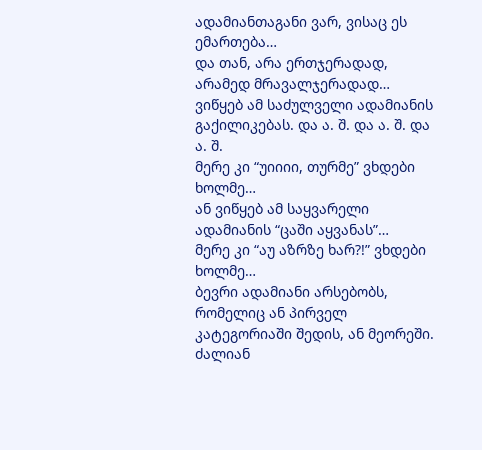ადამიანთაგანი ვარ, ვისაც ეს ემართება…
და თან, არა ერთჯერადად, არამედ მრავალჯერადად…
ვიწყებ ამ საძულველი ადამიანის გაქილიკებას. და ა. შ. და ა. შ. და ა. შ.
მერე კი “უიიიი, თურმე” ვხდები ხოლმე…
ან ვიწყებ ამ საყვარელი ადამიანის “ცაში აყვანას”…
მერე კი “აუ აზრზე ხარ?!” ვხდები ხოლმე…
ბევრი ადამიანი არსებობს, რომელიც ან პირველ კატეგორიაში შედის, ან მეორეში.
ძალიან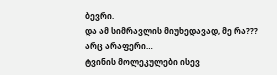ბევრი.
და ამ სიმრავლის მიუხედავად, მე რა???
არც არაფერი…
ტვინის მოლეკულები ისევ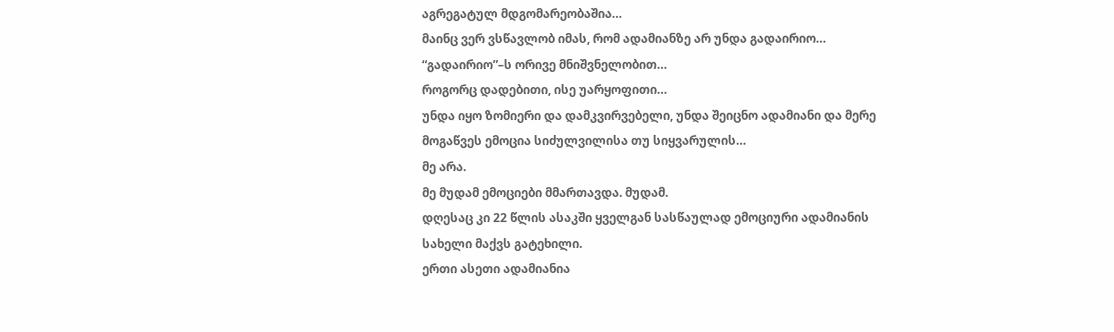აგრეგატულ მდგომარეობაშია…
მაინც ვერ ვსწავლობ იმას, რომ ადამიანზე არ უნდა გადაირიო…
“გადაირიო”–ს ორივე მნიშვნელობით…
როგორც დადებითი, ისე უარყოფითი…
უნდა იყო ზომიერი და დამკვირვებელი, უნდა შეიცნო ადამიანი და მერე მოგაწვეს ემოცია სიძულვილისა თუ სიყვარულის…
მე არა.
მე მუდამ ემოციები მმართავდა. მუდამ.
დღესაც კი 22 წლის ასაკში ყველგან სასწაულად ემოციური ადამიანის სახელი მაქვს გატეხილი.
ერთი ასეთი ადამიანია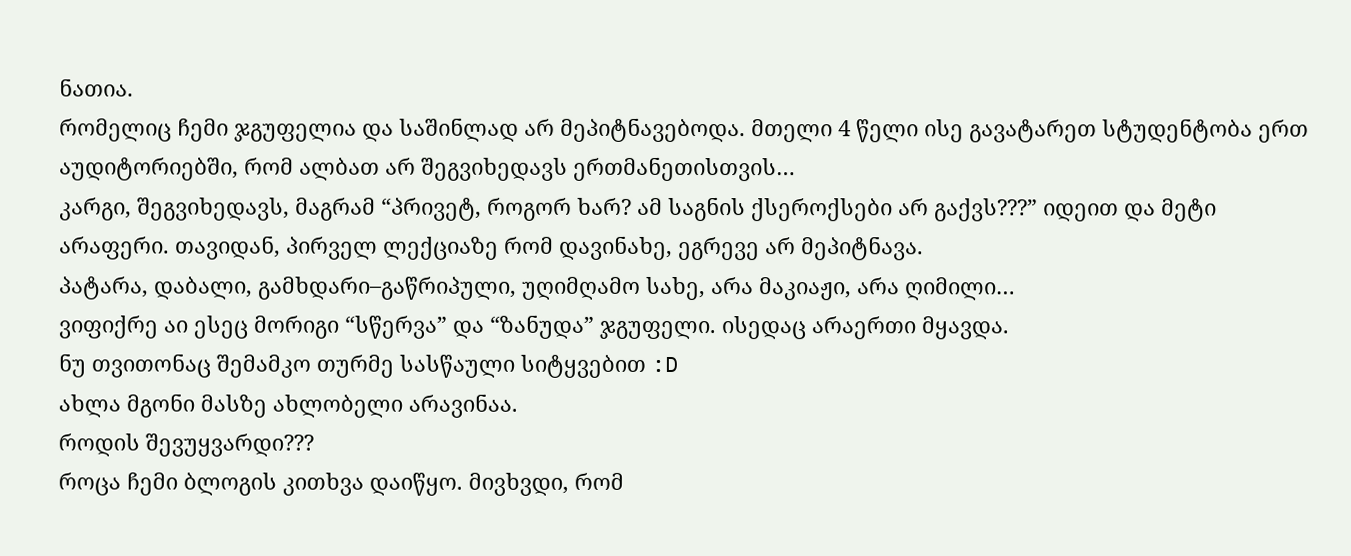ნათია.
რომელიც ჩემი ჯგუფელია და საშინლად არ მეპიტნავებოდა. მთელი 4 წელი ისე გავატარეთ სტუდენტობა ერთ აუდიტორიებში, რომ ალბათ არ შეგვიხედავს ერთმანეთისთვის…
კარგი, შეგვიხედავს, მაგრამ “პრივეტ, როგორ ხარ? ამ საგნის ქსეროქსები არ გაქვს???” იდეით და მეტი არაფერი. თავიდან, პირველ ლექციაზე რომ დავინახე, ეგრევე არ მეპიტნავა.
პატარა, დაბალი, გამხდარი–გაწრიპული, უღიმღამო სახე, არა მაკიაჟი, არა ღიმილი…
ვიფიქრე აი ესეც მორიგი “სწერვა” და “ზანუდა” ჯგუფელი. ისედაც არაერთი მყავდა.
ნუ თვითონაც შემამკო თურმე სასწაული სიტყვებით :D
ახლა მგონი მასზე ახლობელი არავინაა.
როდის შევუყვარდი???
როცა ჩემი ბლოგის კითხვა დაიწყო. მივხვდი, რომ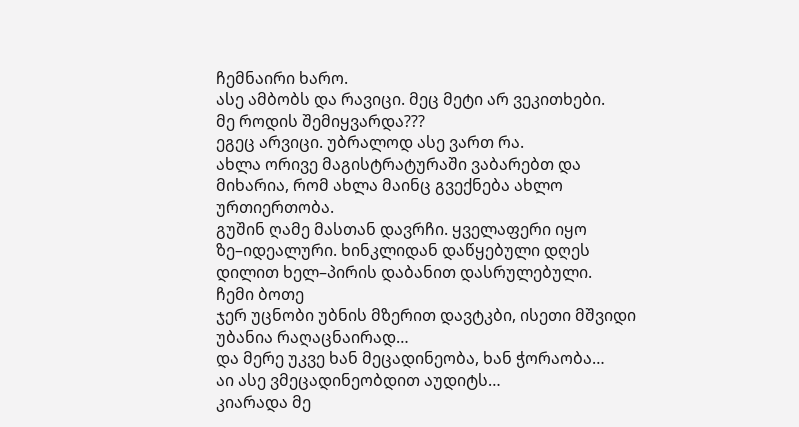ჩემნაირი ხარო.
ასე ამბობს და რავიცი. მეც მეტი არ ვეკითხები.
მე როდის შემიყვარდა???
ეგეც არვიცი. უბრალოდ ასე ვართ რა.
ახლა ორივე მაგისტრატურაში ვაბარებთ და მიხარია, რომ ახლა მაინც გვექნება ახლო ურთიერთობა.
გუშინ ღამე მასთან დავრჩი. ყველაფერი იყო ზე–იდეალური. ხინკლიდან დაწყებული დღეს დილით ხელ–პირის დაბანით დასრულებული.
ჩემი ბოთე
ჯერ უცნობი უბნის მზერით დავტკბი, ისეთი მშვიდი უბანია რაღაცნაირად…
და მერე უკვე ხან მეცადინეობა, ხან ჭორაობა…
აი ასე ვმეცადინეობდით აუდიტს…
კიარადა მე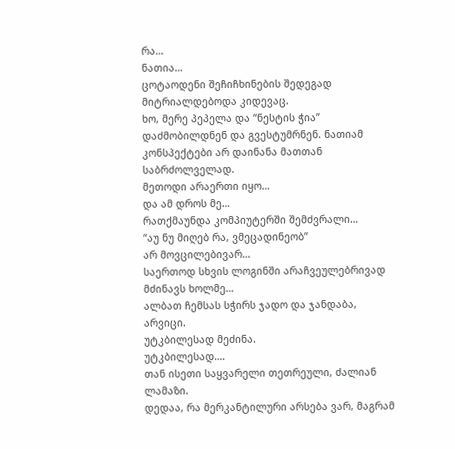რა…
ნათია…
ცოტაოდენი შეჩიჩხინების შედეგად მიტრიალდებოდა კიდევაც.
ხო, მერე პეპელა და “ნესტის ჭია” დაძმობილდნენ და გვესტუმრნენ. ნათიამ კონსპექტები არ დაინანა მათთან საბრძოლველად.
მეთოდი არაერთი იყო…
და ამ დროს მე…
რათქმაუნდა კომპიუტერში შემძვრალი…
“აუ ნუ მიღებ რა, ვმეცადინეობ”
არ მოვცილებივარ…
საერთოდ სხვის ლოგინში არაჩვეულებრივად მძინავს ხოლმე…
ალბათ ჩემსას სჭირს ჯადო და ჯანდაბა, არვიცი.
უტკბილესად მეძინა.
უტკბილესად….
თან ისეთი საყვარელი თეთრეული, ძალიან ლამაზი.
დედაა, რა მერკანტილური არსება ვარ, მაგრამ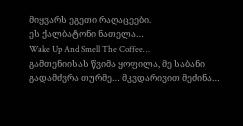მიყვარს ეგეთი რაღაცეები.
ეს ქალბატონი ნათელა…
Wake Up And Smell The Coffee…
გამთენიისას წვიმა ყოფილა, მე საბანი გადამძვრა თურმე… მკვდარივით მეძინა…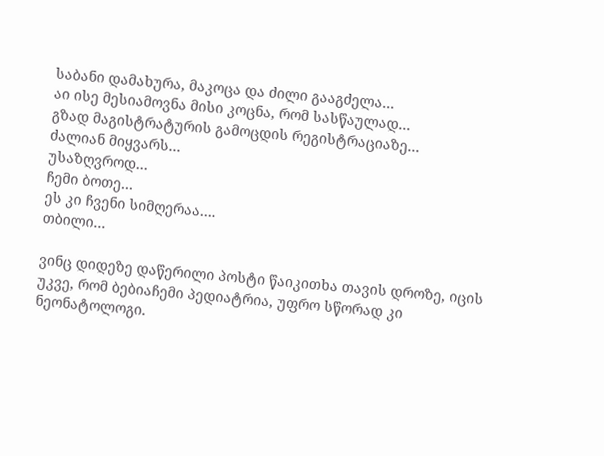საბანი დამახურა, მაკოცა და ძილი გააგძელა…
აი ისე მესიამოვნა მისი კოცნა, რომ სასწაულად…
გზად მაგისტრატურის გამოცდის რეგისტრაციაზე…
ძალიან მიყვარს…
უსაზღვროდ…
ჩემი ბოთე…
ეს კი ჩვენი სიმღერაა….
თბილი…

ვინც დიდეზე დაწერილი პოსტი წაიკითხა თავის დროზე, იცის უკვე, რომ ბებიაჩემი პედიატრია, უფრო სწორად კი ნეონატოლოგი.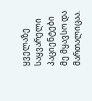ყველაზე საყვარელი პაციენტები მე მყავსო და მართალიცაა.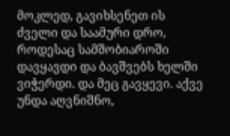მოკლედ, გავიხსენეთ ის ძველი და საამური დრო, როდესაც სამშობიაროში დავყავდი და ბავშვებს ხელში ვიჭერდი. და მეც გავყევი. აქვე უნდა აღვნიშნო,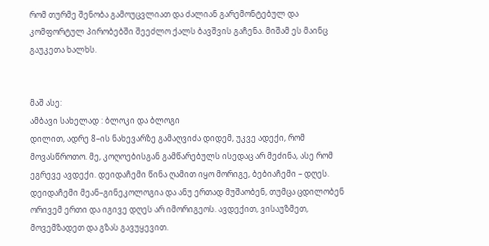რომ თურმე შენობა გამოუცვლიათ და ძალიან გარემონტებულ და კომფორტულ პირობებში შეეძლო ქალს ბავშვის გაჩენა. მიშამ ეს მაინც გაუკეთა ხალხს.


მაშ ასე:
ამბავი სახელად : ბლოკი და ბლოგი
დილით, ადრე 8–ის ნახევარზე გამაღვიძა დიდემ, უკვე ადექი, რომ მოვასწროთო. მე, კოღოებისგან გამწარებულს ისედაც არ მეძინა, ასე რომ ეგრევე ავდექი. დეიდაჩემი წინა ღამით იყო მორიგე, ბებიაჩემი – დღეს. დეიდაჩემი მეან–გინეკოლოგია და ანუ ერთად მუშაობენ, თუმცა ცდილობენ ორივემ ერთი და იგივე დღეს არ იმორიგეოს. ავდექით, ვისაუზმეთ, მოვემზადეთ და გზას გავუყევით.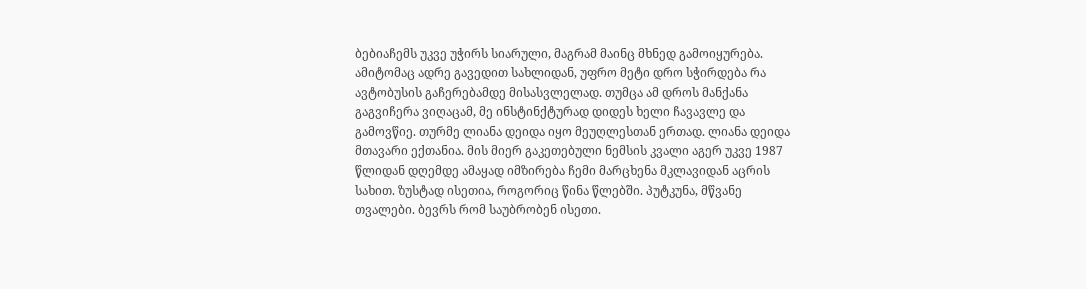ბებიაჩემს უკვე უჭირს სიარული, მაგრამ მაინც მხნედ გამოიყურება. ამიტომაც ადრე გავედით სახლიდან, უფრო მეტი დრო სჭირდება რა ავტობუსის გაჩერებამდე მისასვლელად. თუმცა ამ დროს მანქანა გაგვიჩერა ვიღაცამ, მე ინსტინქტურად დიდეს ხელი ჩავავლე და გამოვწიე. თურმე ლიანა დეიდა იყო მეუღლესთან ერთად. ლიანა დეიდა მთავარი ექთანია. მის მიერ გაკეთებული ნემსის კვალი აგერ უკვე 1987 წლიდან დღემდე ამაყად იმზირება ჩემი მარცხენა მკლავიდან აცრის სახით. ზუსტად ისეთია, როგორიც წინა წლებში. პუტკუნა, მწვანე თვალები. ბევრს რომ საუბრობენ ისეთი.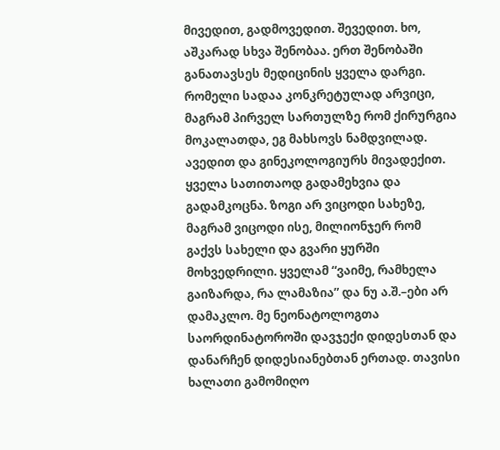მივედით, გადმოვედით. შევედით. ხო, აშკარად სხვა შენობაა. ერთ შენობაში განათავსეს მედიცინის ყველა დარგი. რომელი სადაა კონკრეტულად არვიცი, მაგრამ პირველ სართულზე რომ ქირურგია მოკალათდა, ეგ მახსოვს ნამდვილად. ავედით და გინეკოლოგიურს მივადექით. ყველა სათითაოდ გადამეხვია და გადამკოცნა. ზოგი არ ვიცოდი სახეზე, მაგრამ ვიცოდი ისე, მილიონჯერ რომ გაქვს სახელი და გვარი ყურში მოხვედრილი. ყველამ “ვაიმე, რამხელა გაიზარდა, რა ლამაზია” და ნუ ა.შ.–ები არ დამაკლო. მე ნეონატოლოგთა საორდინატოროში დავჯექი დიდესთან და დანარჩენ დიდესიანებთან ერთად. თავისი ხალათი გამომიღო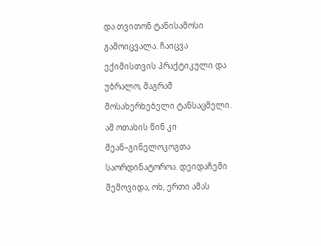და თვითონ ტანისამოსი გამოიცვალა. ჩაიცვა ექიმისთვის პრაქტიკული და უბრალო, მაგრამ მოსახერხებელი ტანსაცმელი. ამ ოთახის წინ კი მეან–გინელოკოგთა საორდინატოროა. დეიდაჩემი შემოვიდა, ოხ, ერთი ამას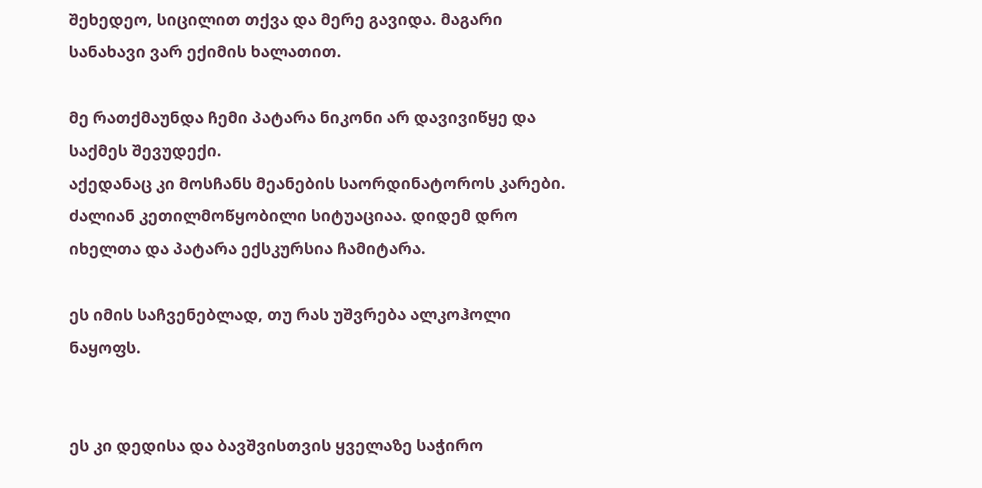შეხედეო, სიცილით თქვა და მერე გავიდა. მაგარი სანახავი ვარ ექიმის ხალათით.

მე რათქმაუნდა ჩემი პატარა ნიკონი არ დავივიწყე და საქმეს შევუდექი.
აქედანაც კი მოსჩანს მეანების საორდინატოროს კარები. ძალიან კეთილმოწყობილი სიტუაციაა. დიდემ დრო იხელთა და პატარა ექსკურსია ჩამიტარა.

ეს იმის საჩვენებლად, თუ რას უშვრება ალკოჰოლი ნაყოფს.


ეს კი დედისა და ბავშვისთვის ყველაზე საჭირო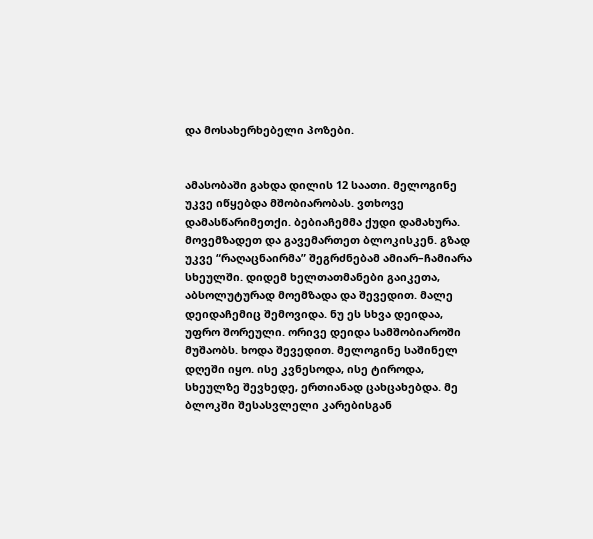და მოსახერხებელი პოზები.


ამასობაში გახდა დილის 12 საათი. მელოგინე უკვე იწყებდა მშობიარობას. ვთხოვე დამასწარიმეთქი. ბებიაჩემმა ქუდი დამახურა. მოვემზადეთ და გავემართეთ ბლოკისკენ. გზად უკვე “რაღაცნაირმა” შეგრძნებამ ამიარ–ჩამიარა სხეულში. დიდემ ხელთათმანები გაიკეთა, აბსოლუტურად მოემზადა და შევედით. მალე დეიდაჩემიც შემოვიდა. ნუ ეს სხვა დეიდაა, უფრო შორეული. ორივე დეიდა სამშობიაროში მუშაობს. ხოდა შევედით. მელოგინე საშინელ დღეში იყო. ისე კვნესოდა, ისე ტიროდა, სხეულზე შევხედე, ერთიანად ცახცახებდა. მე ბლოკში შესასვლელი კარებისგან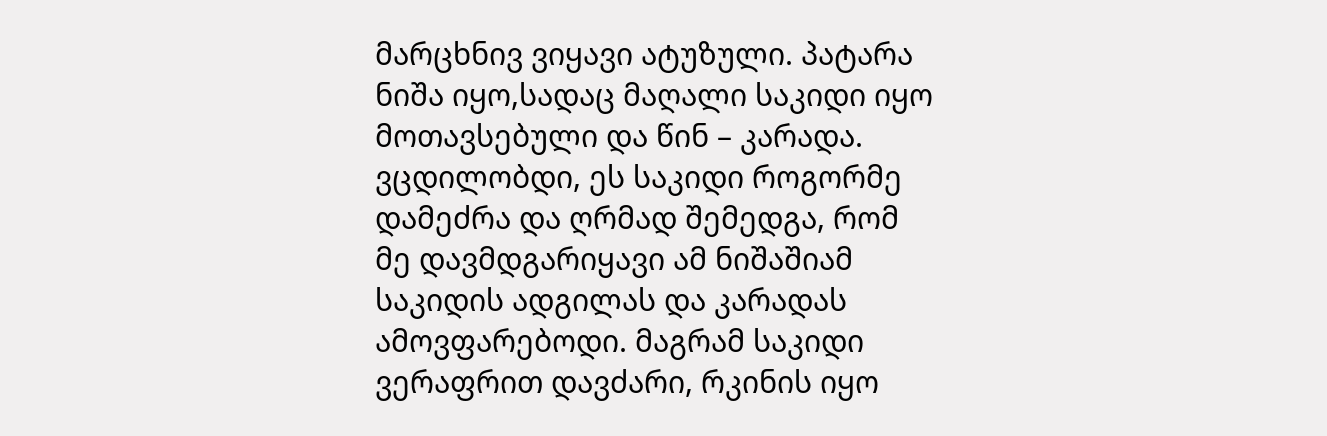მარცხნივ ვიყავი ატუზული. პატარა ნიშა იყო,სადაც მაღალი საკიდი იყო მოთავსებული და წინ – კარადა. ვცდილობდი, ეს საკიდი როგორმე დამეძრა და ღრმად შემედგა, რომ მე დავმდგარიყავი ამ ნიშაშიამ საკიდის ადგილას და კარადას ამოვფარებოდი. მაგრამ საკიდი ვერაფრით დავძარი, რკინის იყო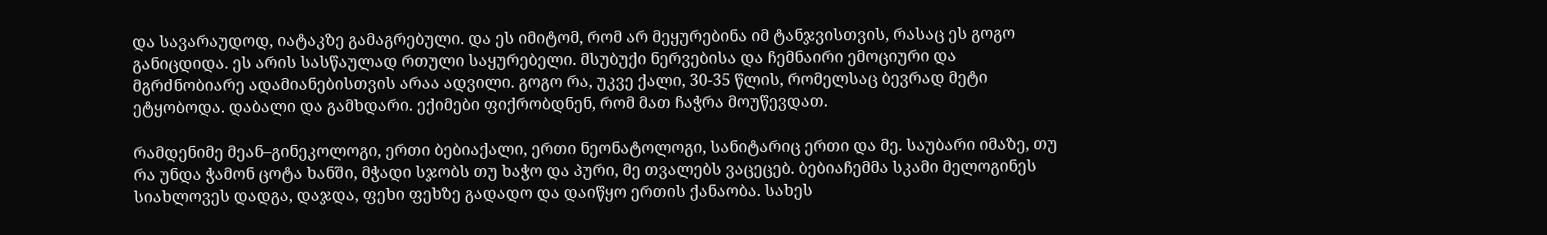და სავარაუდოდ, იატაკზე გამაგრებული. და ეს იმიტომ, რომ არ მეყურებინა იმ ტანჯვისთვის, რასაც ეს გოგო განიცდიდა. ეს არის სასწაულად რთული საყურებელი. მსუბუქი ნერვებისა და ჩემნაირი ემოციური და მგრძნობიარე ადამიანებისთვის არაა ადვილი. გოგო რა, უკვე ქალი, 30-35 წლის, რომელსაც ბევრად მეტი ეტყობოდა. დაბალი და გამხდარი. ექიმები ფიქრობდნენ, რომ მათ ჩაჭრა მოუწევდათ.

რამდენიმე მეან–გინეკოლოგი, ერთი ბებიაქალი, ერთი ნეონატოლოგი, სანიტარიც ერთი და მე. საუბარი იმაზე, თუ რა უნდა ჭამონ ცოტა ხანში, მჭადი სჯობს თუ ხაჭო და პური, მე თვალებს ვაცეცებ. ბებიაჩემმა სკამი მელოგინეს სიახლოვეს დადგა, დაჯდა, ფეხი ფეხზე გადადო და დაიწყო ერთის ქანაობა. სახეს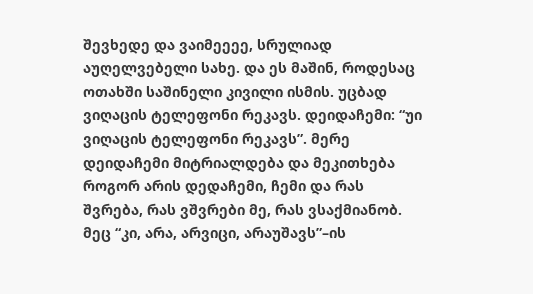შევხედე და ვაიმეეეე, სრულიად აუღელვებელი სახე. და ეს მაშინ, როდესაც ოთახში საშინელი კივილი ისმის. უცბად ვიღაცის ტელეფონი რეკავს. დეიდაჩემი: “უი ვიღაცის ტელეფონი რეკავს”. მერე დეიდაჩემი მიტრიალდება და მეკითხება როგორ არის დედაჩემი, ჩემი და რას შვრება, რას ვშვრები მე, რას ვსაქმიანობ. მეც “კი, არა, არვიცი, არაუშავს”–ის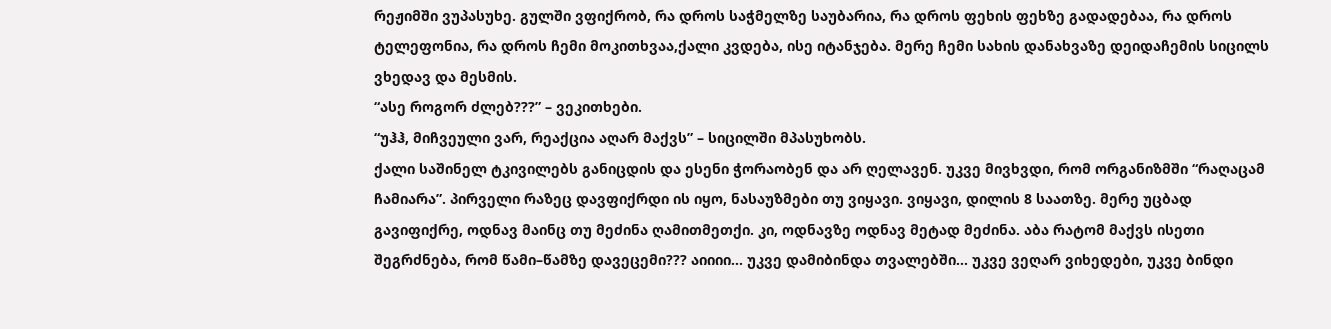რეჟიმში ვუპასუხე. გულში ვფიქრობ, რა დროს საჭმელზე საუბარია, რა დროს ფეხის ფეხზე გადადებაა, რა დროს ტელეფონია, რა დროს ჩემი მოკითხვაა,ქალი კვდება, ისე იტანჯება. მერე ჩემი სახის დანახვაზე დეიდაჩემის სიცილს ვხედავ და მესმის.
“ასე როგორ ძლებ???” – ვეკითხები.
“უჰჰ, მიჩვეული ვარ, რეაქცია აღარ მაქვს” – სიცილში მპასუხობს.
ქალი საშინელ ტკივილებს განიცდის და ესენი ჭორაობენ და არ ღელავენ. უკვე მივხვდი, რომ ორგანიზმში “რაღაცამ ჩამიარა”. პირველი რაზეც დავფიქრდი ის იყო, ნასაუზმები თუ ვიყავი. ვიყავი, დილის 8 საათზე. მერე უცბად გავიფიქრე, ოდნავ მაინც თუ მეძინა ღამითმეთქი. კი, ოდნავზე ოდნავ მეტად მეძინა. აბა რატომ მაქვს ისეთი შეგრძნება, რომ წამი–წამზე დავეცემი??? აიიიი… უკვე დამიბინდა თვალებში… უკვე ვეღარ ვიხედები, უკვე ბინდი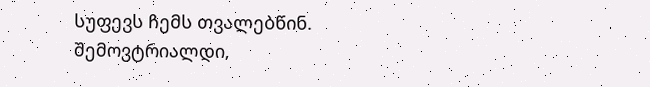სუფევს ჩემს თვალებწინ. შემოვტრიალდი,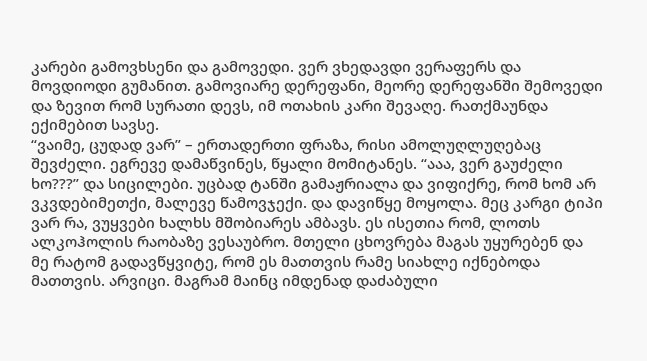კარები გამოვხსენი და გამოვედი. ვერ ვხედავდი ვერაფერს და მოვდიოდი გუმანით. გამოვიარე დერეფანი, მეორე დერეფანში შემოვედი და ზევით რომ სურათი დევს, იმ ოთახის კარი შევაღე. რათქმაუნდა ექიმებით სავსე.
“ვაიმე, ცუდად ვარ” – ერთადერთი ფრაზა, რისი ამოლუღლუღებაც შევძელი. ეგრევე დამაწვინეს, წყალი მომიტანეს. “ააა, ვერ გაუძელი ხო???” და სიცილები. უცბად ტანში გამაჟრიალა და ვიფიქრე, რომ ხომ არ ვკვდებიმეთქი, მალევე წამოვჯექი. და დავიწყე მოყოლა. მეც კარგი ტიპი ვარ რა, ვუყვები ხალხს მშობიარეს ამბავს. ეს ისეთია რომ, ლოთს ალკოჰოლის რაობაზე ვესაუბრო. მთელი ცხოვრება მაგას უყურებენ და მე რატომ გადავწყვიტე, რომ ეს მათთვის რამე სიახლე იქნებოდა მათთვის. არვიცი. მაგრამ მაინც იმდენად დაძაბული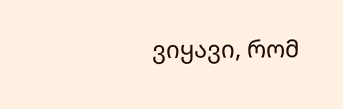ვიყავი, რომ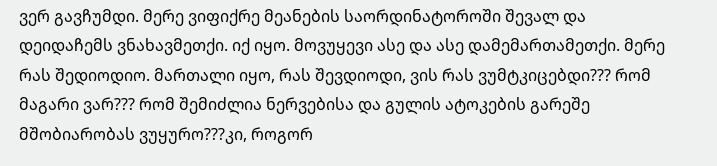ვერ გავჩუმდი. მერე ვიფიქრე მეანების საორდინატოროში შევალ და დეიდაჩემს ვნახავმეთქი. იქ იყო. მოვუყევი ასე და ასე დამემართამეთქი. მერე რას შედიოდიო. მართალი იყო, რას შევდიოდი, ვის რას ვუმტკიცებდი??? რომ მაგარი ვარ??? რომ შემიძლია ნერვებისა და გულის ატოკების გარეშე მშობიარობას ვუყურო???კი, როგორ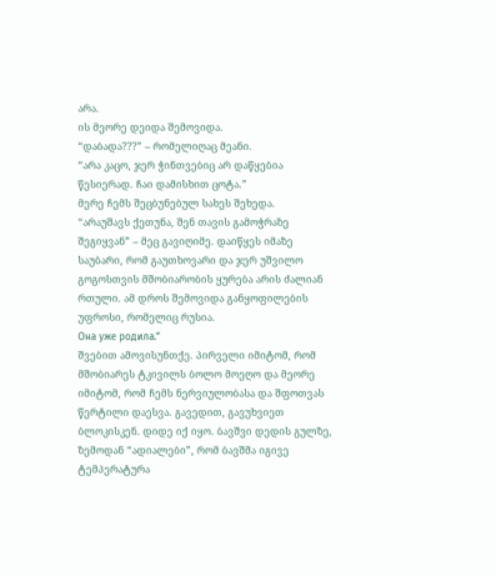არა.
ის მეორე დეიდა შემოვიდა.
“დაბადა???” – რომელიღაც მეანი.
“არა კაცო, ჯერ ჭინთვებიც არ დაწყებია წესიერად. ჩაი დამისხით ცოტა.”
მერე ჩემს შეცბუნებულ სახეს შეხედა.
“არაუშავს ქეთუნა, შენ თავის გამოჭრაზე შეგიყვან” – მეც გავიღიმე. დაიწყეს იმაზე საუბარი, რომ გაუთხოვარი და ჯერ უშვილო გოგოსთვის მშობიარობის ყურება არის ძალიან რთული. ამ დროს შემოვიდა განყოფილების უფროსი, რომელიც რუსია.
Она уже родила.”
შვებით ამოვისუნთქე. პირველი იმიტომ, რომ მშობიარეს ტკივილს ბოლო მოეღო და მეორე იმიტომ, რომ ჩემს ნერვიულობასა და შფოთვას წერტილი დაესვა. გავედით, გავუხვიეთ ბლოკისკენ. დიდე იქ იყო. ბავშვი დედის გულზე, ზემოდან “ადიალები”, რომ ბავშმა იგივე ტემპერატურა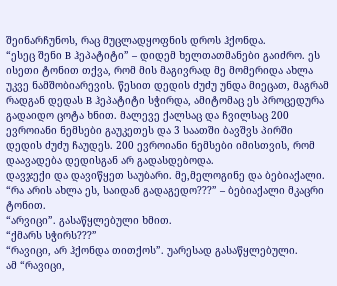შეინარჩუნოს, რაც მუცლადყოფნის დროს ჰქონდა.
“ესეც შენი B ჰეპატიტი” – დიდემ ხელთათმანები გაიძრო. ეს ისეთი ტონით თქვა, რომ მის მაგივრად მე მომერიდა ახლა უკვე ნამშობიარევის. წესით დედის ძუძუ უნდა მიეცათ, მაგრამ რადგან დედას B ჰეპატიტი სჭირდა, ამიტომაც ეს პროცედურა გადაიდო ცოტა ხნით. მალევე ქალსაც და ჩვილსაც 200 ევროიანი ნემსები გაუკეთეს და 3 საათში ბავშვს პირში დედის ძუძუ ჩაუდეს. 200 ევროიანი ნემსები იმისთვის, რომ დაავადება დედისგან არ გადასდებოდა.
დავჯექი და დავიწყეთ საუბარი. მე,მელოგინე და ბებიაქალი.
“რა არის ახლა ეს, საიდან გადაგედო???” – ბებიაქალი მკაცრი ტონით.
“არვიცი”. გასაწყლებული ხმით.
“ქმარს სჭირს???”
“რავიცი, არ ჰქონდა თითქოს”. უარესად გასაწყლებული.
ამ “რავიცი,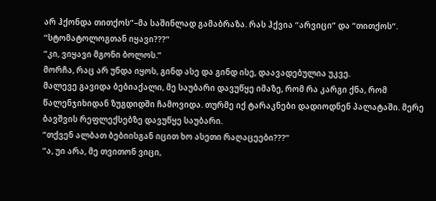არ ჰქონდა თითქოს”–მა საშინლად გამაბრაზა. რას ჰქვია “არვიცი” და “თითქოს”.
“სტომატოლოგთან იყავი???”
“კი, ვიყავი მგონი ბოლოს.”
მორჩა, რაც არ უნდა იყოს, გინდ ასე და გინდ ისე, დაავადებულია უკვე.
მალევე გავიდა ბებიაქალი, მე საუბარი დავუწყე იმაზე, რომ რა კარგი ქნა, რომ წალენჯიხიდან ზუგდიდში ჩამოვიდა. თურმე იქ ტარაკნები დადიოდნენ პალატაში. მერე ბავშვის რეფლექსებზე დავუწყე საუბარი.
“თქვენ ალბათ ბებიისგან იცით ხო ასეთი რაღაცეები???”
“ა, უი არა, მე თვითონ ვიცი,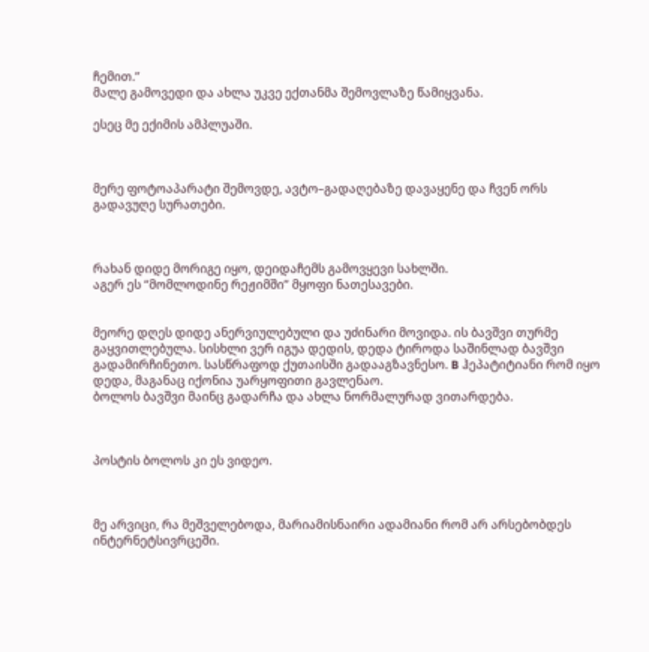ჩემით.”
მალე გამოვედი და ახლა უკვე ექთანმა შემოვლაზე წამიყვანა.

ესეც მე ექიმის ამპლუაში.



მერე ფოტოაპარატი შემოვდე, ავტო–გადაღებაზე დავაყენე და ჩვენ ორს გადავუღე სურათები.



რახან დიდე მორიგე იყო, დეიდაჩემს გამოვყევი სახლში.
აგერ ეს “მომლოდინე რეჟიმში” მყოფი ნათესავები.


მეორე დღეს დიდე ანერვიულებული და უძინარი მოვიდა. ის ბავშვი თურმე გაყვითლებულა. სისხლი ვერ იგუა დედის, დედა ტიროდა საშინლად ბავშვი გადამირჩინეთო. სასწრაფოდ ქუთაისში გადააგზავნესო. B ჰეპატიტიანი რომ იყო დედა, მაგანაც იქონია უარყოფითი გავლენაო.
ბოლოს ბავშვი მაინც გადარჩა და ახლა ნორმალურად ვითარდება.



პოსტის ბოლოს კი ეს ვიდეო.



მე არვიცი, რა მეშველებოდა, მარიამისნაირი ადამიანი რომ არ არსებობდეს ინტერნეტსივრცეში.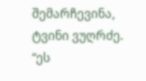შემარჩევინა, ტვინი ვუღრძე.
“ეს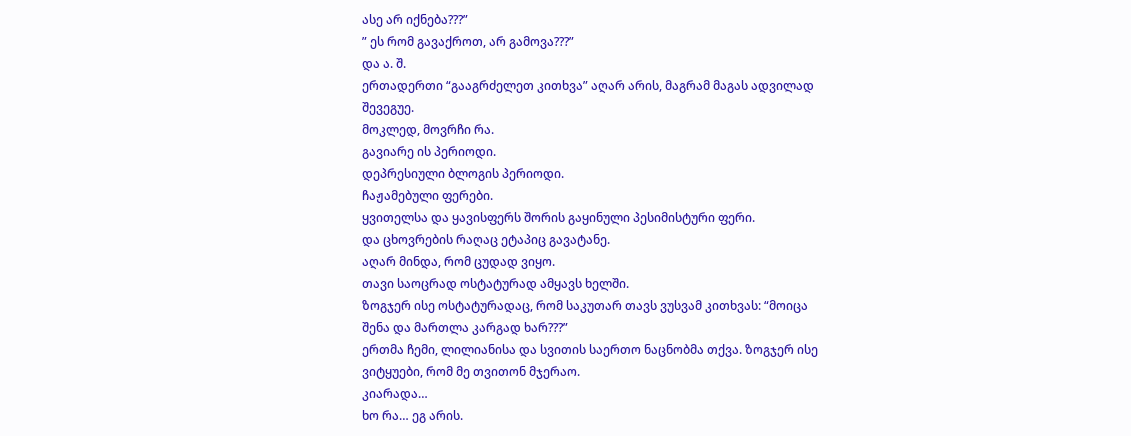ასე არ იქნება???”
” ეს რომ გავაქროთ, არ გამოვა???”
და ა. შ.
ერთადერთი “გააგრძელეთ კითხვა” აღარ არის, მაგრამ მაგას ადვილად შევეგუე.
მოკლედ, მოვრჩი რა.
გავიარე ის პერიოდი.
დეპრესიული ბლოგის პერიოდი.
ჩაჟამებული ფერები.
ყვითელსა და ყავისფერს შორის გაყინული პესიმისტური ფერი.
და ცხოვრების რაღაც ეტაპიც გავატანე.
აღარ მინდა, რომ ცუდად ვიყო.
თავი საოცრად ოსტატურად ამყავს ხელში.
ზოგჯერ ისე ოსტატურადაც, რომ საკუთარ თავს ვუსვამ კითხვას: “მოიცა შენა და მართლა კარგად ხარ???”
ერთმა ჩემი, ლილიანისა და სვითის საერთო ნაცნობმა თქვა. ზოგჯერ ისე ვიტყუები, რომ მე თვითონ მჯერაო.
კიარადა…
ხო რა… ეგ არის.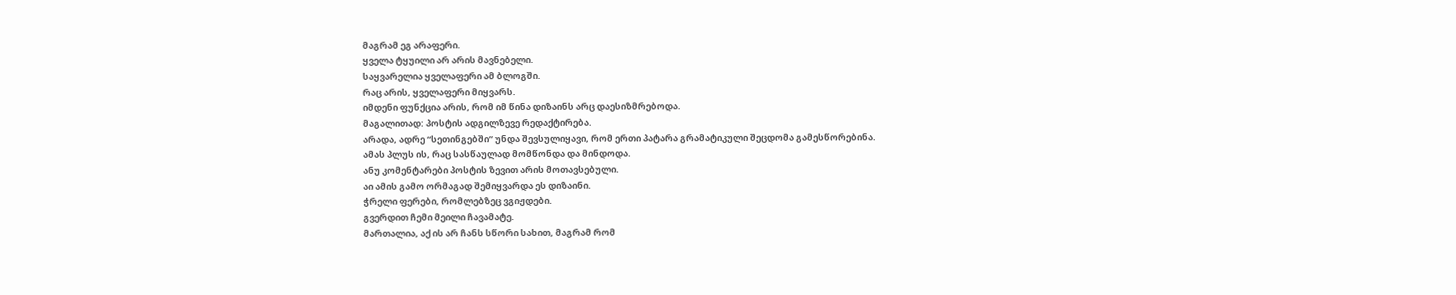მაგრამ ეგ არაფერი.
ყველა ტყუილი არ არის მავნებელი.
საყვარელია ყველაფერი ამ ბლოგში.
რაც არის, ყველაფერი მიყვარს.
იმდენი ფუნქცია არის, რომ იმ წინა დიზაინს არც დაესიზმრებოდა.
მაგალითად: პოსტის ადგილზევე რედაქტირება.
არადა, ადრე “სეთინგებში” უნდა შევსულიყავი, რომ ერთი პატარა გრამატიკული შეცდომა გამესწორებინა.
ამას პლუს ის, რაც სასწაულად მომწონდა და მინდოდა.
ანუ კომენტარები პოსტის ზევით არის მოთავსებული.
აი ამის გამო ორმაგად შემიყვარდა ეს დიზაინი.
ჭრელი ფერები, რომლებზეც ვგიჟდები.
გვერდით ჩემი მეილი ჩავამატე.
მართალია, აქ ის არ ჩანს სწორი სახით, მაგრამ რომ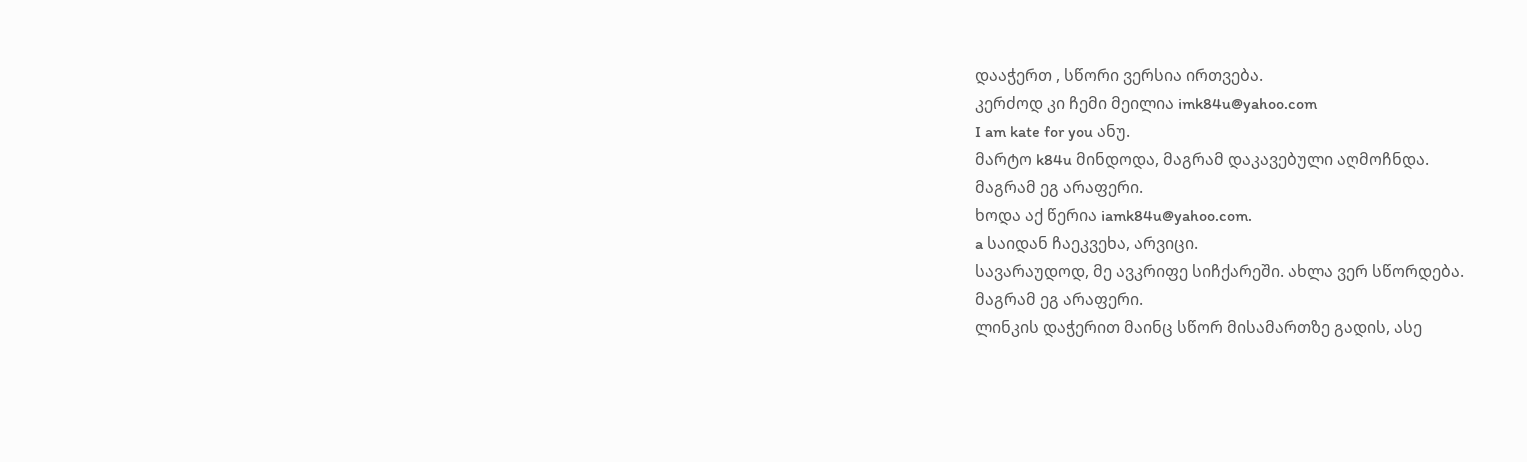დააჭერთ , სწორი ვერსია ირთვება.
კერძოდ კი ჩემი მეილია imk84u@yahoo.com
I am kate for you ანუ.
მარტო k84u მინდოდა, მაგრამ დაკავებული აღმოჩნდა.
მაგრამ ეგ არაფერი.
ხოდა აქ წერია iamk84u@yahoo.com.
a საიდან ჩაეკვეხა, არვიცი.
სავარაუდოდ, მე ავკრიფე სიჩქარეში. ახლა ვერ სწორდება.
მაგრამ ეგ არაფერი.
ლინკის დაჭერით მაინც სწორ მისამართზე გადის, ასე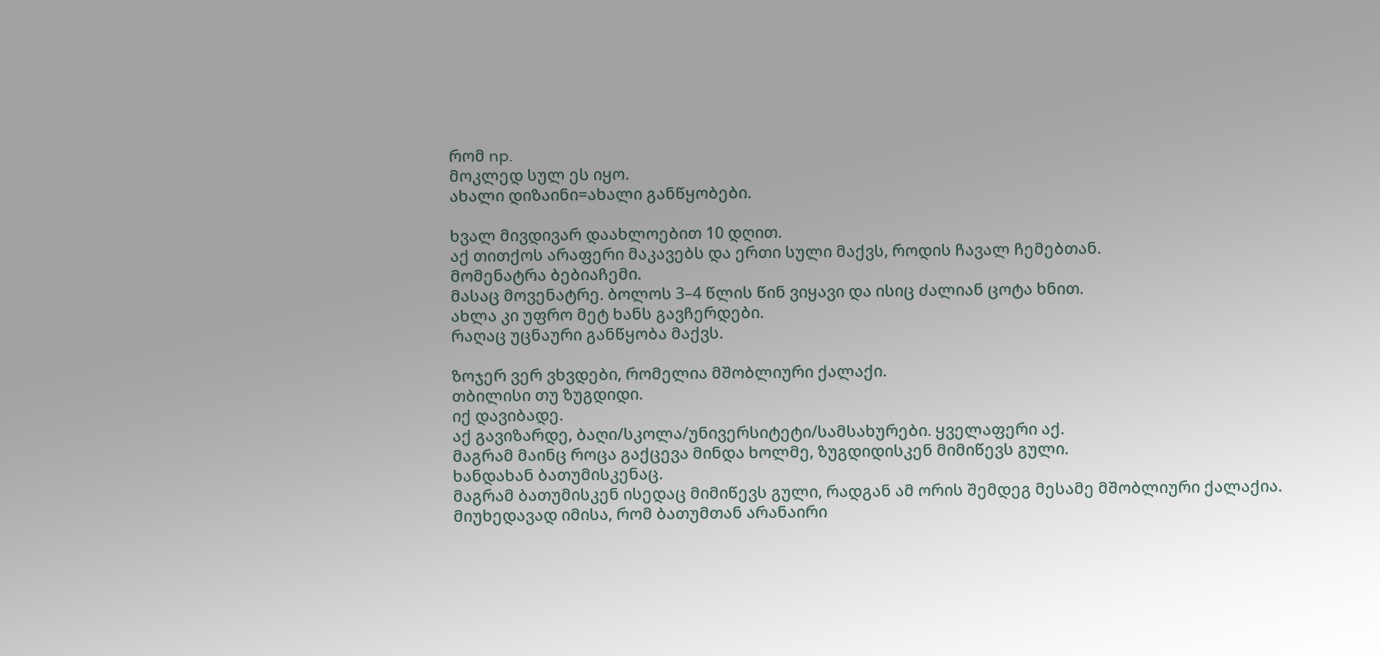რომ np.
მოკლედ სულ ეს იყო.
ახალი დიზაინი=ახალი განწყობები.

ხვალ მივდივარ დაახლოებით 10 დღით.
აქ თითქოს არაფერი მაკავებს და ერთი სული მაქვს, როდის ჩავალ ჩემებთან.
მომენატრა ბებიაჩემი.
მასაც მოვენატრე. ბოლოს 3–4 წლის წინ ვიყავი და ისიც ძალიან ცოტა ხნით.
ახლა კი უფრო მეტ ხანს გავჩერდები.
რაღაც უცნაური განწყობა მაქვს.

ზოჯერ ვერ ვხვდები, რომელია მშობლიური ქალაქი.
თბილისი თუ ზუგდიდი.
იქ დავიბადე.
აქ გავიზარდე, ბაღი/სკოლა/უნივერსიტეტი/სამსახურები. ყველაფერი აქ.
მაგრამ მაინც როცა გაქცევა მინდა ხოლმე, ზუგდიდისკენ მიმიწევს გული.
ხანდახან ბათუმისკენაც.
მაგრამ ბათუმისკენ ისედაც მიმიწევს გული, რადგან ამ ორის შემდეგ მესამე მშობლიური ქალაქია.
მიუხედავად იმისა, რომ ბათუმთან არანაირი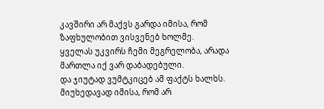კავშირი არ მაქვს გარდა იმისა, რომ ზაფხულობით ვისვენებ ხოლმე.
ყველას უკვირს ჩემი მეგრელობა, არადა მართლა იქ ვარ დაბადებული.
და ჯიუტად ვუმტკიცებ ამ ფაქტს ხალხს.
მიუხედავად იმისა, რომ არ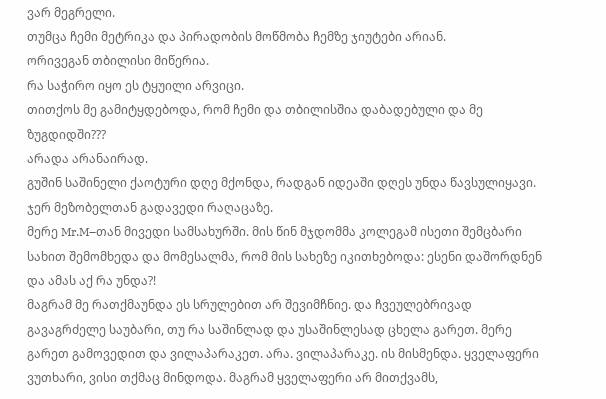ვარ მეგრელი.
თუმცა ჩემი მეტრიკა და პირადობის მოწმობა ჩემზე ჯიუტები არიან.
ორივეგან თბილისი მიწერია.
რა საჭირო იყო ეს ტყუილი არვიცი.
თითქოს მე გამიტყდებოდა, რომ ჩემი და თბილისშია დაბადებული და მე ზუგდიდში???
არადა არანაირად.
გუშინ საშინელი ქაოტური დღე მქონდა, რადგან იდეაში დღეს უნდა წავსულიყავი.
ჯერ მეზობელთან გადავედი რაღაცაზე.
მერე Mr.M–თან მივედი სამსახურში. მის წინ მჯდომმა კოლეგამ ისეთი შემცბარი სახით შემომხედა და მომესალმა, რომ მის სახეზე იკითხებოდა: ესენი დაშორდნენ და ამას აქ რა უნდა?!
მაგრამ მე რათქმაუნდა ეს სრულებით არ შევიმჩნიე. და ჩვეულებრივად გავაგრძელე საუბარი, თუ რა საშინლად და უსაშინლესად ცხელა გარეთ. მერე გარეთ გამოვედით და ვილაპარაკეთ. არა. ვილაპარაკე. ის მისმენდა. ყველაფერი ვუთხარი, ვისი თქმაც მინდოდა. მაგრამ ყველაფერი არ მითქვამს,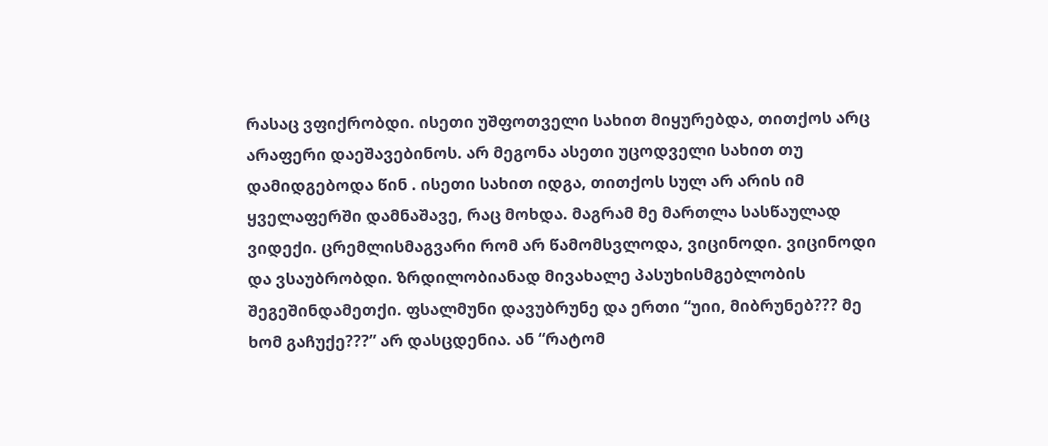რასაც ვფიქრობდი. ისეთი უშფოთველი სახით მიყურებდა, თითქოს არც არაფერი დაეშავებინოს. არ მეგონა ასეთი უცოდველი სახით თუ დამიდგებოდა წინ . ისეთი სახით იდგა, თითქოს სულ არ არის იმ ყველაფერში დამნაშავე, რაც მოხდა. მაგრამ მე მართლა სასწაულად ვიდექი. ცრემლისმაგვარი რომ არ წამომსვლოდა, ვიცინოდი. ვიცინოდი და ვსაუბრობდი. ზრდილობიანად მივახალე პასუხისმგებლობის შეგეშინდამეთქი. ფსალმუნი დავუბრუნე და ერთი “უიი, მიბრუნებ??? მე ხომ გაჩუქე???” არ დასცდენია. ან “რატომ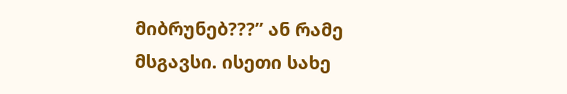მიბრუნებ???” ან რამე მსგავსი. ისეთი სახე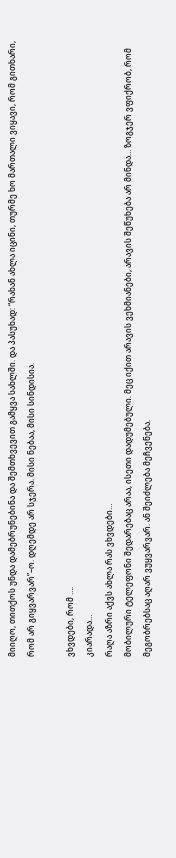მიიღო, თითქოს უნდა დამებრუნებინა და შემთხვევით გამყვა სახლში. და პასუხად: “რახან ახლა იცინი, თურმე ხო მართალი ვიყავი, რომ გითხარი, რომ არ გიყვარვარ”–ო. დღემდე არ სჯერა. მისი ნებაა, მისი სინდისია.

ვხვდები, რომ ….
კიარადა…
რაღა აზრი აქვს ახლა რას ვხვდები…
მობილური ტელეფონი შედარებაც არაა, ისეთი დადუმებული. მეც იქით არავის ვეხმიანები, არავის შეწუხება არ მინდა… ზოგჯერ ვფიქრობ, რომ მეგობრებსაც აღარ ვუყვარვარ. ან შეიძლება მეჩვენება.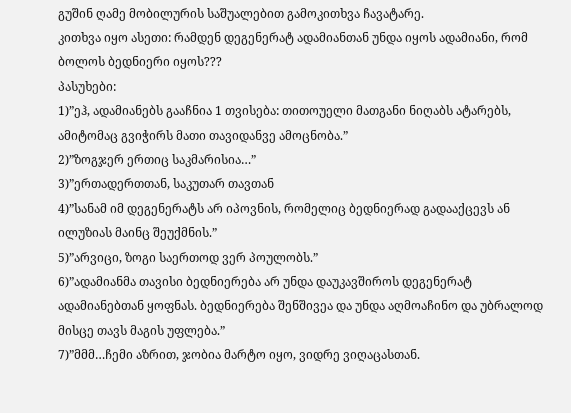გუშინ ღამე მობილურის საშუალებით გამოკითხვა ჩავატარე.
კითხვა იყო ასეთი: რამდენ დეგენერატ ადამიანთან უნდა იყოს ადამიანი, რომ ბოლოს ბედნიერი იყოს???
პასუხები:
1)”ეჰ, ადამიანებს გააჩნია 1 თვისება: თითოუელი მათგანი ნიღაბს ატარებს, ამიტომაც გვიჭირს მათი თავიდანვე ამოცნობა.”
2)”ზოგჯერ ერთიც საკმარისია…”
3)”ერთადერთთან, საკუთარ თავთან
4)”სანამ იმ დეგენერატს არ იპოვნის, რომელიც ბედნიერად გადააქცევს ან ილუზიას მაინც შეუქმნის.”
5)”არვიცი, ზოგი საერთოდ ვერ პოულობს.”
6)”ადამიანმა თავისი ბედნიერება არ უნდა დაუკავშიროს დეგენერატ ადამიანებთან ყოფნას. ბედნიერება შენშივეა და უნდა აღმოაჩინო და უბრალოდ მისცე თავს მაგის უფლება.”
7)”მმმ…ჩემი აზრით, ჯობია მარტო იყო, ვიდრე ვიღაცასთან.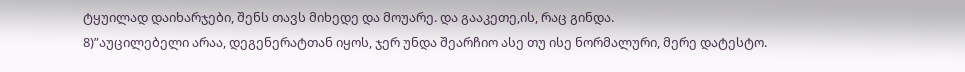ტყუილად დაიხარჯები, შენს თავს მიხედე და მოუარე. და გააკეთე,ის, რაც გინდა.
8)”აუცილებელი არაა, დეგენერატთან იყოს, ჯერ უნდა შეარჩიო ასე თუ ისე ნორმალური, მერე დატესტო.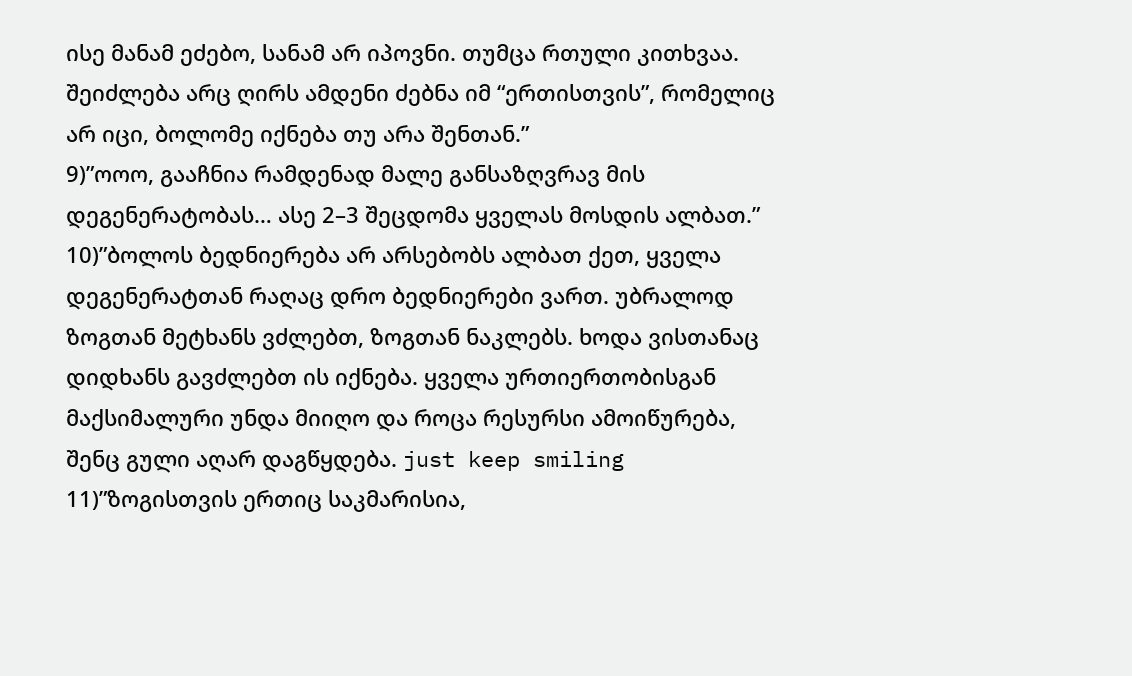ისე მანამ ეძებო, სანამ არ იპოვნი. თუმცა რთული კითხვაა. შეიძლება არც ღირს ამდენი ძებნა იმ “ერთისთვის”, რომელიც არ იცი, ბოლომე იქნება თუ არა შენთან.”
9)”ოოო, გააჩნია რამდენად მალე განსაზღვრავ მის დეგენერატობას… ასე 2–3 შეცდომა ყველას მოსდის ალბათ.”
10)”ბოლოს ბედნიერება არ არსებობს ალბათ ქეთ, ყველა დეგენერატთან რაღაც დრო ბედნიერები ვართ. უბრალოდ ზოგთან მეტხანს ვძლებთ, ზოგთან ნაკლებს. ხოდა ვისთანაც დიდხანს გავძლებთ ის იქნება. ყველა ურთიერთობისგან მაქსიმალური უნდა მიიღო და როცა რესურსი ამოიწურება, შენც გული აღარ დაგწყდება. just keep smiling
11)”ზოგისთვის ერთიც საკმარისია,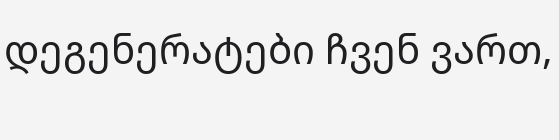დეგენერატები ჩვენ ვართ,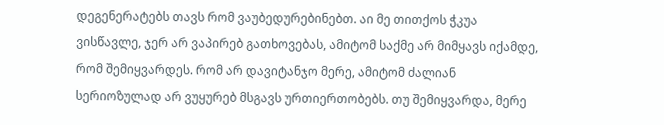დეგენერატებს თავს რომ ვაუბედურებინებთ. აი მე თითქოს ჭკუა ვისწავლე, ჯერ არ ვაპირებ გათხოვებას, ამიტომ საქმე არ მიმყავს იქამდე, რომ შემიყვარდეს. რომ არ დავიტანჯო მერე, ამიტომ ძალიან სერიოზულად არ ვუყურებ მსგავს ურთიერთობებს. თუ შემიყვარდა, მერე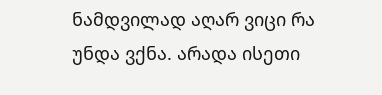ნამდვილად აღარ ვიცი რა უნდა ვქნა. არადა ისეთი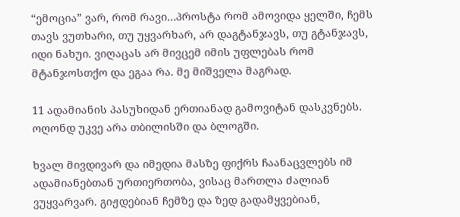“ემოცია” ვარ, რომ რავი…პროსტა რომ ამოვიდა ყელში, ჩემს თავს ვუთხარი, თუ უყვარხარ, არ დაგტანჯავს, თუ გტანჯავს, იდი ნახუი. ვიღაცას არ მივცემ იმის უფლებას რომ მტანჯოსთქო და ეგაა რა. მე მიშველა მაგრად.

11 ადამიანის პასუხიდან ერთიანად გამოვიტან დასკვნებს. ოღონდ უკვე არა თბილისში და ბლოგში.

ხვალ მივდივარ და იმედია მასზე ფიქრს ჩაანაცვლებს იმ ადამიანებთან ურთიერთობა, ვისაც მართლა ძალიან ვუყვარვარ. გიჟდებიან ჩემზე და ზედ გადამყვებიან,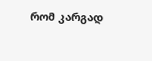რომ კარგად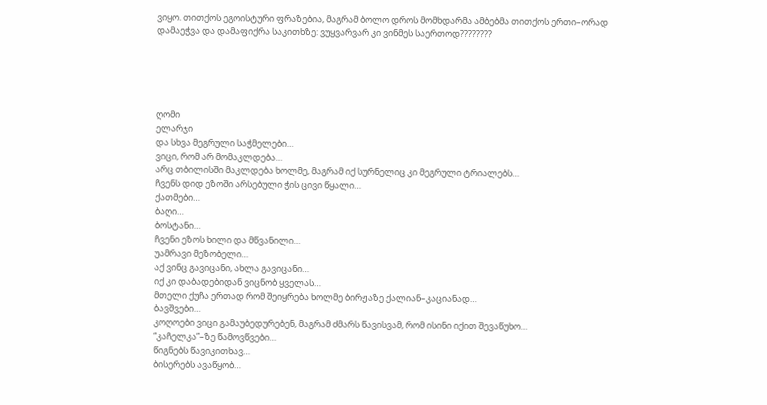ვიყო. თითქოს ეგოისტური ფრაზებია, მაგრამ ბოლო დროს მომხდარმა ამბებმა თითქოს ერთი–ორად დამაეჭვა და დამაფიქრა საკითხზე: ვუყვარვარ კი ვინმეს საერთოდ????????





ღომი
ელარჯი
და სხვა მეგრული საჭმელები…
ვიცი, რომ არ მომაკლდება…
არც თბილისში მაკლდება ხოლმე, მაგრამ იქ სურნელიც კი მეგრული ტრიალებს…
ჩვენს დიდ ეზოში არსებული ჭის ცივი წყალი…
ქათმები…
ბაღი…
ბოსტანი…
ჩვენი ეზოს ხილი და მწვანილი…
უამრავი მეზობელი…
აქ ვინც გავიცანი, ახლა გავიცანი…
იქ კი დაბადებიდან ვიცნობ ყველას…
მთელი ქუჩა ერთად რომ შეიყრება ხოლმე ბირჟაზე ქალიან–კაციანად…
ბავშვები…
კოღოები ვიცი გამაუბედურებენ, მაგრამ ძმარს წავისვამ, რომ ისინი იქით შევაწუხო…
“კაჩელკა”–ზე წამოვწვები…
წიგნებს წავიკითხავ…
ბისერებს ავაწყობ…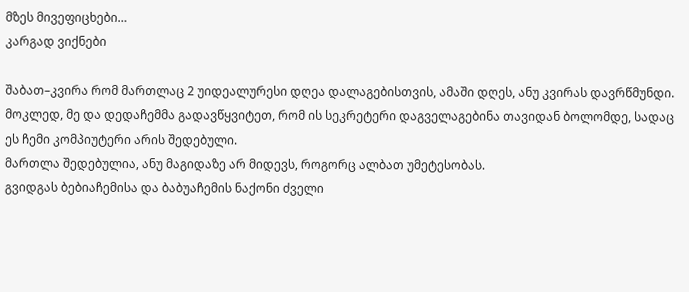მზეს მივეფიცხები…
კარგად ვიქნები

შაბათ–კვირა რომ მართლაც 2 უიდეალურესი დღეა დალაგებისთვის, ამაში დღეს, ანუ კვირას დავრწმუნდი.
მოკლედ, მე და დედაჩემმა გადავწყვიტეთ, რომ ის სეკრეტერი დაგველაგებინა თავიდან ბოლომდე, სადაც ეს ჩემი კომპიუტერი არის შედებული.
მართლა შედებულია, ანუ მაგიდაზე არ მიდევს, როგორც ალბათ უმეტესობას.
გვიდგას ბებიაჩემისა და ბაბუაჩემის ნაქონი ძველი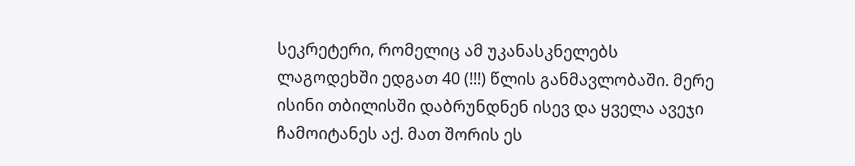სეკრეტერი, რომელიც ამ უკანასკნელებს ლაგოდეხში ედგათ 40 (!!!) წლის განმავლობაში. მერე ისინი თბილისში დაბრუნდნენ ისევ და ყველა ავეჯი ჩამოიტანეს აქ. მათ შორის ეს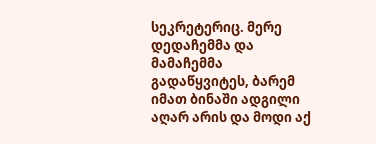სეკრეტერიც. მერე დედაჩემმა და მამაჩემმა გადაწყვიტეს, ბარემ იმათ ბინაში ადგილი აღარ არის და მოდი აქ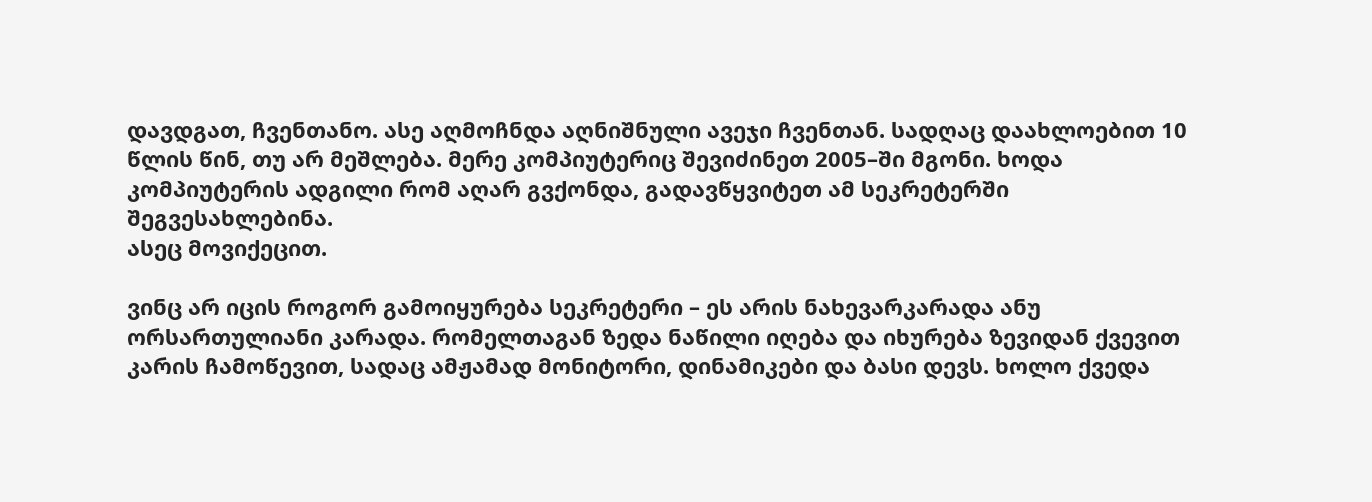დავდგათ, ჩვენთანო. ასე აღმოჩნდა აღნიშნული ავეჯი ჩვენთან. სადღაც დაახლოებით 10 წლის წინ, თუ არ მეშლება. მერე კომპიუტერიც შევიძინეთ 2005–ში მგონი. ხოდა კომპიუტერის ადგილი რომ აღარ გვქონდა, გადავწყვიტეთ ამ სეკრეტერში შეგვესახლებინა.
ასეც მოვიქეცით.

ვინც არ იცის როგორ გამოიყურება სეკრეტერი – ეს არის ნახევარკარადა ანუ ორსართულიანი კარადა. რომელთაგან ზედა ნაწილი იღება და იხურება ზევიდან ქვევით კარის ჩამოწევით, სადაც ამჟამად მონიტორი, დინამიკები და ბასი დევს. ხოლო ქვედა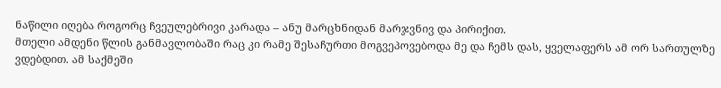ნაწილი იღება როგორც ჩვეულებრივი კარადა – ანუ მარცხნიდან მარჯვნივ და პირიქით.
მთელი ამდენი წლის განმავლობაში რაც კი რამე შესაჩურთი მოგვეპოვებოდა მე და ჩემს დას, ყველაფერს ამ ორ სართულზე ვდებდით. ამ საქმეში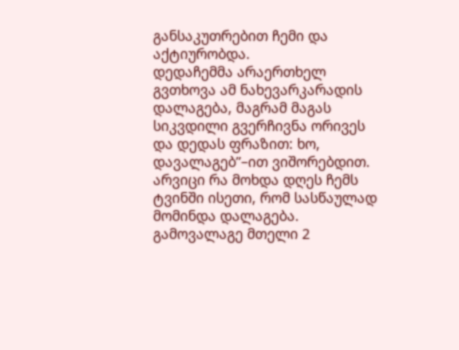განსაკუთრებით ჩემი და აქტიურობდა.
დედაჩემმა არაერთხელ გვთხოვა ამ ნახევარკარადის დალაგება, მაგრამ მაგას სიკვდილი გვერჩივნა ორივეს და დედას ფრაზით: ხო, დავალაგებ”–ით ვიშორებდით.
არვიცი რა მოხდა დღეს ჩემს ტვინში ისეთი, რომ სასწაულად მომინდა დალაგება.
გამოვალაგე მთელი 2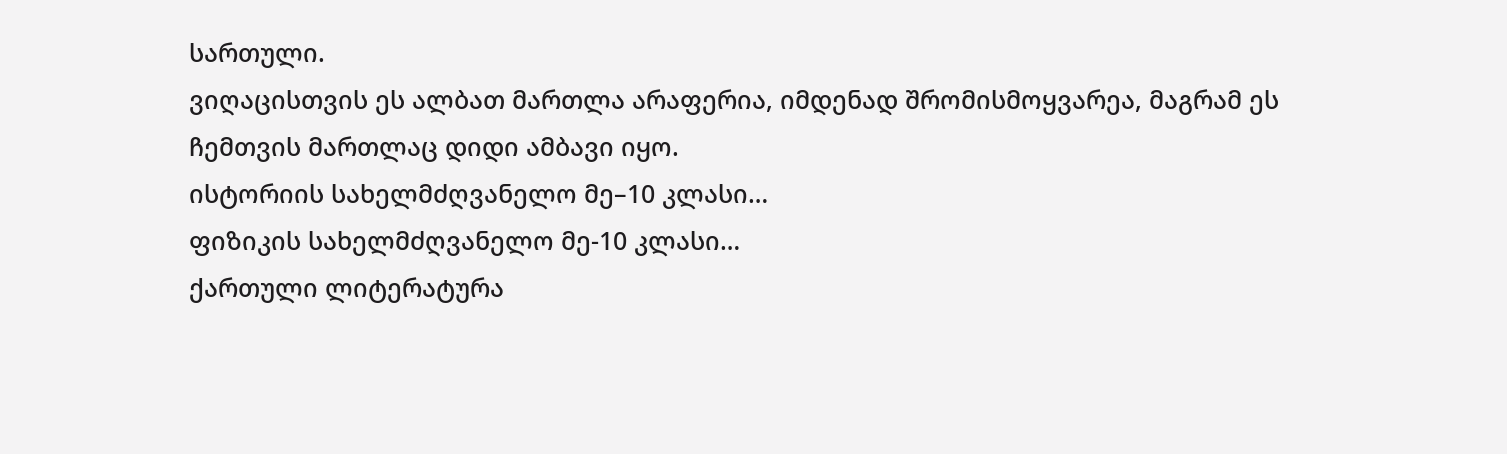სართული.
ვიღაცისთვის ეს ალბათ მართლა არაფერია, იმდენად შრომისმოყვარეა, მაგრამ ეს ჩემთვის მართლაც დიდი ამბავი იყო.
ისტორიის სახელმძღვანელო მე–10 კლასი…
ფიზიკის სახელმძღვანელო მე-10 კლასი…
ქართული ლიტერატურა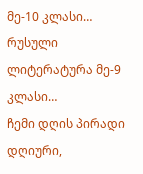მე-10 კლასი…
რუსული ლიტერატურა მე-9 კლასი…
ჩემი დღის პირადი დღიური,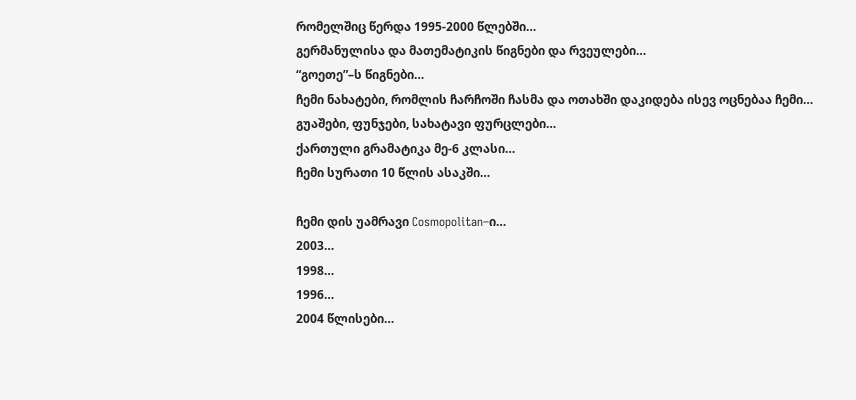რომელშიც წერდა 1995-2000 წლებში…
გერმანულისა და მათემატიკის წიგნები და რვეულები…
“გოეთე”–ს წიგნები…
ჩემი ნახატები, რომლის ჩარჩოში ჩასმა და ოთახში დაკიდება ისევ ოცნებაა ჩემი…
გუაშები, ფუნჯები, სახატავი ფურცლები…
ქართული გრამატიკა მე-6 კლასი…
ჩემი სურათი 10 წლის ასაკში…

ჩემი დის უამრავი Cosmopolitan–ი…
2003…
1998…
1996…
2004 წლისები…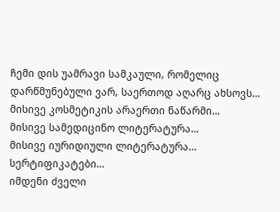ჩემი დის უამრავი სამკაული, რომელიც დარწმუნებული ვარ, საერთოდ აღარც ახსოვს…
მისივე კოსმეტიკის არაერთი ნაწარმი…
მისივე სამედიცინო ლიტერატურა…
მისივე იურიდიული ლიტერატურა…
სერტიფიკატები…
იმდენი ძველი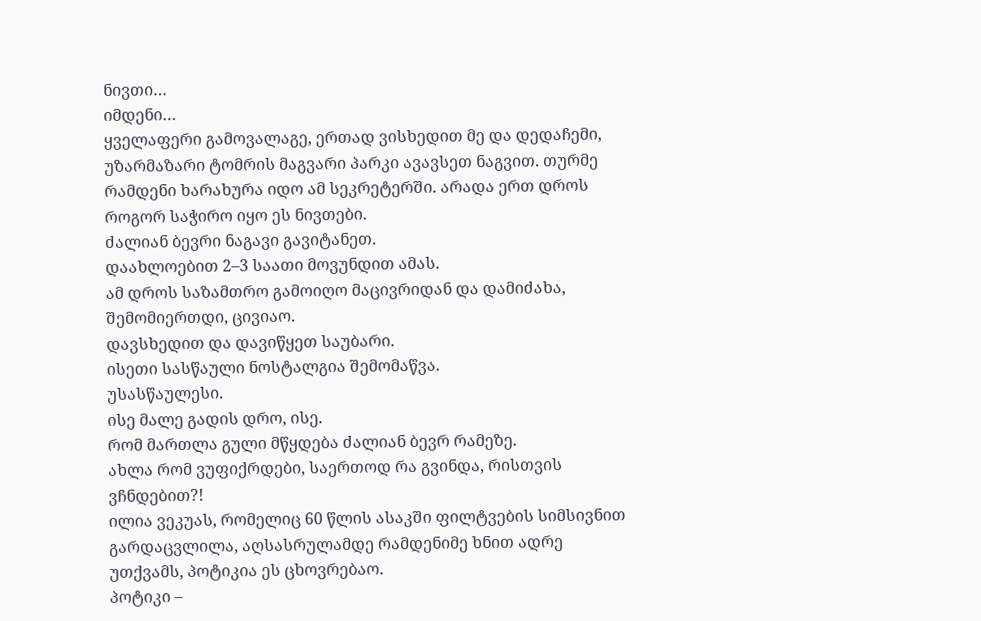ნივთი…
იმდენი…
ყველაფერი გამოვალაგე, ერთად ვისხედით მე და დედაჩემი, უზარმაზარი ტომრის მაგვარი პარკი ავავსეთ ნაგვით. თურმე რამდენი ხარახურა იდო ამ სეკრეტერში. არადა ერთ დროს როგორ საჭირო იყო ეს ნივთები.
ძალიან ბევრი ნაგავი გავიტანეთ.
დაახლოებით 2–3 საათი მოვუნდით ამას.
ამ დროს საზამთრო გამოიღო მაცივრიდან და დამიძახა, შემომიერთდი, ცივიაო.
დავსხედით და დავიწყეთ საუბარი.
ისეთი სასწაული ნოსტალგია შემომაწვა.
უსასწაულესი.
ისე მალე გადის დრო, ისე.
რომ მართლა გული მწყდება ძალიან ბევრ რამეზე.
ახლა რომ ვუფიქრდები, საერთოდ რა გვინდა, რისთვის ვჩნდებით?!
ილია ვეკუას, რომელიც 60 წლის ასაკში ფილტვების სიმსივნით გარდაცვლილა, აღსასრულამდე რამდენიმე ხნით ადრე უთქვამს, პოტიკია ეს ცხოვრებაო.
პოტიკი –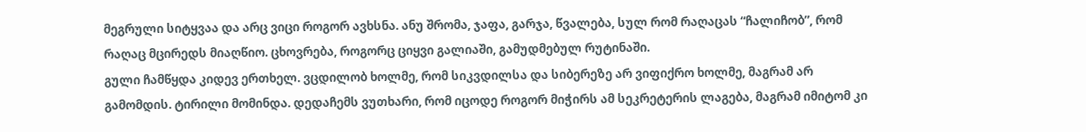მეგრული სიტყვაა და არც ვიცი როგორ ავხსნა. ანუ შრომა, ჯაფა, გარჯა, წვალება, სულ რომ რაღაცას “ჩალიჩობ”, რომ რაღაც მცირედს მიაღწიო. ცხოვრება, როგორც ციყვი გალიაში, გამუდმებულ რუტინაში.
გული ჩამწყდა კიდევ ერთხელ. ვცდილობ ხოლმე, რომ სიკვდილსა და სიბერეზე არ ვიფიქრო ხოლმე, მაგრამ არ გამომდის. ტირილი მომინდა. დედაჩემს ვუთხარი, რომ იცოდე როგორ მიჭირს ამ სეკრეტერის ლაგება, მაგრამ იმიტომ კი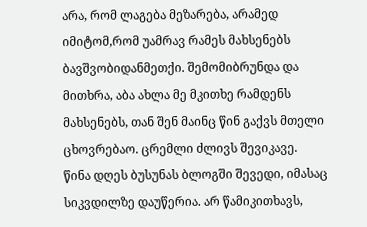არა, რომ ლაგება მეზარება, არამედ იმიტომ,რომ უამრავ რამეს მახსენებს ბავშვობიდანმეთქი. შემომიბრუნდა და მითხრა, აბა ახლა მე მკითხე რამდენს მახსენებს, თან შენ მაინც წინ გაქვს მთელი ცხოვრებაო. ცრემლი ძლივს შევიკავე.
წინა დღეს ბუსუნას ბლოგში შევედი, იმასაც სიკვდილზე დაუწერია. არ წამიკითხავს,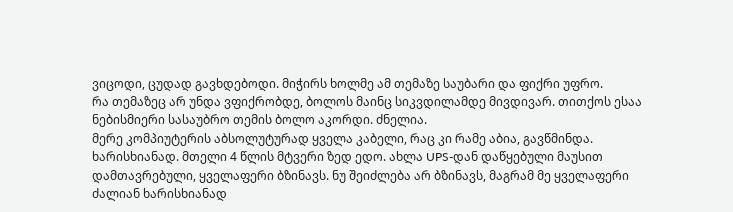ვიცოდი, ცუდად გავხდებოდი. მიჭირს ხოლმე ამ თემაზე საუბარი და ფიქრი უფრო.
რა თემაზეც არ უნდა ვფიქრობდე, ბოლოს მაინც სიკვდილამდე მივდივარ. თითქოს ესაა ნებისმიერი სასაუბრო თემის ბოლო აკორდი. ძნელია.
მერე კომპიუტერის აბსოლუტურად ყველა კაბელი, რაც კი რამე აბია, გავწმინდა. ხარისხიანად. მთელი 4 წლის მტვერი ზედ ედო. ახლა UPS-დან დაწყებული მაუსით დამთავრებული, ყველაფერი ბზინავს. ნუ შეიძლება არ ბზინავს, მაგრამ მე ყველაფერი ძალიან ხარისხიანად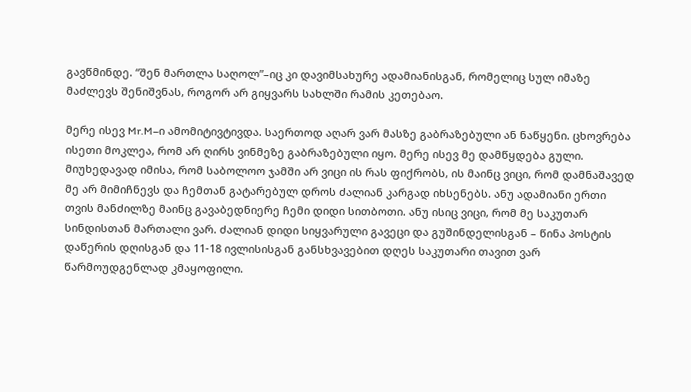გავწმინდე. “შენ მართლა საღოლ”–იც კი დავიმსახურე ადამიანისგან, რომელიც სულ იმაზე მაძლევს შენიშვნას, როგორ არ გიყვარს სახლში რამის კეთებაო.

მერე ისევ Mr.M–ი ამომიტივტივდა. საერთოდ აღარ ვარ მასზე გაბრაზებული ან ნაწყენი. ცხოვრება ისეთი მოკლეა, რომ არ ღირს ვინმეზე გაბრაზებული იყო. მერე ისევ მე დამწყდება გული. მიუხედავად იმისა, რომ საბოლოო ჯამში არ ვიცი ის რას ფიქრობს, ის მაინც ვიცი, რომ დამნაშავედ მე არ მიმიჩნევს და ჩემთან გატარებულ დროს ძალიან კარგად იხსენებს. ანუ ადამიანი ერთი თვის მანძილზე მაინც გავაბედნიერე ჩემი დიდი სითბოთი. ანუ ისიც ვიცი, რომ მე საკუთარ სინდისთან მართალი ვარ. ძალიან დიდი სიყვარული გავეცი და გუშინდელისგან – წინა პოსტის დაწერის დღისგან და 11-18 ივლისისგან განსხვავებით დღეს საკუთარი თავით ვარ წარმოუდგენლად კმაყოფილი.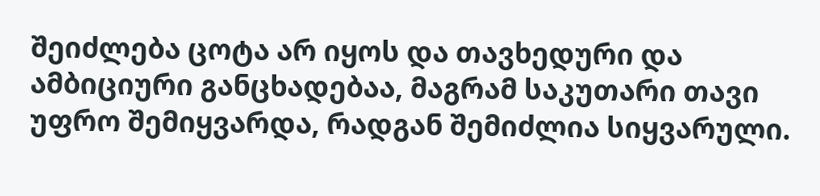შეიძლება ცოტა არ იყოს და თავხედური და ამბიციური განცხადებაა, მაგრამ საკუთარი თავი უფრო შემიყვარდა, რადგან შემიძლია სიყვარული.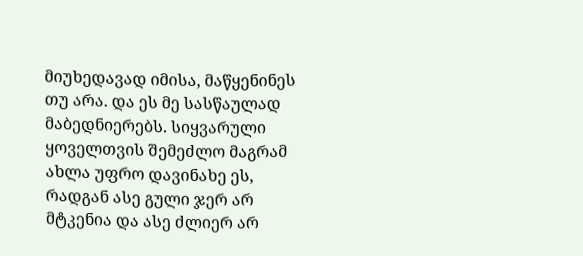მიუხედავად იმისა, მაწყენინეს თუ არა. და ეს მე სასწაულად მაბედნიერებს. სიყვარული ყოველთვის შემეძლო მაგრამ ახლა უფრო დავინახე ეს, რადგან ასე გული ჯერ არ მტკენია და ასე ძლიერ არ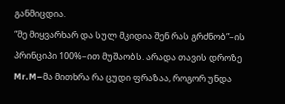განმიცდია.
“მე მიყვარხარ და სულ მკიდია შენ რას გრძნობ”–ის პრინციპი 100%–ით მუშაობს. არადა თავის დროზე Mr.M–მა მითხრა რა ცუდი ფრაზაა, როგორ უნდა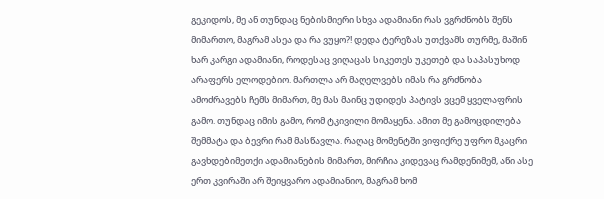გეკიდოს, მე ან თუნდაც ნებისმიერი სხვა ადამიანი რას ვგრძნობს შენს მიმართო, მაგრამ ასეა და რა ვუყო?! დედა ტერეზას უთქვამს თურმე, მაშინ ხარ კარგი ადამიანი, როდესაც ვიღაცას სიკეთეს უკეთებ და საპასუხოდ არაფერს ელოდებიო. მართლა არ მაღელვებს იმას რა გრძნობა ამოძრავებს ჩემს მიმართ, მე მას მაინც უდიდეს პატივს ვცემ ყველაფრის გამო. თუნდაც იმის გამო, რომ ტკივილი მომაყენა. ამით მე გამოცდილება შემმატა და ბევრი რამ მასწავლა. რაღაც მომენტში ვიფიქრე უფრო მკაცრი გავხდებიმეთქი ადამიანების მიმართ, მირჩია კიდევაც რამდენიმემ, აწი ასე ერთ კვირაში არ შეიყვარო ადამიანიო, მაგრამ ხომ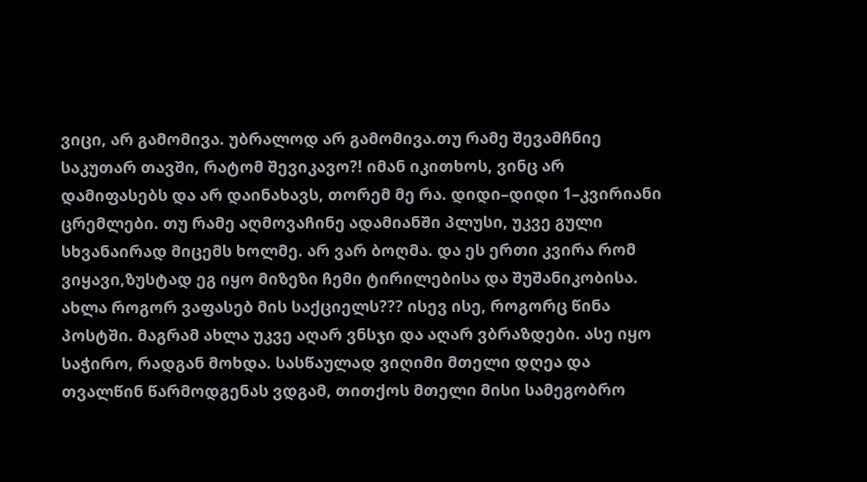ვიცი, არ გამომივა. უბრალოდ არ გამომივა.თუ რამე შევამჩნიე საკუთარ თავში, რატომ შევიკავო?! იმან იკითხოს, ვინც არ დამიფასებს და არ დაინახავს, თორემ მე რა. დიდი–დიდი 1–კვირიანი ცრემლები. თუ რამე აღმოვაჩინე ადამიანში პლუსი, უკვე გული სხვანაირად მიცემს ხოლმე. არ ვარ ბოღმა. და ეს ერთი კვირა რომ ვიყავი,ზუსტად ეგ იყო მიზეზი ჩემი ტირილებისა და შუშანიკობისა.
ახლა როგორ ვაფასებ მის საქციელს??? ისევ ისე, როგორც წინა პოსტში. მაგრამ ახლა უკვე აღარ ვნსჯი და აღარ ვბრაზდები. ასე იყო საჭირო, რადგან მოხდა. სასწაულად ვიღიმი მთელი დღეა და თვალწინ წარმოდგენას ვდგამ, თითქოს მთელი მისი სამეგობრო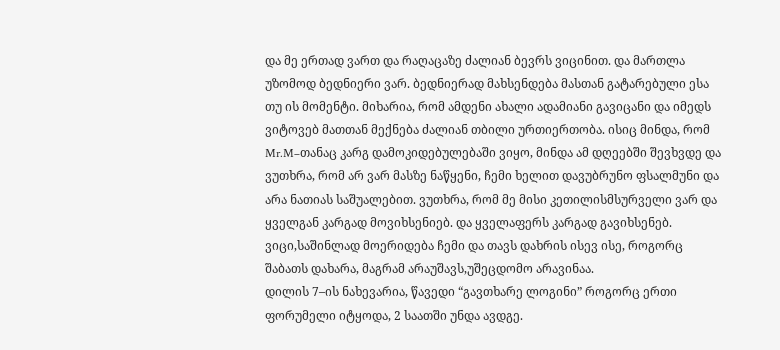და მე ერთად ვართ და რაღაცაზე ძალიან ბევრს ვიცინით. და მართლა უზომოდ ბედნიერი ვარ. ბედნიერად მახსენდება მასთან გატარებული ესა თუ ის მომენტი. მიხარია, რომ ამდენი ახალი ადამიანი გავიცანი და იმედს ვიტოვებ მათთან მექნება ძალიან თბილი ურთიერთობა. ისიც მინდა, რომ Mr.M–თანაც კარგ დამოკიდებულებაში ვიყო, მინდა ამ დღეებში შევხვდე და ვუთხრა, რომ არ ვარ მასზე ნაწყენი, ჩემი ხელით დავუბრუნო ფსალმუნი და არა ნათიას საშუალებით. ვუთხრა, რომ მე მისი კეთილისმსურველი ვარ და ყველგან კარგად მოვიხსენიებ. და ყველაფერს კარგად გავიხსენებ. ვიცი,საშინლად მოერიდება ჩემი და თავს დახრის ისევ ისე, როგორც შაბათს დახარა, მაგრამ არაუშავს,უშეცდომო არავინაა.
დილის 7–ის ნახევარია, წავედი “გავთხარე ლოგინი” როგორც ერთი ფორუმელი იტყოდა, 2 საათში უნდა ავდგე.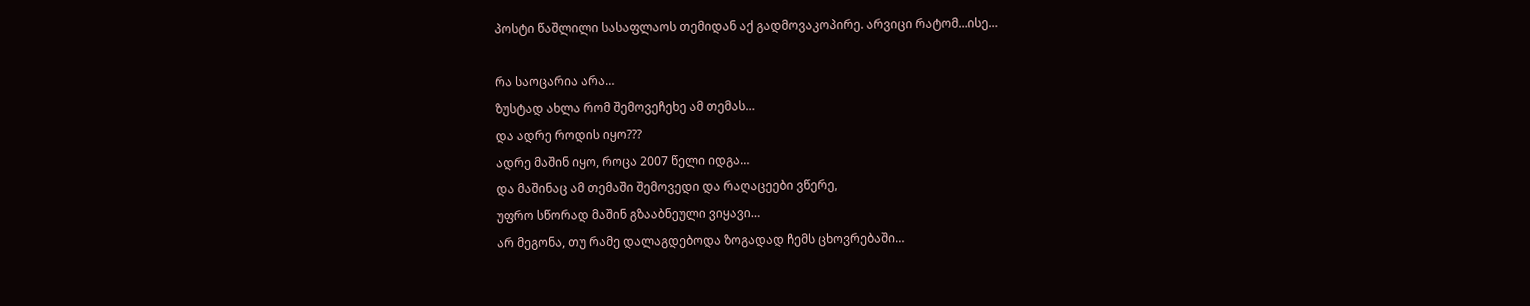პოსტი წაშლილი სასაფლაოს თემიდან აქ გადმოვაკოპირე. არვიცი რატომ…ისე…

რა საოცარია არა…
ზუსტად ახლა რომ შემოვეჩეხე ამ თემას…
და ადრე როდის იყო???
ადრე მაშინ იყო, როცა 2007 წელი იდგა…
და მაშინაც ამ თემაში შემოვედი და რაღაცეები ვწერე,
უფრო სწორად მაშინ გზააბნეული ვიყავი…
არ მეგონა, თუ რამე დალაგდებოდა ზოგადად ჩემს ცხოვრებაში…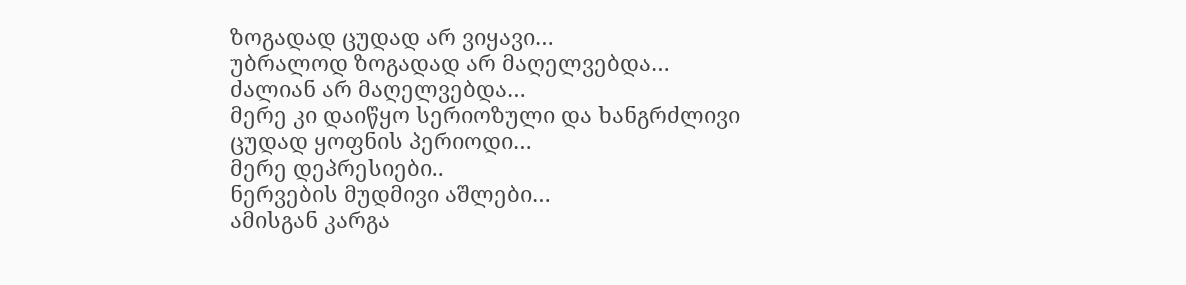ზოგადად ცუდად არ ვიყავი…
უბრალოდ ზოგადად არ მაღელვებდა…
ძალიან არ მაღელვებდა…
მერე კი დაიწყო სერიოზული და ხანგრძლივი ცუდად ყოფნის პერიოდი…
მერე დეპრესიები..
ნერვების მუდმივი აშლები…
ამისგან კარგა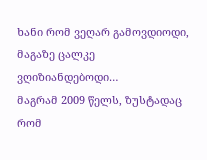ხანი რომ ვეღარ გამოვდიოდი, მაგაზე ცალკე ვღიზიანდებოდი…
მაგრამ 2009 წელს, ზუსტადაც რომ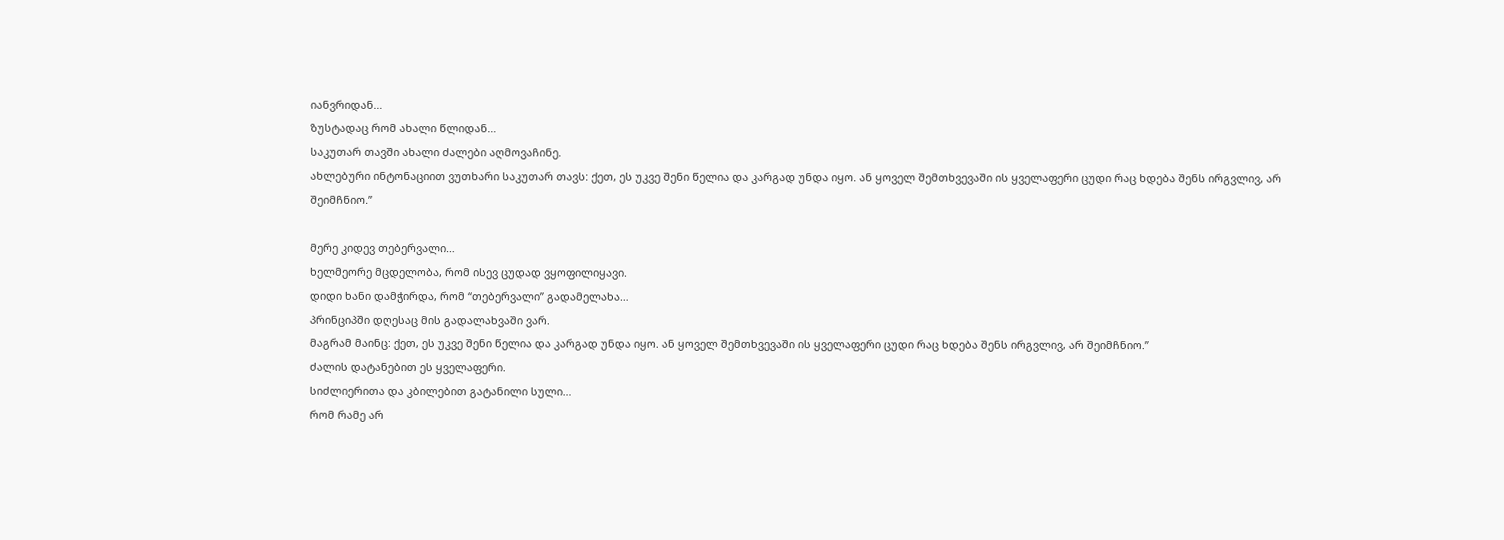იანვრიდან…
ზუსტადაც რომ ახალი წლიდან…
საკუთარ თავში ახალი ძალები აღმოვაჩინე.
ახლებური ინტონაციით ვუთხარი საკუთარ თავს: ქეთ, ეს უკვე შენი წელია და კარგად უნდა იყო. ან ყოველ შემთხვევაში ის ყველაფერი ცუდი რაც ხდება შენს ირგვლივ, არ შეიმჩნიო.”

მერე კიდევ თებერვალი…
ხელმეორე მცდელობა, რომ ისევ ცუდად ვყოფილიყავი.
დიდი ხანი დამჭირდა, რომ “თებერვალი” გადამელახა…
პრინციპში დღესაც მის გადალახვაში ვარ.
მაგრამ მაინც: ქეთ, ეს უკვე შენი წელია და კარგად უნდა იყო. ან ყოველ შემთხვევაში ის ყველაფერი ცუდი რაც ხდება შენს ირგვლივ, არ შეიმჩნიო.”
ძალის დატანებით ეს ყველაფერი.
სიძლიერითა და კბილებით გატანილი სული…
რომ რამე არ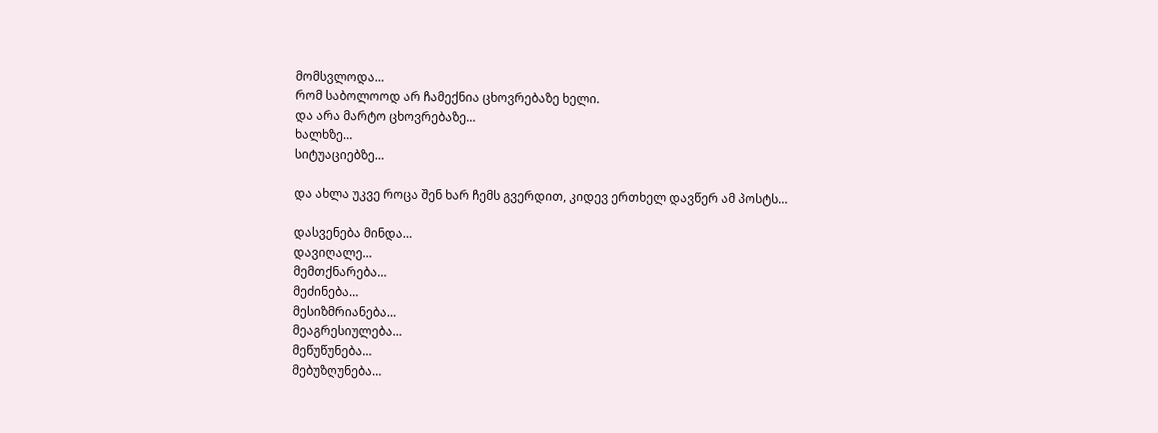მომსვლოდა…
რომ საბოლოოდ არ ჩამექნია ცხოვრებაზე ხელი.
და არა მარტო ცხოვრებაზე…
ხალხზე…
სიტუაციებზე…

და ახლა უკვე როცა შენ ხარ ჩემს გვერდით, კიდევ ერთხელ დავწერ ამ პოსტს…

დასვენება მინდა…
დავიღალე…
მემთქნარება…
მეძინება…
მესიზმრიანება…
მეაგრესიულება…
მეწუწუნება…
მებუზღუნება…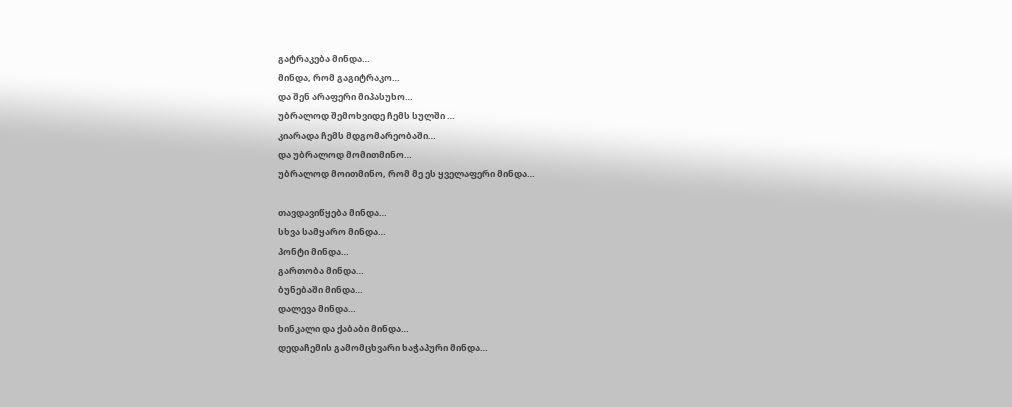გატრაკება მინდა…
მინდა, რომ გაგიტრაკო…
და შენ არაფერი მიპასუხო…
უბრალოდ შემოხვიდე ჩემს სულში …
კიარადა ჩემს მდგომარეობაში…
და უბრალოდ მომითმინო…
უბრალოდ მოითმინო, რომ მე ეს ყველაფერი მინდა…

თავდავიწყება მინდა…
სხვა სამყარო მინდა…
პონტი მინდა…
გართობა მინდა…
ბუნებაში მინდა…
დალევა მინდა…
ხინკალი და ქაბაბი მინდა…
დედაჩემის გამომცხვარი ხაჭაპური მინდა…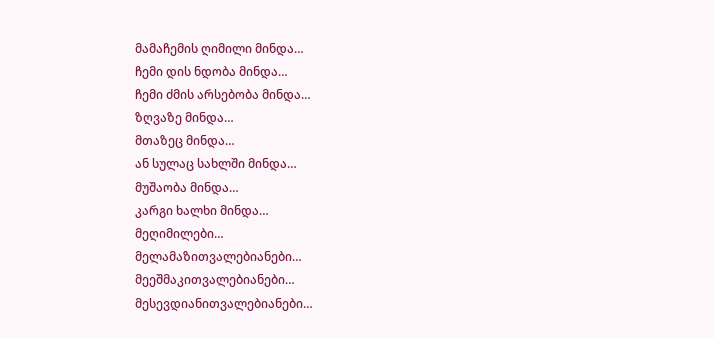მამაჩემის ღიმილი მინდა…
ჩემი დის ნდობა მინდა…
ჩემი ძმის არსებობა მინდა…
ზღვაზე მინდა…
მთაზეც მინდა…
ან სულაც სახლში მინდა…
მუშაობა მინდა…
კარგი ხალხი მინდა…
მეღიმილები…
მელამაზითვალებიანები…
მეეშმაკითვალებიანები…
მესევდიანითვალებიანები…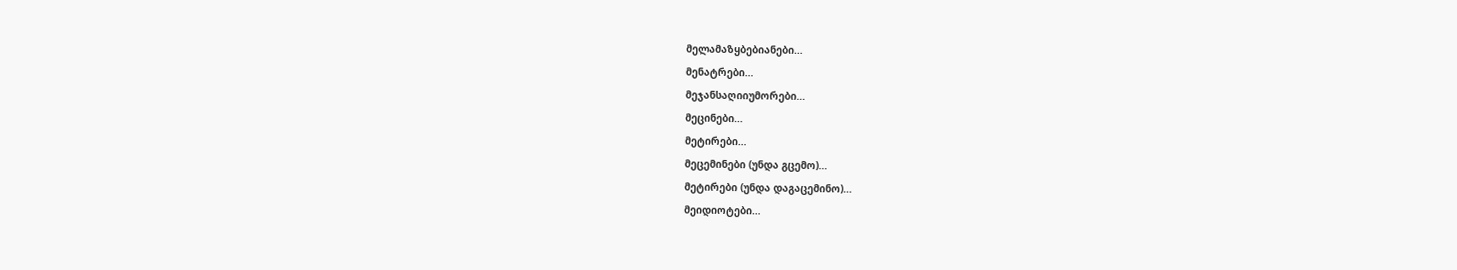მელამაზყბებიანები…
მენატრები…
მეჯანსაღიიუმორები…
მეცინები…
მეტირები…
მეცემინები (უნდა გცემო)…
მეტირები (უნდა დაგაცემინო)…
მეიდიოტები…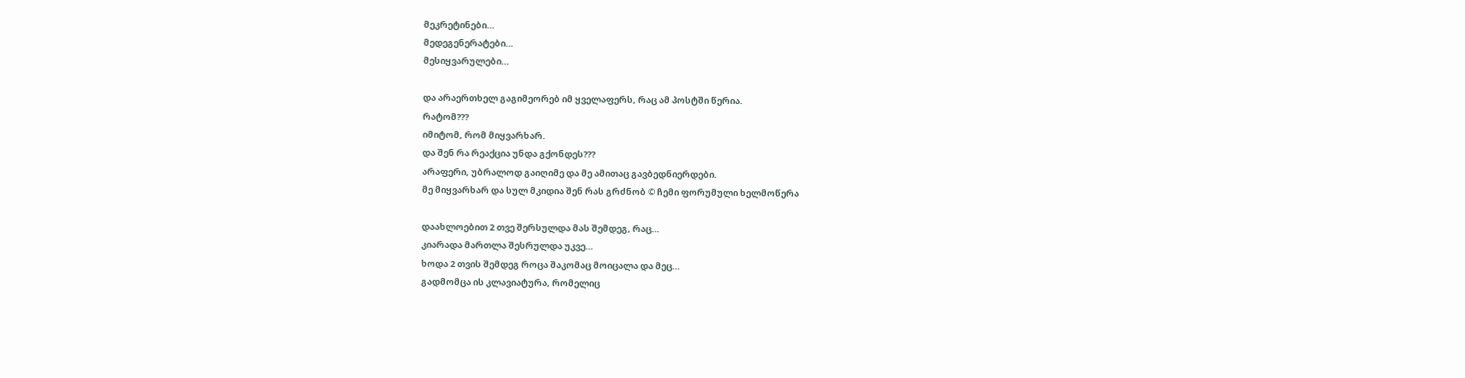მეკრეტინები…
მედეგენერატები…
მესიყვარულები…

და არაერთხელ გაგიმეორებ იმ ყველაფერს, რაც ამ პოსტში წერია.
რატომ???
იმიტომ, რომ მიყვარხარ.
და შენ რა რეაქცია უნდა გქონდეს???
არაფერი, უბრალოდ გაიღიმე და მე ამითაც გავბედნიერდები.
მე მიყვარხარ და სულ მკიდია შენ რას გრძნობ © ჩემი ფორუმული ხელმოწერა

დაახლოებით 2 თვე შერსულდა მას შემდეგ, რაც…
კიარადა მართლა შესრულდა უკვე…
ხოდა 2 თვის შემდეგ როცა შაკომაც მოიცალა და მეც…
გადმომცა ის კლავიატურა, რომელიც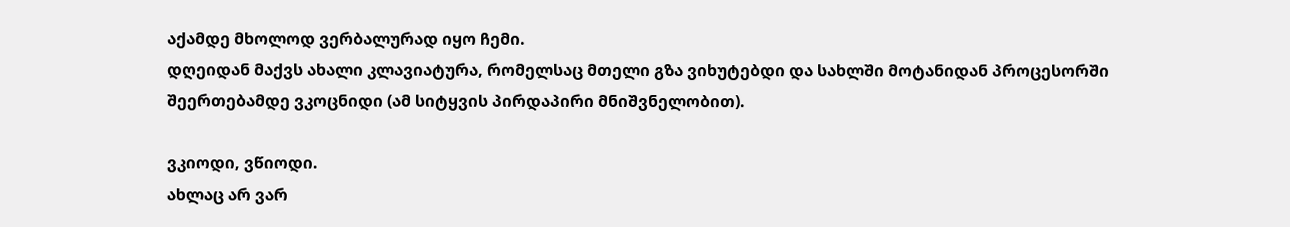აქამდე მხოლოდ ვერბალურად იყო ჩემი.
დღეიდან მაქვს ახალი კლავიატურა, რომელსაც მთელი გზა ვიხუტებდი და სახლში მოტანიდან პროცესორში შეერთებამდე ვკოცნიდი (ამ სიტყვის პირდაპირი მნიშვნელობით).

ვკიოდი, ვწიოდი.
ახლაც არ ვარ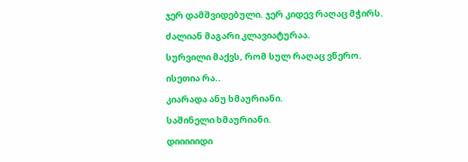ჯერ დამშვიდებული. ჯერ კიდევ რაღაც მჭირს.
ძალიან მაგარი კლავიატურაა.
სურვილი მაქვს, რომ სულ რაღაც ვწერო.
ისეთია რა..
კიარადა ანუ ხმაურიანი.
საშინელი ხმაურიანი.
დიიიიიდი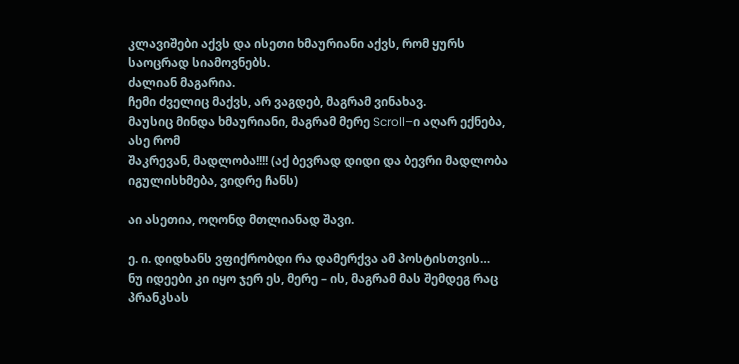კლავიშები აქვს და ისეთი ხმაურიანი აქვს, რომ ყურს საოცრად სიამოვნებს.
ძალიან მაგარია.
ჩემი ძველიც მაქვს, არ ვაგდებ, მაგრამ ვინახავ.
მაუსიც მინდა ხმაურიანი, მაგრამ მერე Scroll–ი აღარ ექნება, ასე რომ
შაკრევან, მადლობა!!!! (აქ ბევრად დიდი და ბევრი მადლობა იგულისხმება, ვიდრე ჩანს)

აი ასეთია, ოღონდ მთლიანად შავი.

ე. ი. დიდხანს ვფიქრობდი რა დამერქვა ამ პოსტისთვის…
ნუ იდეები კი იყო ჯერ ეს, მერე – ის, მაგრამ მას შემდეგ რაც პრანკსას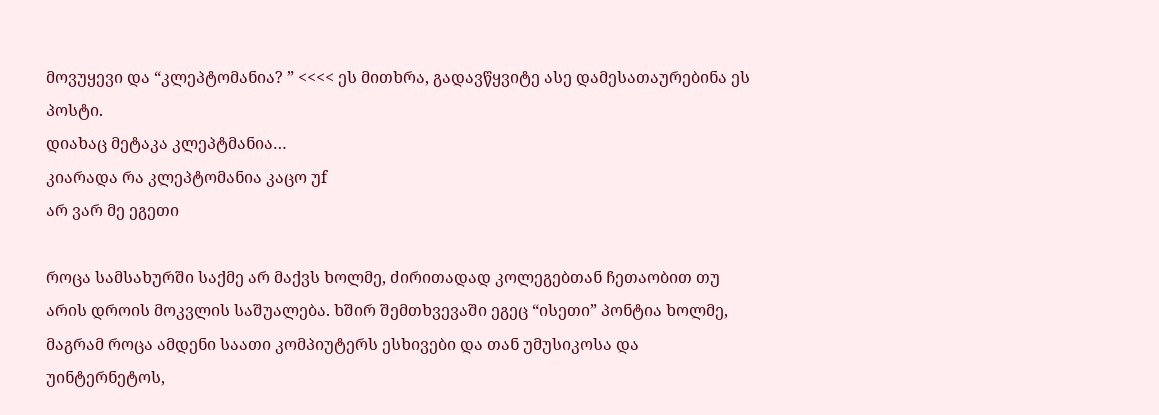მოვუყევი და “კლეპტომანია? ” <<<< ეს მითხრა, გადავწყვიტე ასე დამესათაურებინა ეს პოსტი.
დიახაც მეტაკა კლეპტმანია…
კიარადა რა კლეპტომანია კაცო უf
არ ვარ მე ეგეთი

როცა სამსახურში საქმე არ მაქვს ხოლმე, ძირითადად კოლეგებთან ჩეთაობით თუ არის დროის მოკვლის საშუალება. ხშირ შემთხვევაში ეგეც “ისეთი” პონტია ხოლმე, მაგრამ როცა ამდენი საათი კომპიუტერს ესხივები და თან უმუსიკოსა და უინტერნეტოს,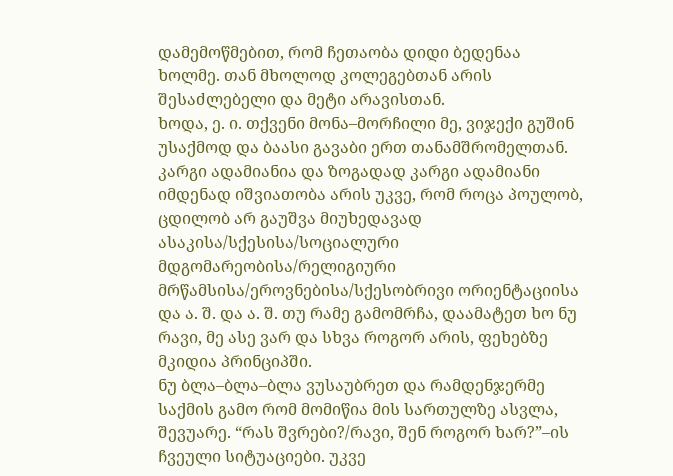დამემოწმებით, რომ ჩეთაობა დიდი ბედენაა ხოლმე. თან მხოლოდ კოლეგებთან არის შესაძლებელი და მეტი არავისთან.
ხოდა, ე. ი. თქვენი მონა–მორჩილი მე, ვიჯექი გუშინ უსაქმოდ და ბაასი გავაბი ერთ თანამშრომელთან. კარგი ადამიანია და ზოგადად კარგი ადამიანი იმდენად იშვიათობა არის უკვე, რომ როცა პოულობ, ცდილობ არ გაუშვა მიუხედავად ასაკისა/სქესისა/სოციალური მდგომარეობისა/რელიგიური მრწამსისა/ეროვნებისა/სქესობრივი ორიენტაციისა და ა. შ. და ა. შ. თუ რამე გამომრჩა, დაამატეთ ხო ნუ რავი, მე ასე ვარ და სხვა როგორ არის, ფეხებზე მკიდია პრინციპში.
ნუ ბლა–ბლა–ბლა ვუსაუბრეთ და რამდენჯერმე საქმის გამო რომ მომიწია მის სართულზე ასვლა, შევუარე. “რას შვრები?/რავი, შენ როგორ ხარ?”–ის ჩვეული სიტუაციები. უკვე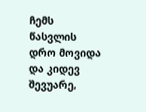ჩემს წასვლის დრო მოვიდა და კიდევ შევუარე,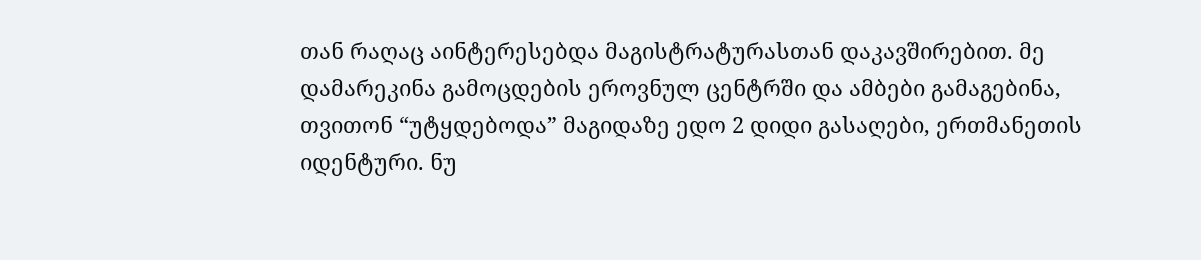თან რაღაც აინტერესებდა მაგისტრატურასთან დაკავშირებით. მე დამარეკინა გამოცდების ეროვნულ ცენტრში და ამბები გამაგებინა, თვითონ “უტყდებოდა” მაგიდაზე ედო 2 დიდი გასაღები, ერთმანეთის იდენტური. ნუ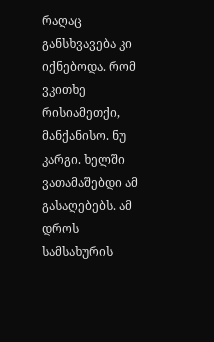რაღაც განსხვავება კი იქნებოდა. რომ ვკითხე რისიამეთქი, მანქანისო. ნუ კარგი. ხელში ვათამაშებდი ამ გასაღებებს. ამ დროს სამსახურის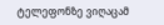ტელეფონზე ვიღაცამ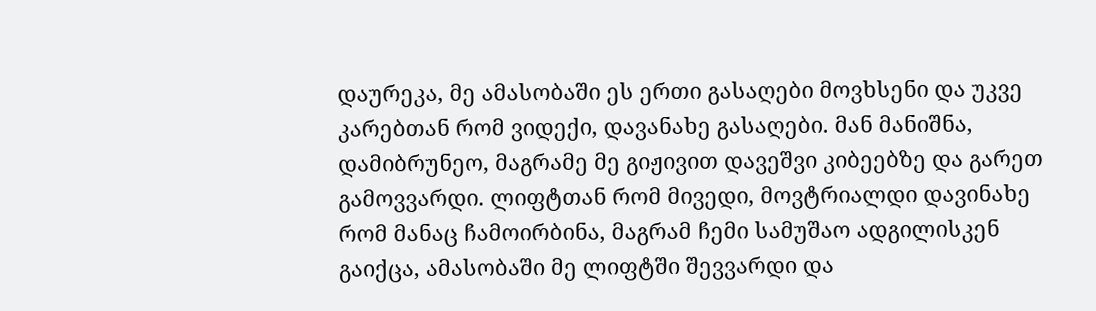დაურეკა, მე ამასობაში ეს ერთი გასაღები მოვხსენი და უკვე კარებთან რომ ვიდექი, დავანახე გასაღები. მან მანიშნა, დამიბრუნეო, მაგრამე მე გიჟივით დავეშვი კიბეებზე და გარეთ გამოვვარდი. ლიფტთან რომ მივედი, მოვტრიალდი დავინახე რომ მანაც ჩამოირბინა, მაგრამ ჩემი სამუშაო ადგილისკენ გაიქცა, ამასობაში მე ლიფტში შევვარდი და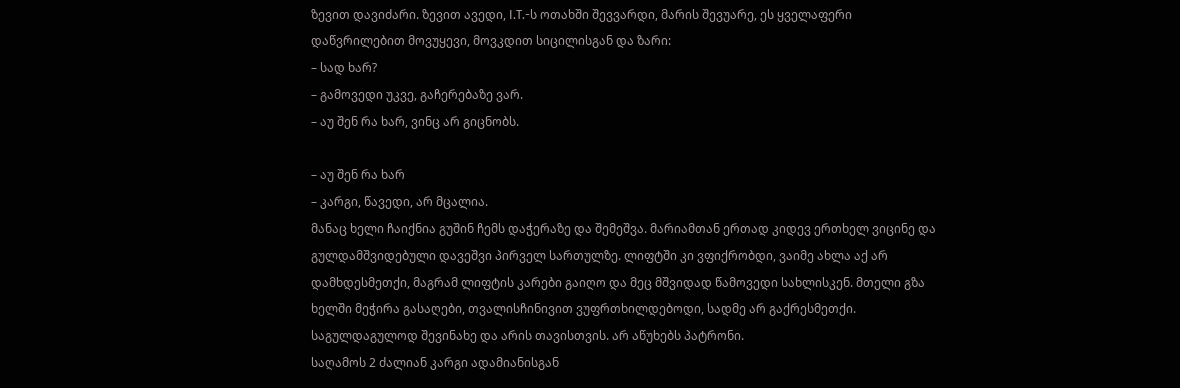ზევით დავიძარი. ზევით ავედი, I.T.-ს ოთახში შევვარდი, მარის შევუარე, ეს ყველაფერი დაწვრილებით მოვუყევი, მოვკდით სიცილისგან და ზარი:
– სად ხარ?
– გამოვედი უკვე, გაჩერებაზე ვარ.
– აუ შენ რა ხარ, ვინც არ გიცნობს.

– აუ შენ რა ხარ
– კარგი, წავედი, არ მცალია.
მანაც ხელი ჩაიქნია გუშინ ჩემს დაჭერაზე და შემეშვა. მარიამთან ერთად კიდევ ერთხელ ვიცინე და გულდამშვიდებული დავეშვი პირველ სართულზე. ლიფტში კი ვფიქრობდი, ვაიმე ახლა აქ არ დამხდესმეთქი, მაგრამ ლიფტის კარები გაიღო და მეც მშვიდად წამოვედი სახლისკენ. მთელი გზა ხელში მეჭირა გასაღები, თვალისჩინივით ვუფრთხილდებოდი, სადმე არ გაქრესმეთქი. საგულდაგულოდ შევინახე და არის თავისთვის. არ აწუხებს პატრონი.
საღამოს 2 ძალიან კარგი ადამიანისგან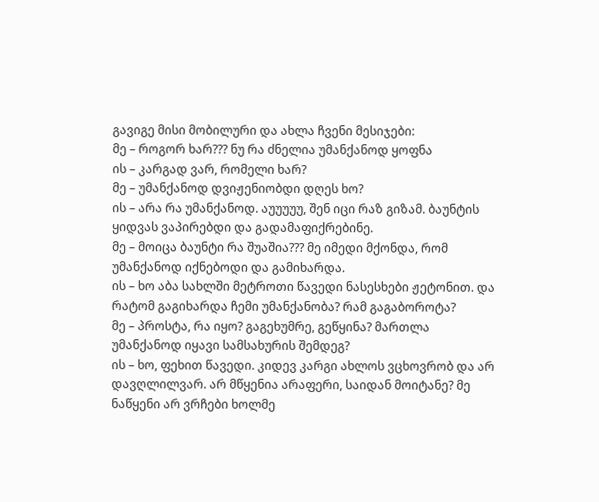გავიგე მისი მობილური და ახლა ჩვენი მესიჯები:
მე – როგორ ხარ??? ნუ რა ძნელია უმანქანოდ ყოფნა
ის – კარგად ვარ, რომელი ხარ?
მე – უმანქანოდ დვიჟენიობდი დღეს ხო?
ის – არა რა უმანქანოდ. აუუუუუ, შენ იცი რაზ გიზამ. ბაუნტის ყიდვას ვაპირებდი და გადამაფიქრებინე.
მე – მოიცა ბაუნტი რა შუაშია??? მე იმედი მქონდა, რომ უმანქანოდ იქნებოდი და გამიხარდა.
ის – ხო აბა სახლში მეტროთი წავედი ნასესხები ჟეტონით. და რატომ გაგიხარდა ჩემი უმანქანობა? რამ გაგაბოროტა?
მე – პროსტა, რა იყო? გაგეხუმრე, გეწყინა? მართლა უმანქანოდ იყავი სამსახურის შემდეგ?
ის – ხო, ფეხით წავედი. კიდევ კარგი ახლოს ვცხოვრობ და არ დავღლილვარ. არ მწყენია არაფერი, საიდან მოიტანე? მე ნაწყენი არ ვრჩები ხოლმე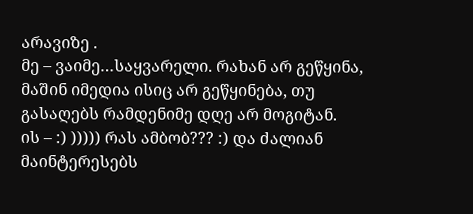არავიზე .
მე – ვაიმე…საყვარელი. რახან არ გეწყინა, მაშინ იმედია ისიც არ გეწყინება, თუ გასაღებს რამდენიმე დღე არ მოგიტან.
ის – :) ))))) რას ამბობ??? :) და ძალიან მაინტერესებს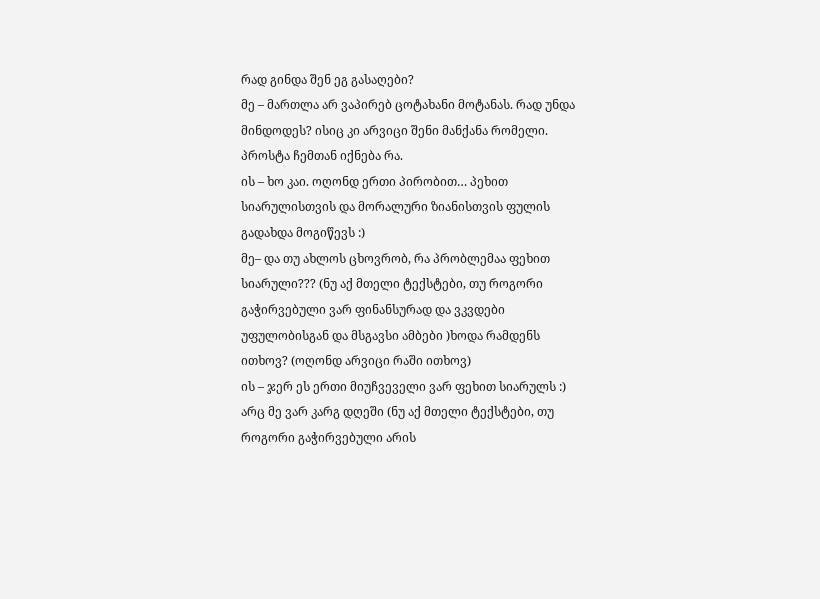რად გინდა შენ ეგ გასაღები?
მე – მართლა არ ვაპირებ ცოტახანი მოტანას. რად უნდა მინდოდეს? ისიც კი არვიცი შენი მანქანა რომელი. პროსტა ჩემთან იქნება რა.
ის – ხო კაი. ოღონდ ერთი პირობით… პეხით სიარულისთვის და მორალური ზიანისთვის ფულის გადახდა მოგიწევს :)
მე– და თუ ახლოს ცხოვრობ, რა პრობლემაა ფეხით სიარული??? (ნუ აქ მთელი ტექსტები, თუ როგორი გაჭირვებული ვარ ფინანსურად და ვკვდები უფულობისგან და მსგავსი ამბები )ხოდა რამდენს ითხოვ? (ოღონდ არვიცი რაში ითხოვ)
ის – ჯერ ეს ერთი მიუჩვეველი ვარ ფეხით სიარულს :) არც მე ვარ კარგ დღეში (ნუ აქ მთელი ტექსტები, თუ როგორი გაჭირვებული არის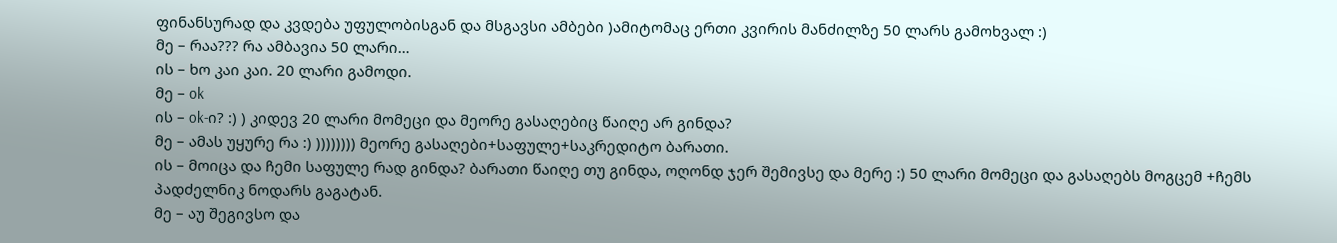ფინანსურად და კვდება უფულობისგან და მსგავსი ამბები )ამიტომაც ერთი კვირის მანძილზე 50 ლარს გამოხვალ :)
მე – რაა??? რა ამბავია 50 ლარი…
ის – ხო კაი კაი. 20 ლარი გამოდი.
მე – ok
ის – ok-ი? :) ) კიდევ 20 ლარი მომეცი და მეორე გასაღებიც წაიღე არ გინდა?
მე – ამას უყურე რა :) )))))))) მეორე გასაღები+საფულე+საკრედიტო ბარათი.
ის – მოიცა და ჩემი საფულე რად გინდა? ბარათი წაიღე თუ გინდა, ოღონდ ჯერ შემივსე და მერე :) 50 ლარი მომეცი და გასაღებს მოგცემ +ჩემს პადძელნიკ ნოდარს გაგატან.
მე – აუ შეგივსო და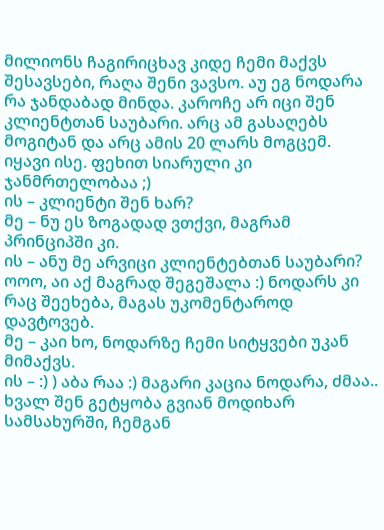მილიონს ჩაგირიცხავ კიდე ჩემი მაქვს შესავსები, რაღა შენი ვავსო. აუ ეგ ნოდარა რა ჯანდაბად მინდა. კაროჩე არ იცი შენ კლიენტთან საუბარი. არც ამ გასაღებს მოგიტან და არც ამის 20 ლარს მოგცემ. იყავი ისე. ფეხით სიარული კი ჯანმრთელობაა ;)
ის – კლიენტი შენ ხარ?
მე – ნუ ეს ზოგადად ვთქვი, მაგრამ პრინციპში კი.
ის – ანუ მე არვიცი კლიენტებთან საუბარი? ოოო, აი აქ მაგრად შეგეშალა :) ნოდარს კი რაც შეეხება, მაგას უკომენტაროდ დავტოვებ.
მე – კაი ხო, ნოდარზე ჩემი სიტყვები უკან მიმაქვს.
ის – :) ) აბა რაა :) მაგარი კაცია ნოდარა, ძმაა.. ხვალ შენ გეტყობა გვიან მოდიხარ სამსახურში, ჩემგან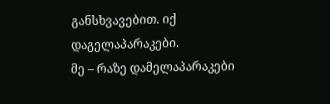განსხვავებით. იქ დაგელაპარაკები.
მე – რაზე დამელაპარაკები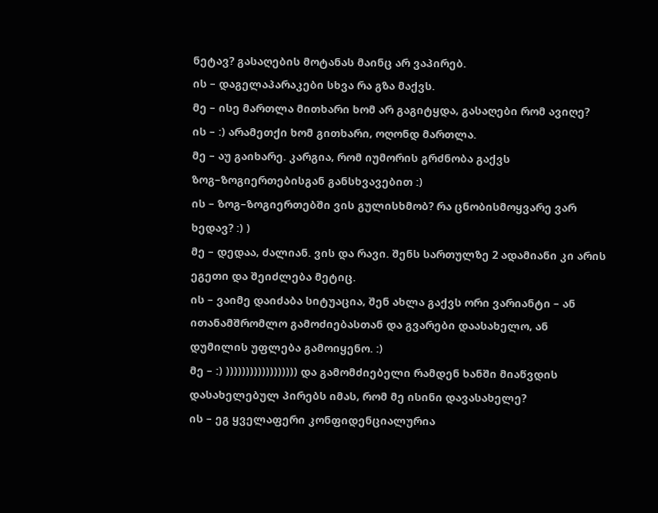ნეტავ? გასაღების მოტანას მაინც არ ვაპირებ.
ის – დაგელაპარაკები სხვა რა გზა მაქვს.
მე – ისე მართლა მითხარი ხომ არ გაგიტყდა, გასაღები რომ ავიღე?
ის – :) არამეთქი ხომ გითხარი, ოღონდ მართლა.
მე – აუ გაიხარე. კარგია, რომ იუმორის გრძნობა გაქვს ზოგ–ზოგიერთებისგან განსხვავებით :)
ის – ზოგ–ზოგიერთებში ვის გულისხმობ? რა ცნობისმოყვარე ვარ ხედავ? :) )
მე – დედაა, ძალიან. ვის და რავი. შენს სართულზე 2 ადამიანი კი არის ეგეთი და შეიძლება მეტიც.
ის – ვაიმე დაიძაბა სიტუაცია, შენ ახლა გაქვს ორი ვარიანტი – ან ითანამშრომლო გამოძიებასთან და გვარები დაასახელო, ან დუმილის უფლება გამოიყენო. :)
მე – :) )))))))))))))))))) და გამომძიებელი რამდენ ხანში მიაწვდის დასახელებულ პირებს იმას, რომ მე ისინი დავასახელე?
ის – ეგ ყველაფერი კონფიდენციალურია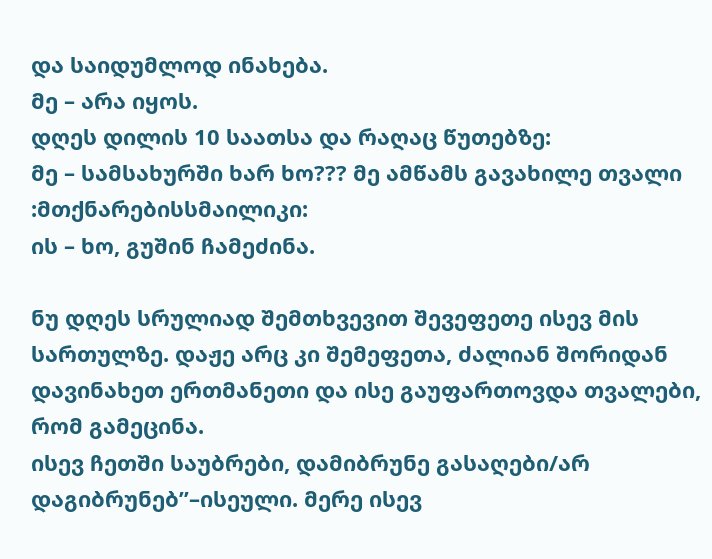და საიდუმლოდ ინახება.
მე – არა იყოს.
დღეს დილის 10 საათსა და რაღაც წუთებზე:
მე – სამსახურში ხარ ხო??? მე ამწამს გავახილე თვალი :მთქნარებისსმაილიკი:
ის – ხო, გუშინ ჩამეძინა.

ნუ დღეს სრულიად შემთხვევით შევეფეთე ისევ მის სართულზე. დაჟე არც კი შემეფეთა, ძალიან შორიდან დავინახეთ ერთმანეთი და ისე გაუფართოვდა თვალები, რომ გამეცინა.
ისევ ჩეთში საუბრები, დამიბრუნე გასაღები/არ დაგიბრუნებ”–ისეული. მერე ისევ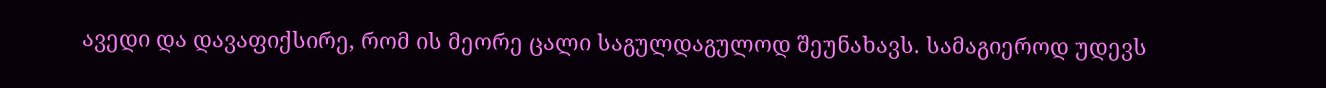ავედი და დავაფიქსირე, რომ ის მეორე ცალი საგულდაგულოდ შეუნახავს. სამაგიეროდ უდევს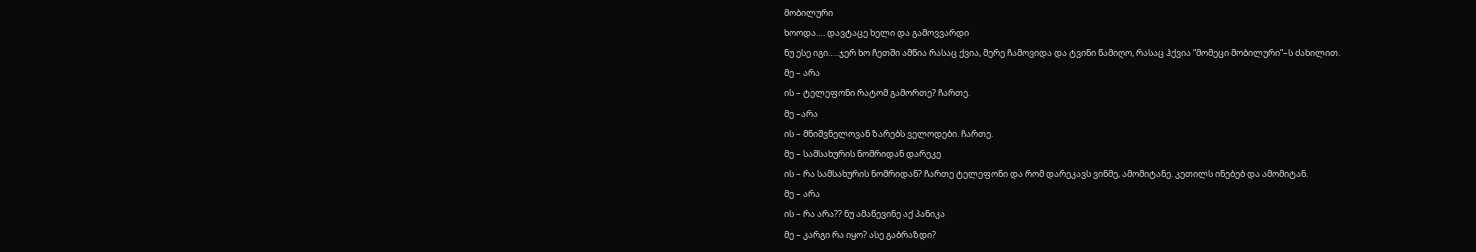მობილური
ხოოდა…. დავტაცე ხელი და გამოვვარდი
ნუ ესე იგი…..ჯერ ხო ჩეთში ამწია რასაც ქვია, მერე ჩამოვიდა და ტვინი წამიღო, რასაც ჰქვია “მომეცი მობილური”–ს ძახილით.
მე – არა
ის – ტელეფონი რატომ გამორთე? ჩართე.
მე –არა
ის – მნიშვნელოვან ზარებს ველოდები. ჩართე.
მე – სამსახურის ნომრიდან დარეკე
ის – რა სამსახურის ნომრიდან? ჩართე ტელეფონი და რომ დარეკავს ვინმე, ამომიტანე. კეთილს ინებებ და ამომიტან.
მე – არა
ის – რა არა?? ნუ ამაწევინე აქ პანიკა
მე – კარგი რა იყო? ასე გაბრაზდი?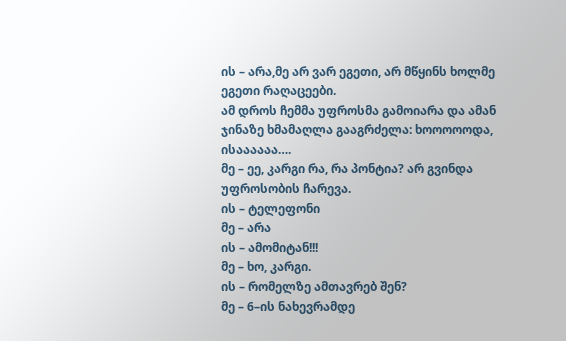ის – არა,მე არ ვარ ეგეთი, არ მწყინს ხოლმე ეგეთი რაღაცეები.
ამ დროს ჩემმა უფროსმა გამოიარა და ამან ჯინაზე ხმამაღლა გააგრძელა: ხოოოოოდა, ისაააააა….
მე – ეე, კარგი რა, რა პონტია? არ გვინდა უფროსობის ჩარევა.
ის – ტელეფონი
მე – არა
ის – ამომიტან!!!
მე – ხო, კარგი.
ის – რომელზე ამთავრებ შენ?
მე – 6–ის ნახევრამდე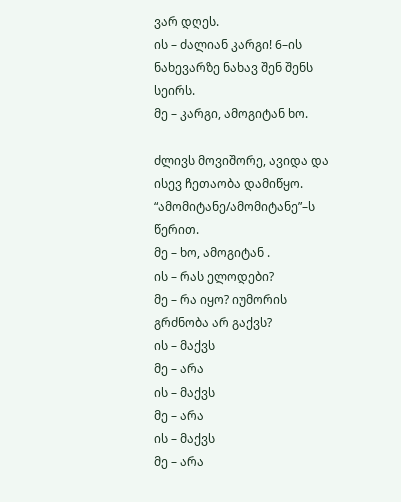ვარ დღეს.
ის – ძალიან კარგი! 6–ის ნახევარზე ნახავ შენ შენს სეირს.
მე – კარგი, ამოგიტან ხო.

ძლივს მოვიშორე, ავიდა და ისევ ჩეთაობა დამიწყო. “ამომიტანე/ამომიტანე”–ს წერით.
მე – ხო, ამოგიტან .
ის – რას ელოდები?
მე – რა იყო? იუმორის გრძნობა არ გაქვს?
ის – მაქვს
მე – არა
ის – მაქვს
მე – არა
ის – მაქვს
მე – არა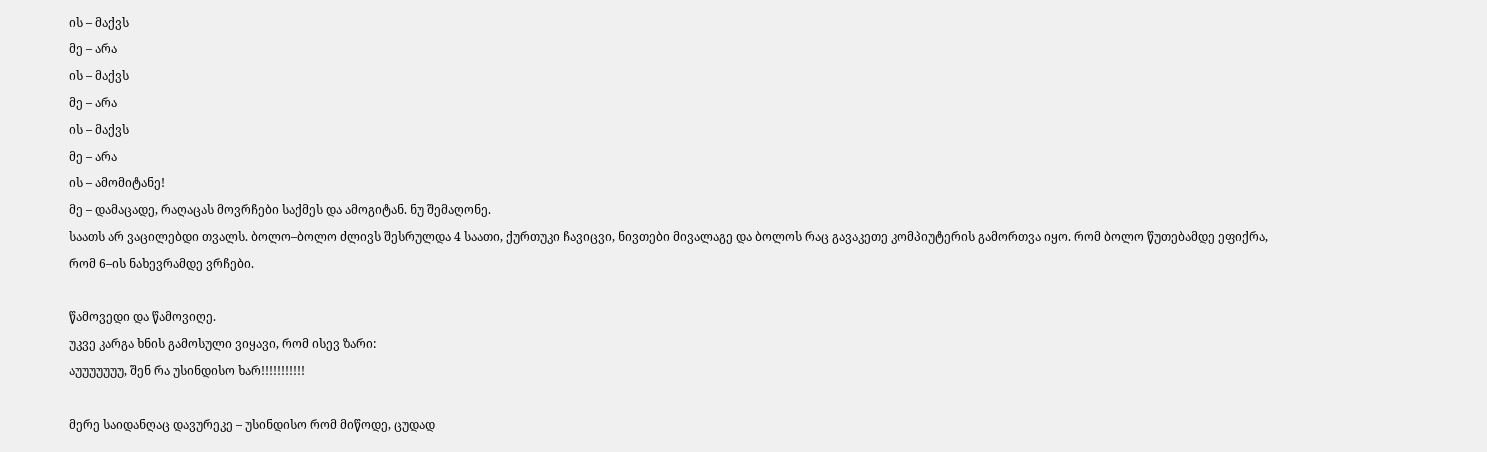ის – მაქვს
მე – არა
ის – მაქვს
მე – არა
ის – მაქვს
მე – არა
ის – ამომიტანე!
მე – დამაცადე, რაღაცას მოვრჩები საქმეს და ამოგიტან. ნუ შემაღონე.
საათს არ ვაცილებდი თვალს. ბოლო–ბოლო ძლივს შესრულდა 4 საათი, ქურთუკი ჩავიცვი, ნივთები მივალაგე და ბოლოს რაც გავაკეთე კომპიუტერის გამორთვა იყო. რომ ბოლო წუთებამდე ეფიქრა, რომ 6–ის ნახევრამდე ვრჩები.

წამოვედი და წამოვიღე.
უკვე კარგა ხნის გამოსული ვიყავი, რომ ისევ ზარი:
აუუუუუუუ, შენ რა უსინდისო ხარ!!!!!!!!!!!

მერე საიდანღაც დავურეკე – უსინდისო რომ მიწოდე, ცუდად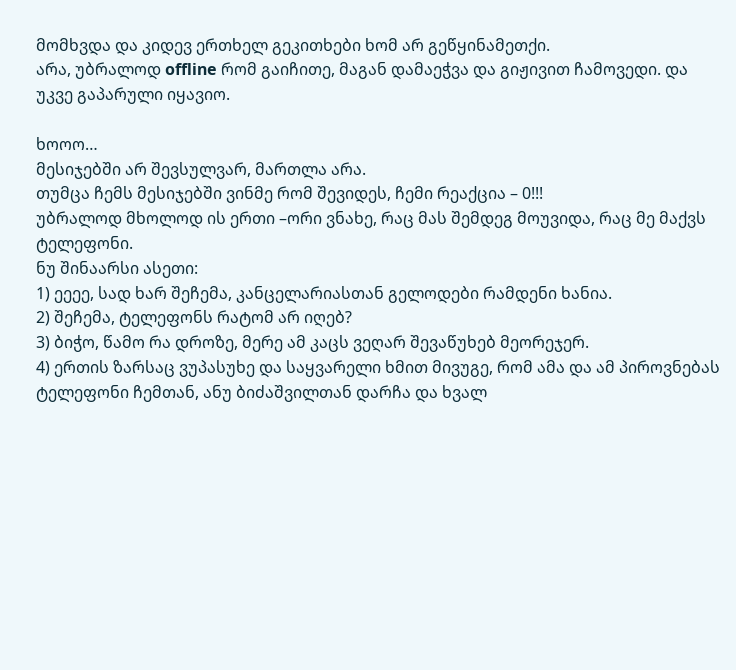მომხვდა და კიდევ ერთხელ გეკითხები ხომ არ გეწყინამეთქი.
არა, უბრალოდ offline რომ გაიჩითე, მაგან დამაეჭვა და გიჟივით ჩამოვედი. და უკვე გაპარული იყავიო.

ხოოო…
მესიჯებში არ შევსულვარ, მართლა არა.
თუმცა ჩემს მესიჯებში ვინმე რომ შევიდეს, ჩემი რეაქცია – 0!!!
უბრალოდ მხოლოდ ის ერთი –ორი ვნახე, რაც მას შემდეგ მოუვიდა, რაც მე მაქვს ტელეფონი.
ნუ შინაარსი ასეთი:
1) ეეეე, სად ხარ შეჩემა, კანცელარიასთან გელოდები რამდენი ხანია.
2) შეჩემა, ტელეფონს რატომ არ იღებ?
3) ბიჭო, წამო რა დროზე, მერე ამ კაცს ვეღარ შევაწუხებ მეორეჯერ.
4) ერთის ზარსაც ვუპასუხე და საყვარელი ხმით მივუგე, რომ ამა და ამ პიროვნებას ტელეფონი ჩემთან, ანუ ბიძაშვილთან დარჩა და ხვალ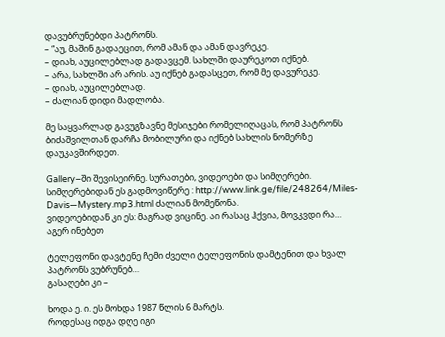დავუბრუნებდი პატრონს.
– “აუ, მაშინ გადაეცით, რომ ამან და ამან დავრეკე.
– დიახ, აუცილებლად გადავცემ. სახლში დაურეკოთ იქნებ.
– არა, სახლში არ არის. აუ იქნებ გადასცეთ, რომ მე დავურეკე.
– დიახ, აუცილებლად.
– ძალიან დიდი მადლობა.

მე საყვარლად გავუგზავნე მესიჯები რომელიღაცას, რომ პატრონს ბიძაშვილთან დარჩა მობილური და იქნებ სახლის ნომერზე დაუკავშირდეთ.

Gallery–ში შევისეირნე. სურათები, ვიდეოები და სიმღერები.
სიმღერებიდან ეს გადმოვიწერე : http://www.link.ge/file/248264/Miles-Davis—Mystery.mp3.html ძალიან მომეწონა.
ვიდეოებიდან კი ეს: მაგრად ვიცინე. აი რასაც ჰქვია, მოვკვდი რა…
აგერ ინებეთ

ტელეფონი დავტენე ჩემი ძველი ტელეფონის დამტენით და ხვალ პატრონს ვუბრუნებ…
გასაღები კი –

ხოდა ე. ი. ეს მოხდა 1987 წლის 6 მარტს.
როდესაც იდგა დღე იგი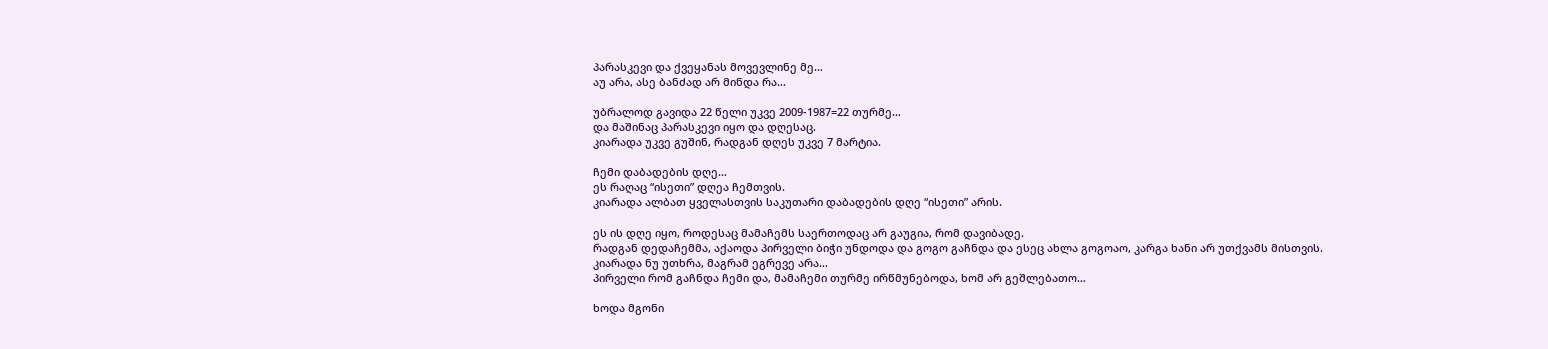პარასკევი და ქვეყანას მოვევლინე მე…
აუ არა, ასე ბანძად არ მინდა რა…

უბრალოდ გავიდა 22 წელი უკვე 2009-1987=22 თურმე…
და მაშინაც პარასკევი იყო და დღესაც.
კიარადა უკვე გუშინ, რადგან დღეს უკვე 7 მარტია.

ჩემი დაბადების დღე…
ეს რაღაც “ისეთი” დღეა ჩემთვის.
კიარადა ალბათ ყველასთვის საკუთარი დაბადების დღე “ისეთი” არის.

ეს ის დღე იყო, როდესაც მამაჩემს საერთოდაც არ გაუგია, რომ დავიბადე.
რადგან დედაჩემმა, აქაოდა პირველი ბიჭი უნდოდა და გოგო გაჩნდა და ესეც ახლა გოგოაო, კარგა ხანი არ უთქვამს მისთვის.
კიარადა ნუ უთხრა, მაგრამ ეგრევე არა…
პირველი რომ გაჩნდა ჩემი და, მამაჩემი თურმე ირწმუნებოდა, ხომ არ გეშლებათო…

ხოდა მგონი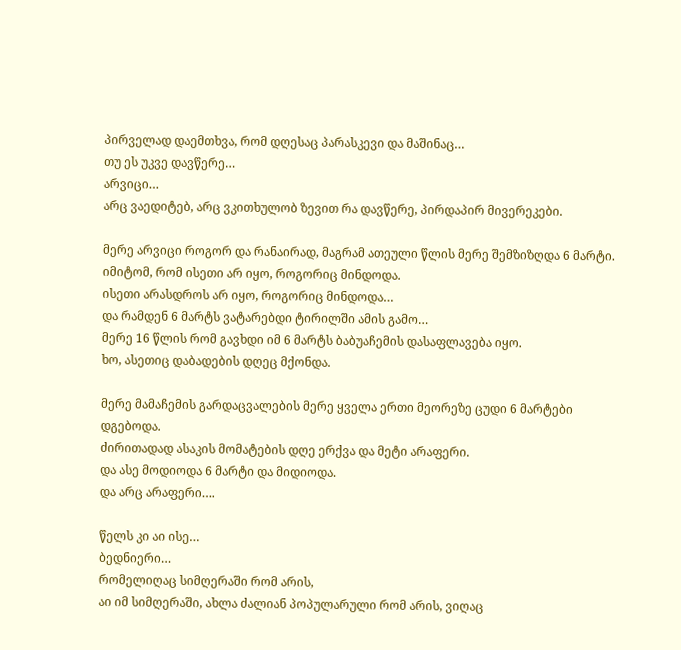პირველად დაემთხვა, რომ დღესაც პარასკევი და მაშინაც…
თუ ეს უკვე დავწერე…
არვიცი…
არც ვაედიტებ, არც ვკითხულობ ზევით რა დავწერე, პირდაპირ მივერეკები.

მერე არვიცი როგორ და რანაირად, მაგრამ ათეული წლის მერე შემზიზღდა 6 მარტი.
იმიტომ, რომ ისეთი არ იყო, როგორიც მინდოდა.
ისეთი არასდროს არ იყო, როგორიც მინდოდა…
და რამდენ 6 მარტს ვატარებდი ტირილში ამის გამო…
მერე 16 წლის რომ გავხდი იმ 6 მარტს ბაბუაჩემის დასაფლავება იყო.
ხო, ასეთიც დაბადების დღეც მქონდა.

მერე მამაჩემის გარდაცვალების მერე ყველა ერთი მეორეზე ცუდი 6 მარტები დგებოდა.
ძირითადად ასაკის მომატების დღე ერქვა და მეტი არაფერი.
და ასე მოდიოდა 6 მარტი და მიდიოდა.
და არც არაფერი….

წელს კი აი ისე…
ბედნიერი…
რომელიღაც სიმღერაში რომ არის,
აი იმ სიმღერაში, ახლა ძალიან პოპულარული რომ არის, ვიღაც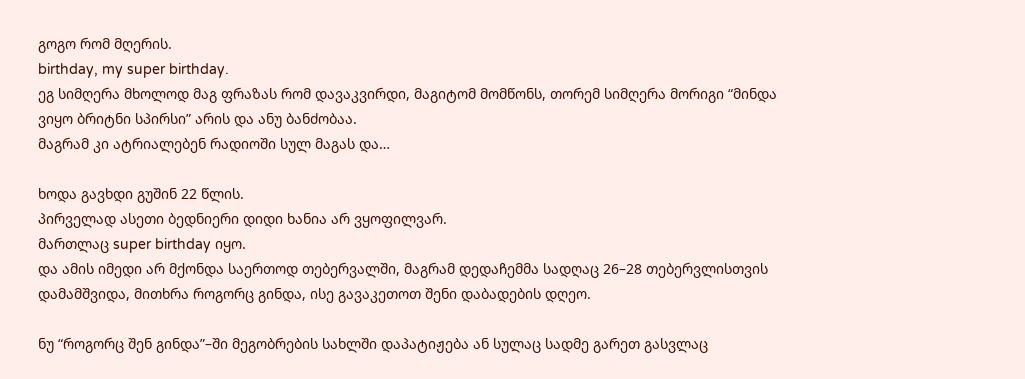გოგო რომ მღერის.
birthday, my super birthday.
ეგ სიმღერა მხოლოდ მაგ ფრაზას რომ დავაკვირდი, მაგიტომ მომწონს, თორემ სიმღერა მორიგი “მინდა ვიყო ბრიტნი სპირსი” არის და ანუ ბანძობაა.
მაგრამ კი ატრიალებენ რადიოში სულ მაგას და…

ხოდა გავხდი გუშინ 22 წლის.
პირველად ასეთი ბედნიერი დიდი ხანია არ ვყოფილვარ.
მართლაც super birthday იყო.
და ამის იმედი არ მქონდა საერთოდ თებერვალში, მაგრამ დედაჩემმა სადღაც 26–28 თებერვლისთვის დამამშვიდა, მითხრა როგორც გინდა, ისე გავაკეთოთ შენი დაბადების დღეო.

ნუ “როგორც შენ გინდა”–ში მეგობრების სახლში დაპატიჟება ან სულაც სადმე გარეთ გასვლაც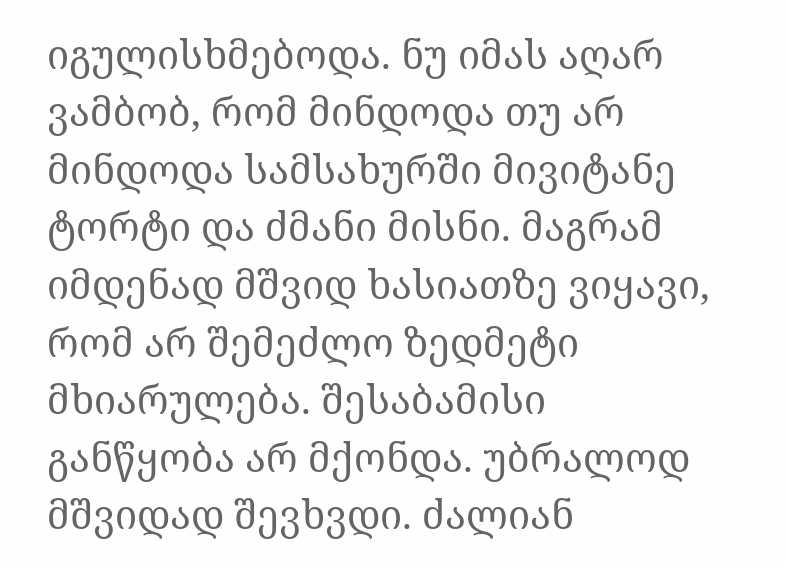იგულისხმებოდა. ნუ იმას აღარ ვამბობ, რომ მინდოდა თუ არ მინდოდა სამსახურში მივიტანე ტორტი და ძმანი მისნი. მაგრამ იმდენად მშვიდ ხასიათზე ვიყავი, რომ არ შემეძლო ზედმეტი მხიარულება. შესაბამისი განწყობა არ მქონდა. უბრალოდ მშვიდად შევხვდი. ძალიან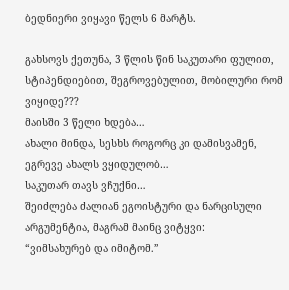ბედნიერი ვიყავი წელს 6 მარტს.

გახსოვს ქეთუნა, 3 წლის წინ საკუთარი ფულით, სტიპენდიებით, შეგროვებულით, მობილური რომ ვიყიდე???
მაისში 3 წელი ხდება…
ახალი მინდა, სესხს როგორც კი დამისვამენ, ეგრევე ახალს ვყიდულობ…
საკუთარ თავს ვჩუქნი…
შეიძლება ძალიან ეგოისტური და ნარცისული არგუმენტია, მაგრამ მაინც ვიტყვი:
“ვიმსახურებ და იმიტომ.”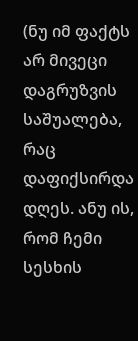(ნუ იმ ფაქტს არ მივეცი დაგრუზვის საშუალება, რაც დაფიქსირდა დღეს. ანუ ის, რომ ჩემი სესხის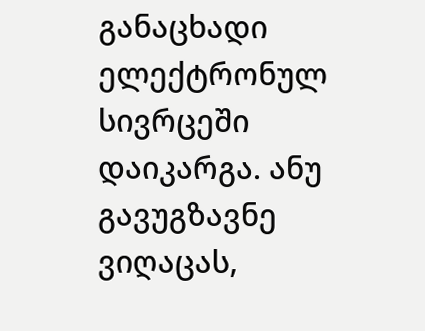განაცხადი ელექტრონულ სივრცეში დაიკარგა. ანუ გავუგზავნე ვიღაცას,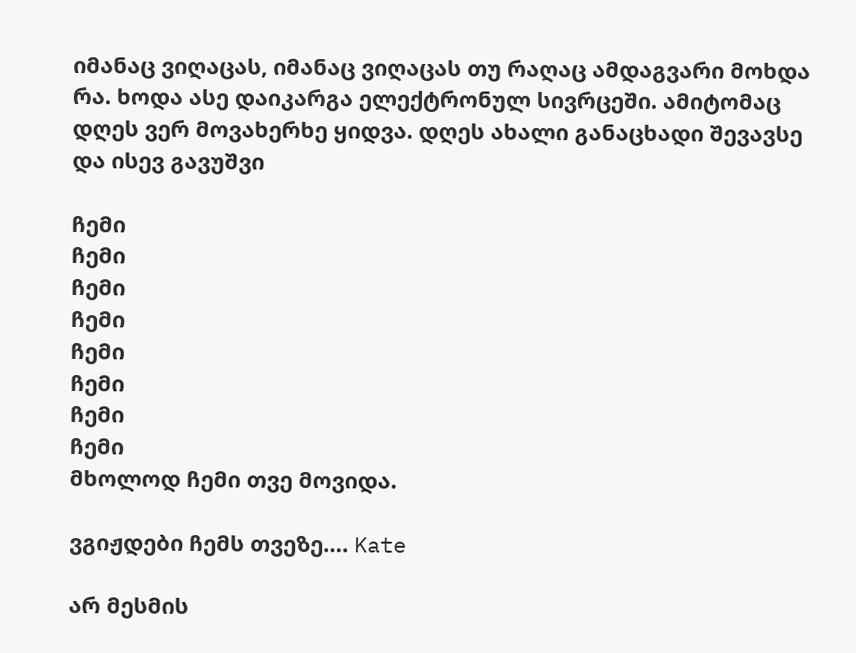იმანაც ვიღაცას, იმანაც ვიღაცას თუ რაღაც ამდაგვარი მოხდა რა. ხოდა ასე დაიკარგა ელექტრონულ სივრცეში. ამიტომაც დღეს ვერ მოვახერხე ყიდვა. დღეს ახალი განაცხადი შევავსე და ისევ გავუშვი

ჩემი
ჩემი
ჩემი
ჩემი
ჩემი
ჩემი
ჩემი
ჩემი
მხოლოდ ჩემი თვე მოვიდა.

ვგიჟდები ჩემს თვეზე…. Kate

არ მესმის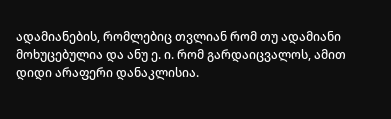ადამიანების, რომლებიც თვლიან რომ თუ ადამიანი მოხუცებულია და ანუ ე. ი. რომ გარდაიცვალოს, ამით დიდი არაფერი დანაკლისია.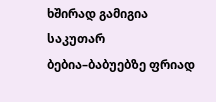ხშირად გამიგია საკუთარ ბებია–ბაბუებზე ფრიად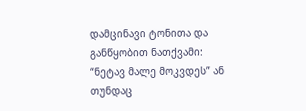დამცინავი ტონითა და განწყობით ნათქვამი: “ნეტავ მალე მოკვდეს” ან თუნდაც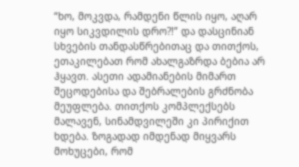“ხო, მოკვდა, რამდენი წლის იყო, აღარ იყო სიკვდილის დრო?!” და დასცინიან სხვების თანდასწრებითაც და თითქოს, ეთაკილებათ რომ ახალგაზრდა ბებია არ ჰყავთ. ასეთი ადამიანების მიმართ შეცოდებისა და შებრალების გრძნობა მეუფლება. თითქოს კომპლექსებს მალავენ, სინამდვილეში კი პირიქით ხდება. ზოგადად იმდენად მიყვარს მოხუცები, რომ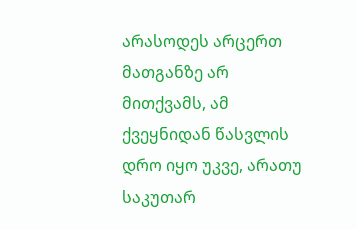არასოდეს არცერთ მათგანზე არ მითქვამს, ამ ქვეყნიდან წასვლის დრო იყო უკვე, არათუ საკუთარ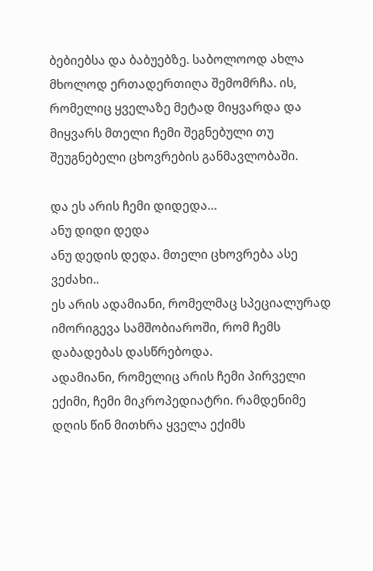ბებიებსა და ბაბუებზე. საბოლოოდ ახლა მხოლოდ ერთადერთიღა შემომრჩა. ის, რომელიც ყველაზე მეტად მიყვარდა და მიყვარს მთელი ჩემი შეგნებული თუ შეუგნებელი ცხოვრების განმავლობაში.

და ეს არის ჩემი დიდედა…
ანუ დიდი დედა
ანუ დედის დედა. მთელი ცხოვრება ასე ვეძახი..
ეს არის ადამიანი, რომელმაც სპეციალურად იმორიგევა სამშობიაროში, რომ ჩემს დაბადებას დასწრებოდა.
ადამიანი, რომელიც არის ჩემი პირველი ექიმი, ჩემი მიკროპედიატრი. რამდენიმე დღის წინ მითხრა ყველა ექიმს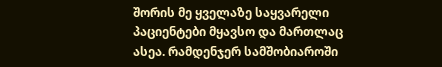შორის მე ყველაზე საყვარელი პაციენტები მყავსო და მართლაც ასეა. რამდენჯერ სამშობიაროში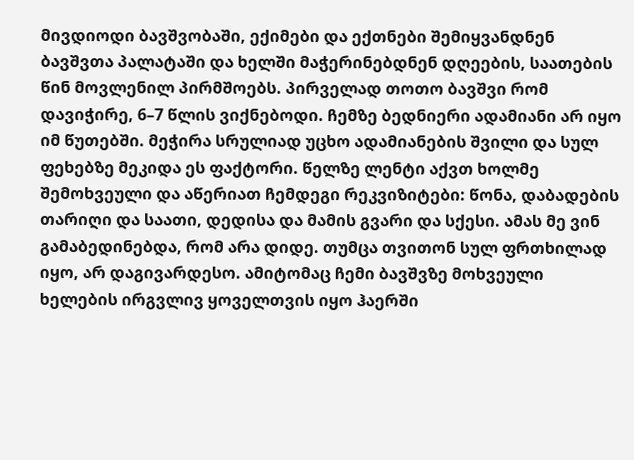მივდიოდი ბავშვობაში, ექიმები და ექთნები შემიყვანდნენ ბავშვთა პალატაში და ხელში მაჭერინებდნენ დღეების, საათების წინ მოვლენილ პირმშოებს. პირველად თოთო ბავშვი რომ დავიჭირე, 6–7 წლის ვიქნებოდი. ჩემზე ბედნიერი ადამიანი არ იყო იმ წუთებში. მეჭირა სრულიად უცხო ადამიანების შვილი და სულ ფეხებზე მეკიდა ეს ფაქტორი. წელზე ლენტი აქვთ ხოლმე შემოხვეული და აწერიათ ჩემდეგი რეკვიზიტები: წონა, დაბადების თარიღი და საათი, დედისა და მამის გვარი და სქესი. ამას მე ვინ გამაბედინებდა, რომ არა დიდე. თუმცა თვითონ სულ ფრთხილად იყო, არ დაგივარდესო. ამიტომაც ჩემი ბავშვზე მოხვეული ხელების ირგვლივ ყოველთვის იყო ჰაერში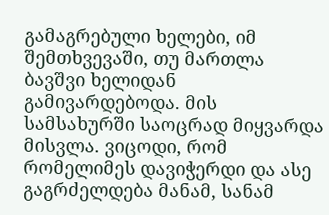გამაგრებული ხელები, იმ შემთხვევაში, თუ მართლა ბავშვი ხელიდან გამივარდებოდა. მის სამსახურში საოცრად მიყვარდა მისვლა. ვიცოდი, რომ რომელიმეს დავიჭერდი და ასე გაგრძელდება მანამ, სანამ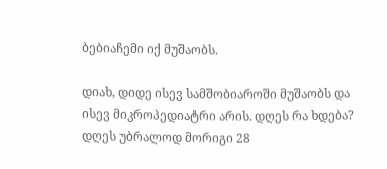ბებიაჩემი იქ მუშაობს.

დიახ, დიდე ისევ სამშობიაროში მუშაობს და ისევ მიკროპედიატრი არის. დღეს რა ხდება? დღეს უბრალოდ მორიგი 28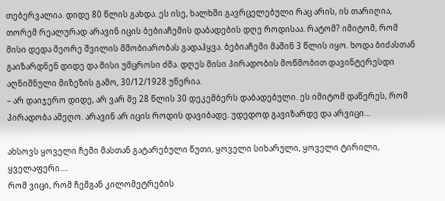თებერვალია. დიდე 80 წლის გახდა. ეს ისე, ხალხში გავრცელებული რაც არის, ის თარიღია, თორემ რეალურად არავინ იცის ბებიაჩემის დაბადების დღე როდისაა. რატომ? იმიტომ, რომ მისი დედა მეორე შვილის მშობიარობას გადაჰყვა. ბებიაჩემი მაშინ 3 წლის იყო. ხოდა ბიძასთან გაიზარდნენ დიდე და მისი უმცროსი ძმა. დღეს მისი პირადობის მოწმობით დავინტერესდი აღნიშნული მიზეზის გამო, 30/12/1928 უწერია.
– არ დაიჯერო დიდე, არ ვარ მე 28 წლის 30 დეკემბერს დაბადებული. ეს იმიტომ დაწერეს, რომ პირადობა ამეღო. არავინ არ იცის როდის დავიბადე. უდედოდ გავიზარდე და არვიცი…

ახსოვს ყოველი ჩემი მასთან გატარებული წუთი, ყოველი სიხარული, ყოველი ტირილი, ყველაფერი….
რომ ვიცი, რომ ჩემგან კილომეტრების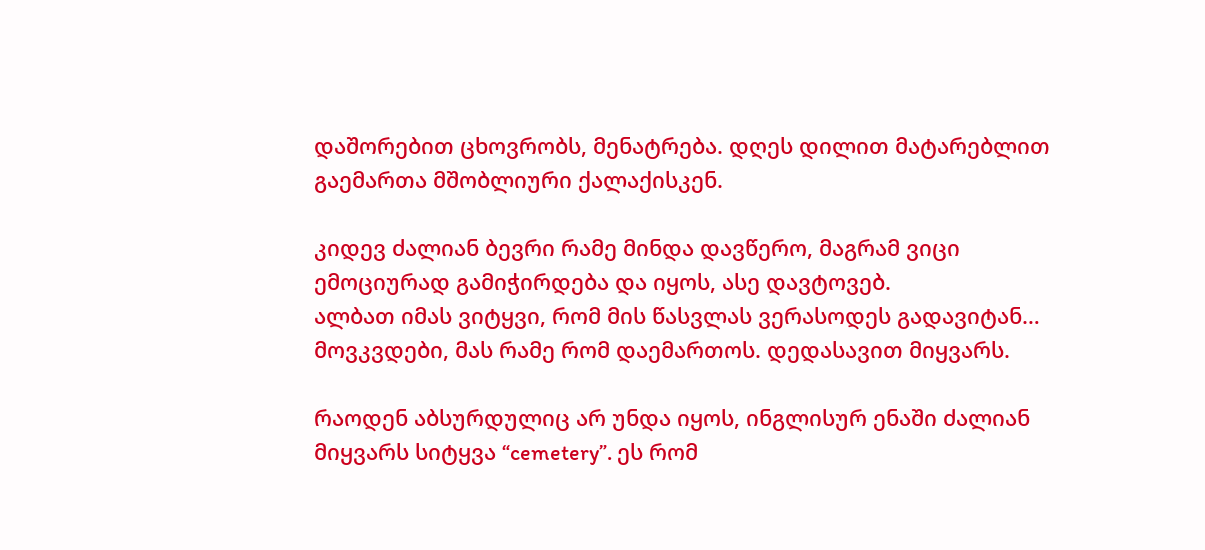დაშორებით ცხოვრობს, მენატრება. დღეს დილით მატარებლით გაემართა მშობლიური ქალაქისკენ.

კიდევ ძალიან ბევრი რამე მინდა დავწერო, მაგრამ ვიცი ემოციურად გამიჭირდება და იყოს, ასე დავტოვებ.
ალბათ იმას ვიტყვი, რომ მის წასვლას ვერასოდეს გადავიტან… მოვკვდები, მას რამე რომ დაემართოს. დედასავით მიყვარს.

რაოდენ აბსურდულიც არ უნდა იყოს, ინგლისურ ენაში ძალიან მიყვარს სიტყვა “cemetery”. ეს რომ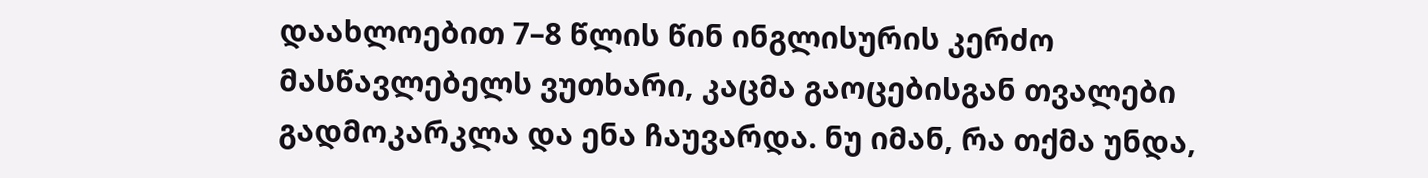დაახლოებით 7–8 წლის წინ ინგლისურის კერძო მასწავლებელს ვუთხარი, კაცმა გაოცებისგან თვალები გადმოკარკლა და ენა ჩაუვარდა. ნუ იმან, რა თქმა უნდა,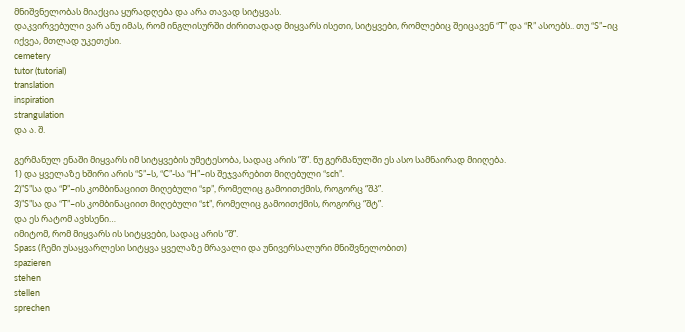მნიშვნელობას მიაქცია ყურადღება და არა თავად სიტყვას.
დაკვირვებული ვარ ანუ იმას, რომ ინგლისურში ძირითადად მიყვარს ისეთი, სიტყვები, რომლებიც შეიცავენ “T” და “R” ასოებს.. თუ “S”–იც იქვეა, მთლად უკეთესი.
cemetery
tutor (tutorial)
translation
inspiration
strangulation
და ა. შ.

გერმანულ ენაში მიყვარს იმ სიტყვების უმეტესობა, სადაც არის “შ”. ნუ გერმანულში ეს ასო სამნაირად მიიღება.
1) და ყველაზე ხშირი არის “S”–ს, “C”-სა “H”–ის შეჯვარებით მიღებული “sch”.
2)”S”სა და “P”–ის კომბინაციით მიღებული “sp”, რომელიც გამოითქმის, როგორც “შპ”.
3)”S”სა და “T”–ის კომბინაციით მიღებული “st”, რომელიც გამოითქმის, როგორც “შტ”.
და ეს რატომ ავხსენი…
იმიტომ, რომ მიყვარს ის სიტყვები, სადაც არის “შ”.
Spass (ჩემი უსაყვარლესი სიტყვა ყველაზე მრავალი და უნივერსალური მნიშვნელობით)
spazieren
stehen
stellen
sprechen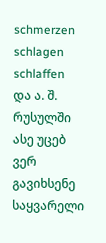schmerzen
schlagen
schlaffen
და ა. შ.
რუსულში ასე უცებ ვერ გავიხსენე საყვარელი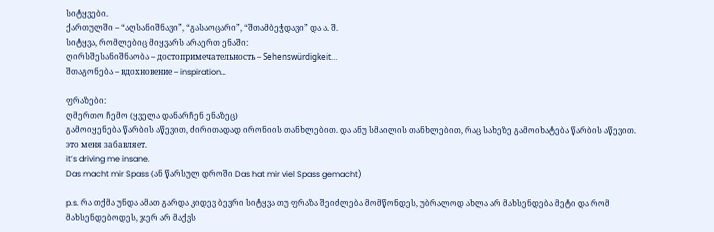სიტყვები.
ქართულში – “აღსანიშნავი”, “გასაოცარი”, “შთამბეჭდავი” და ა. შ.
სიტყვა, რომლებიც მიყვარს არაერთ ენაში:
ღირსშესანიშნაობა – достопримечательность – Sehenswürdigkeit…
შთაგონება – вдохновение – inspiration…

ფრაზები:
ღმერთო ჩემო (ყველა დანარჩენ ენაზეც)
გამოიყენება წარბის აწევით, ძირითადად ირონიის თანხლებით. და ანუ სმაილის თანხლებით, რაც სახეზე გამოიხატება წარბის აწევით.
это меня забавляет.
it’s driving me insane.
Das macht mir Spass (ან წარსულ დროში Das hat mir viel Spass gemacht)

p.s. რა თქმა უნდა ამათ გარდა კიდევ ბევრი სიტყვა თუ ფრაზა შეიძლება მომწონდეს, უბრალოდ ახლა არ მახსენდება მეტი და რომ მახსენდებოდეს, ჯერ არ მაქვს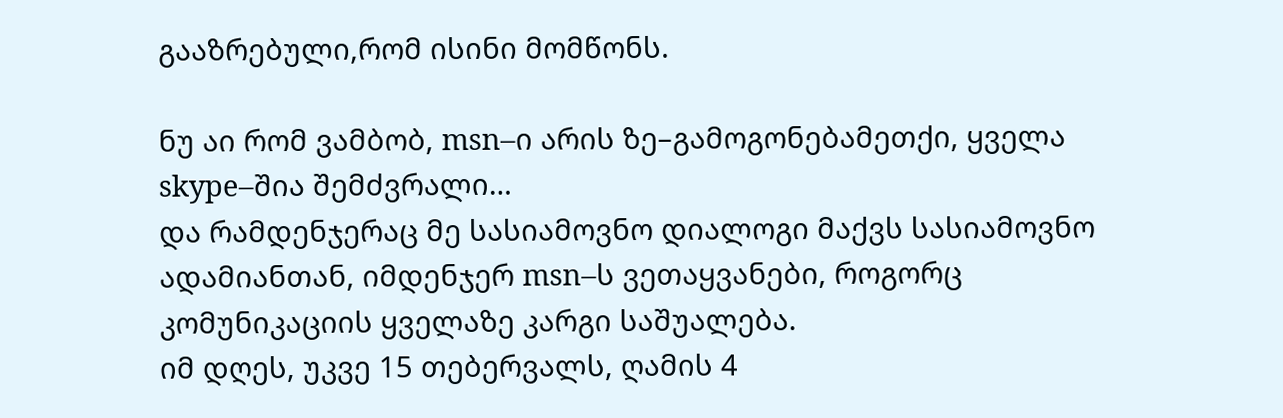გააზრებული,რომ ისინი მომწონს.

ნუ აი რომ ვამბობ, msn–ი არის ზე–გამოგონებამეთქი, ყველა skype–შია შემძვრალი…
და რამდენჯერაც მე სასიამოვნო დიალოგი მაქვს სასიამოვნო ადამიანთან, იმდენჯერ msn–ს ვეთაყვანები, როგორც კომუნიკაციის ყველაზე კარგი საშუალება.
იმ დღეს, უკვე 15 თებერვალს, ღამის 4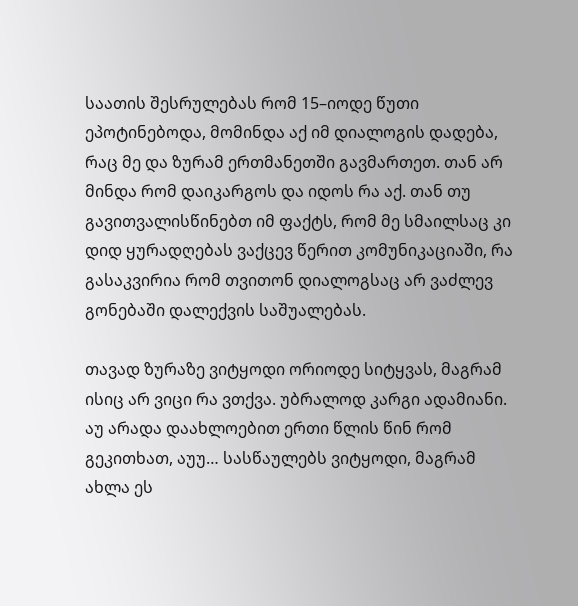საათის შესრულებას რომ 15–იოდე წუთი ეპოტინებოდა, მომინდა აქ იმ დიალოგის დადება, რაც მე და ზურამ ერთმანეთში გავმართეთ. თან არ მინდა რომ დაიკარგოს და იდოს რა აქ. თან თუ გავითვალისწინებთ იმ ფაქტს, რომ მე სმაილსაც კი დიდ ყურადღებას ვაქცევ წერით კომუნიკაციაში, რა გასაკვირია რომ თვითონ დიალოგსაც არ ვაძლევ გონებაში დალექვის საშუალებას.

თავად ზურაზე ვიტყოდი ორიოდე სიტყვას, მაგრამ ისიც არ ვიცი რა ვთქვა. უბრალოდ კარგი ადამიანი. აუ არადა დაახლოებით ერთი წლის წინ რომ გეკითხათ, აუუ… სასწაულებს ვიტყოდი, მაგრამ ახლა ეს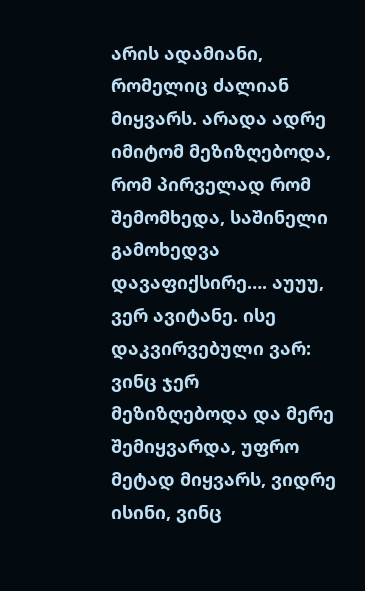არის ადამიანი, რომელიც ძალიან მიყვარს. არადა ადრე იმიტომ მეზიზღებოდა, რომ პირველად რომ შემომხედა, საშინელი გამოხედვა დავაფიქსირე…. აუუუ, ვერ ავიტანე. ისე დაკვირვებული ვარ: ვინც ჯერ მეზიზღებოდა და მერე შემიყვარდა, უფრო მეტად მიყვარს, ვიდრე ისინი, ვინც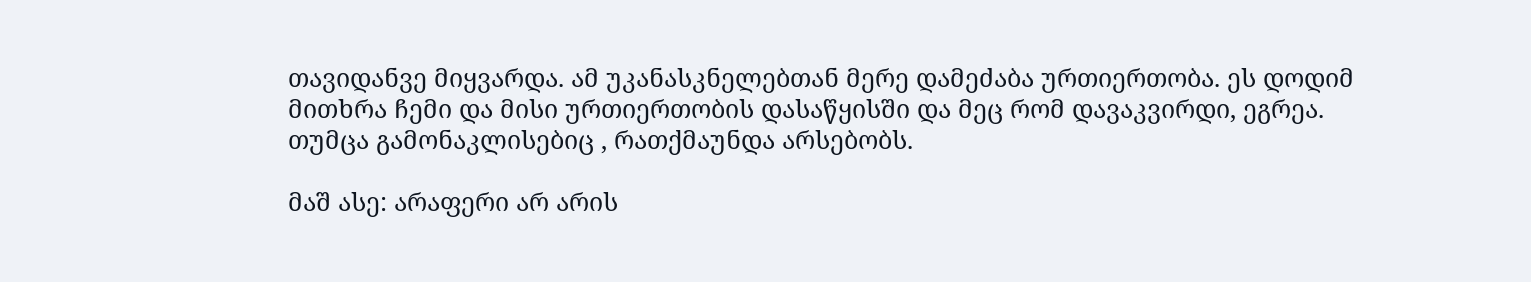თავიდანვე მიყვარდა. ამ უკანასკნელებთან მერე დამეძაბა ურთიერთობა. ეს დოდიმ მითხრა ჩემი და მისი ურთიერთობის დასაწყისში და მეც რომ დავაკვირდი, ეგრეა. თუმცა გამონაკლისებიც , რათქმაუნდა არსებობს.

მაშ ასე: არაფერი არ არის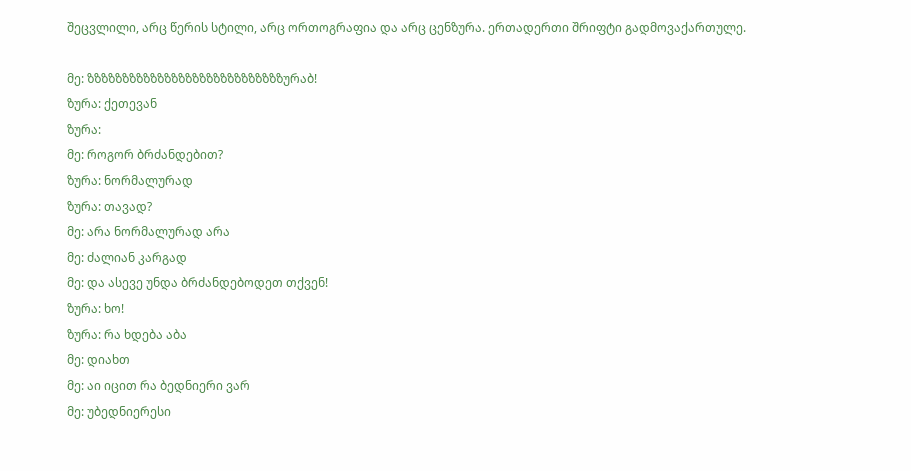შეცვლილი, არც წერის სტილი, არც ორთოგრაფია და არც ცენზურა. ერთადერთი შრიფტი გადმოვაქართულე.

მე: ზზზზზზზზზზზზზზზზზზზზზზზზზზზზურაბ!
ზურა: ქეთევან
ზურა:
მე: როგორ ბრძანდებით?
ზურა: ნორმალურად
ზურა: თავად?
მე: არა ნორმალურად არა
მე: ძალიან კარგად
მე: და ასევე უნდა ბრძანდებოდეთ თქვენ!
ზურა: ხო!
ზურა: რა ხდება აბა
მე: დიახთ
მე: აი იცით რა ბედნიერი ვარ
მე: უბედნიერესი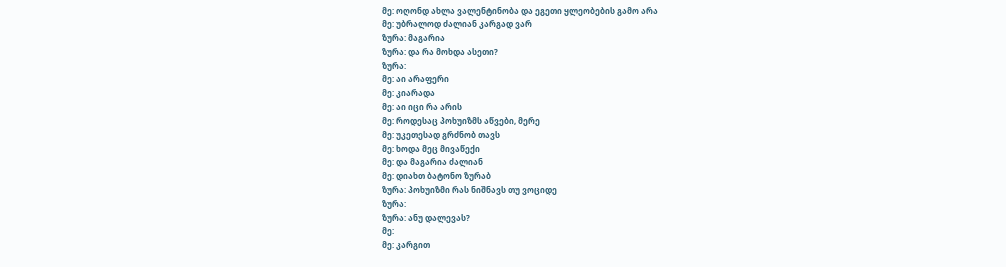მე: ოღონდ ახლა ვალენტინობა და ეგეთი ყლეობების გამო არა
მე: უბრალოდ ძალიან კარგად ვარ
ზურა: მაგარია
ზურა: და რა მოხდა ასეთი?
ზურა:
მე: აი არაფერი
მე: კიარადა
მე: აი იცი რა არის
მე: როდესაც პოხუიზმს აწვები, მერე
მე: უკეთესად გრძნობ თავს
მე: ხოდა მეც მივაწექი
მე: და მაგარია ძალიან
მე: დიახთ ბატონო ზურაბ
ზურა: პოხუიზმი რას ნიშნავს თუ ვოციდე
ზურა:
ზურა: ანუ დალევას?
მე:
მე: კარგით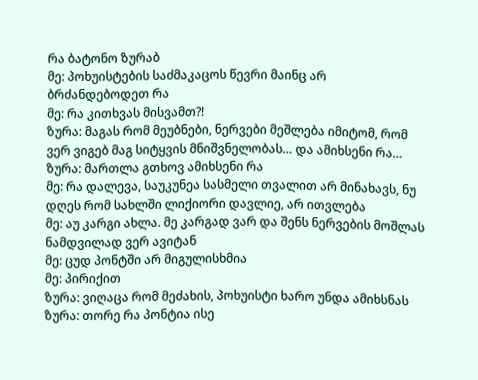რა ბატონო ზურაბ
მე: პოხუისტების საძმაკაცოს წევრი მაინც არ ბრძანდებოდეთ რა
მე: რა კითხვას მისვამთ?!
ზურა: მაგას რომ მეუბნები, ნერვები მეშლება იმიტომ, რომ ვერ ვიგებ მაგ სიტყვის მნიშვნელობას… და ამიხსენი რა…
ზურა: მართლა გთხოვ ამიხსენი რა
მე: რა დალევა, საუკუნეა სასმელი თვალით არ მინახავს, ნუ დღეს რომ სახლში ლიქიორი დავლიე, არ ითვლება
მე: აუ კარგი ახლა. მე კარგად ვარ და შენს ნერვების მოშლას ნამდვილად ვერ ავიტან
მე: ცუდ პონტში არ მიგულისხმია
მე: პირიქით
ზურა: ვიღაცა რომ მეძახის, პოხუისტი ხარო უნდა ამიხსნას
ზურა: თორე რა პონტია ისე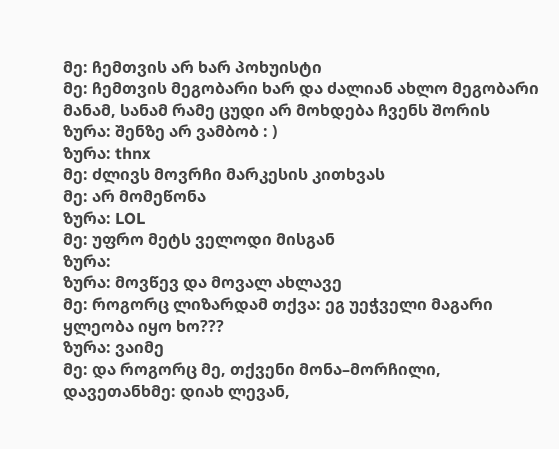მე: ჩემთვის არ ხარ პოხუისტი
მე: ჩემთვის მეგობარი ხარ და ძალიან ახლო მეგობარი მანამ, სანამ რამე ცუდი არ მოხდება ჩვენს შორის
ზურა: შენზე არ ვამბობ : )
ზურა: thnx
მე: ძლივს მოვრჩი მარკესის კითხვას
მე: არ მომეწონა
ზურა: LOL
მე: უფრო მეტს ველოდი მისგან
ზურა:
ზურა: მოვწევ და მოვალ ახლავე
მე: როგორც ლიზარდამ თქვა: ეგ უეჭველი მაგარი ყლეობა იყო ხო???
ზურა: ვაიმე
მე: და როგორც მე, თქვენი მონა–მორჩილი, დავეთანხმე: დიახ ლევან,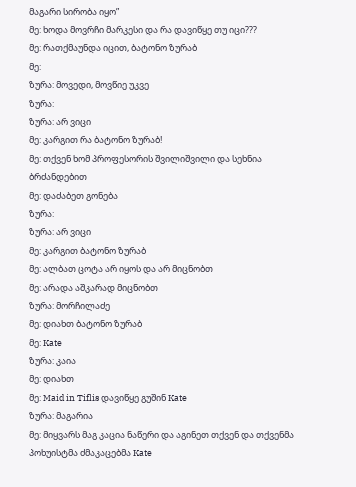მაგარი სირობა იყო”
მე: ხოდა მოვრჩი მარკესი და რა დავიწყე თუ იცი???
მე: რათქმაუნდა იცით, ბატონო ზურაბ
მე:
ზურა: მოვედი, მოვწიე უკვე
ზურა:
ზურა: არ ვიცი
მე: კარგით რა ბატონო ზურაბ!
მე: თქვენ ხომ პროფესორის შვილიშვილი და სეხნია ბრძანდებით
მე: დაძაბეთ გონება
ზურა:
ზურა: არ ვიცი
მე: კარგით ბატონო ზურაბ
მე: ალბათ ცოტა არ იყოს და არ მიცნობთ
მე: არადა აშკარად მიცნობთ
ზურა: მორჩილაძე
მე: დიახთ ბატონო ზურაბ
მე: Kate
ზურა: კაია
მე: დიახთ
მე: Maid in Tiflis დავიწყე გუშინ Kate
ზურა: მაგარია
მე: მიყვარს მაგ კაცია ნაწერი და აგინეთ თქვენ და თქვენმა პოხუისტმა ძმაკაცებმა Kate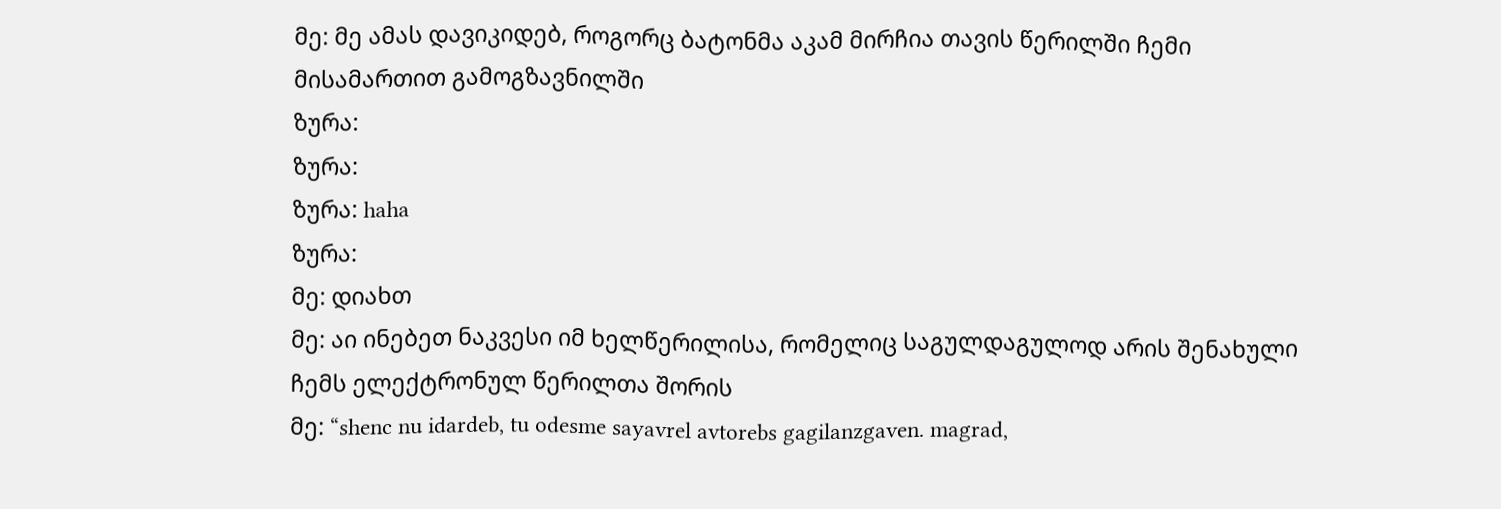მე: მე ამას დავიკიდებ, როგორც ბატონმა აკამ მირჩია თავის წერილში ჩემი მისამართით გამოგზავნილში
ზურა:
ზურა:
ზურა: haha
ზურა:
მე: დიახთ
მე: აი ინებეთ ნაკვესი იმ ხელწერილისა, რომელიც საგულდაგულოდ არის შენახული ჩემს ელექტრონულ წერილთა შორის
მე: “shenc nu idardeb, tu odesme sayavrel avtorebs gagilanzgaven. magrad,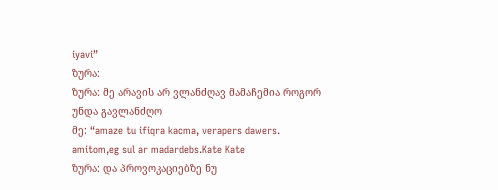iyavi”
ზურა:
ზურა: მე არავის არ ვლანძღავ მამაჩემია როგორ უნდა გავლანძღო
მე: “amaze tu ifiqra kacma, verapers dawers. amitom,eg sul ar madardebs.Kate Kate
ზურა: და პროვოკაციებზე ნუ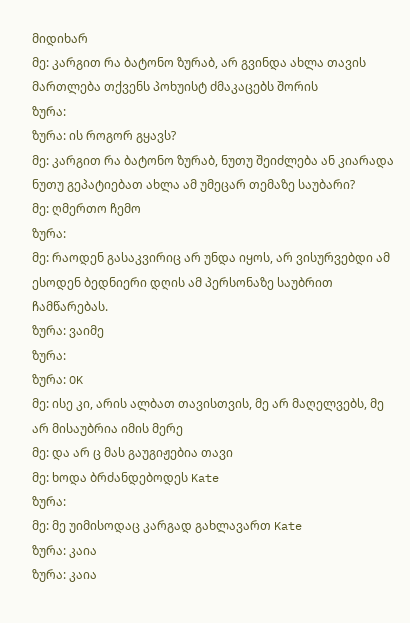მიდიხარ
მე: კარგით რა ბატონო ზურაბ, არ გვინდა ახლა თავის მართლება თქვენს პოხუისტ ძმაკაცებს შორის
ზურა:
ზურა: ის როგორ გყავს?
მე: კარგით რა ბატონო ზურაბ, ნუთუ შეიძლება ან კიარადა ნუთუ გეპატიებათ ახლა ამ უმეცარ თემაზე საუბარი?
მე: ღმერთო ჩემო
ზურა:
მე: რაოდენ გასაკვირიც არ უნდა იყოს, არ ვისურვებდი ამ ესოდენ ბედნიერი დღის ამ პერსონაზე საუბრით ჩამწარებას.
ზურა: ვაიმე
ზურა:
ზურა: OK
მე: ისე კი, არის ალბათ თავისთვის, მე არ მაღელვებს, მე არ მისაუბრია იმის მერე
მე: და არ ც მას გაუგიჟებია თავი
მე: ხოდა ბრძანდებოდეს Kate
ზურა:
მე: მე უიმისოდაც კარგად გახლავართ Kate
ზურა: კაია
ზურა: კაია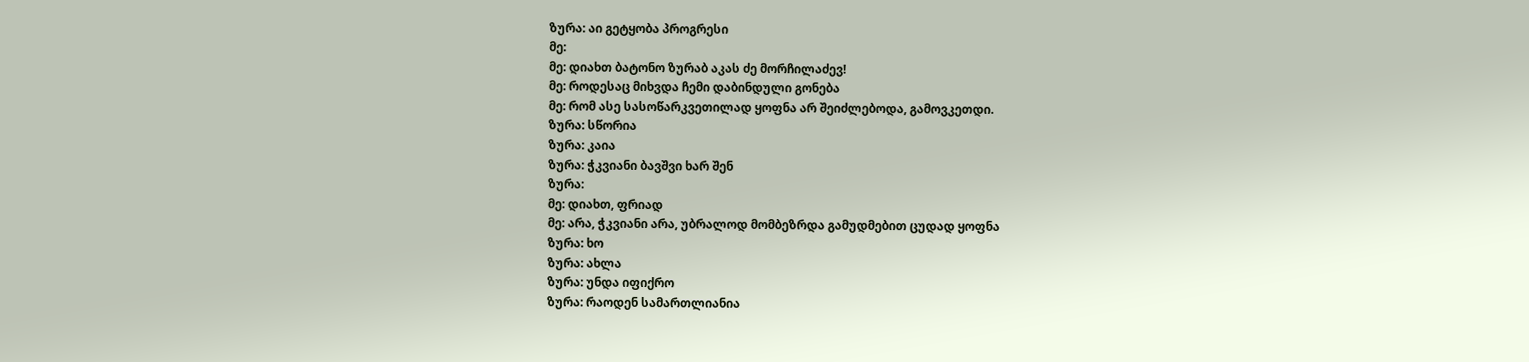ზურა: აი გეტყობა პროგრესი
მე:
მე: დიახთ ბატონო ზურაბ აკას ძე მორჩილაძევ!
მე: როდესაც მიხვდა ჩემი დაბინდული გონება
მე: რომ ასე სასოწარკვეთილად ყოფნა არ შეიძლებოდა, გამოვკეთდი.
ზურა: სწორია
ზურა: კაია
ზურა: ჭკვიანი ბავშვი ხარ შენ
ზურა:
მე: დიახთ, ფრიად
მე: არა, ჭკვიანი არა, უბრალოდ მომბეზრდა გამუდმებით ცუდად ყოფნა
ზურა: ხო
ზურა: ახლა
ზურა: უნდა იფიქრო
ზურა: რაოდენ სამართლიანია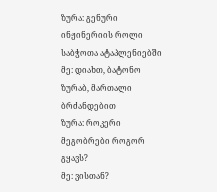ზურა: გენური ინჟინერიის როლი საბჭოთა ატაპლენიებში
მე: დიახთ, ბატონო ზურაბ, მართალი ბრძანდებით
ზურა: როკერი მეგობრები როგორ გყავს?
მე: ვისთან?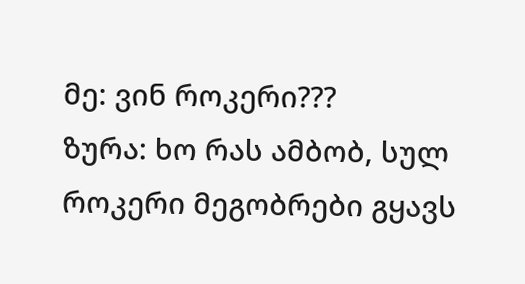მე: ვინ როკერი???
ზურა: ხო რას ამბობ, სულ როკერი მეგობრები გყავს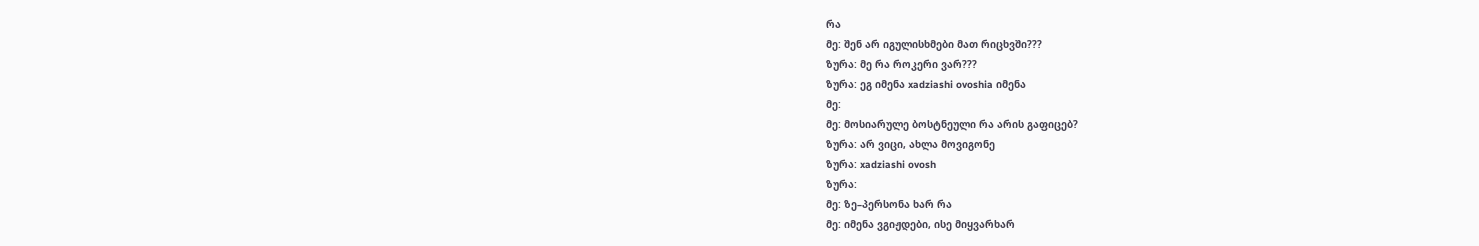რა
მე: შენ არ იგულისხმები მათ რიცხვში???
ზურა: მე რა როკერი ვარ???
ზურა: ეგ იმენა xadziashi ovoshia იმენა
მე:
მე: მოსიარულე ბოსტნეული რა არის გაფიცებ?
ზურა: არ ვიცი, ახლა მოვიგონე
ზურა: xadziashi ovosh
ზურა:
მე: ზე–პერსონა ხარ რა
მე: იმენა ვგიჟდები, ისე მიყვარხარ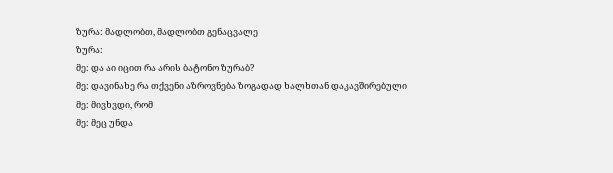ზურა: მადლობთ, მადლობთ გენაცვალე
ზურა:
მე: და აი იცით რა არის ბატონო ზურაბ?
მე: დავინახე რა თქვენი აზროვნება ზოგადად ხალხთან დაკავშირებული
მე: მივხვდი, რომ
მე: მეც უნდა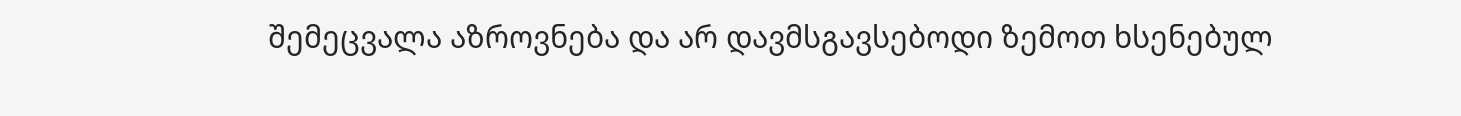შემეცვალა აზროვნება და არ დავმსგავსებოდი ზემოთ ხსენებულ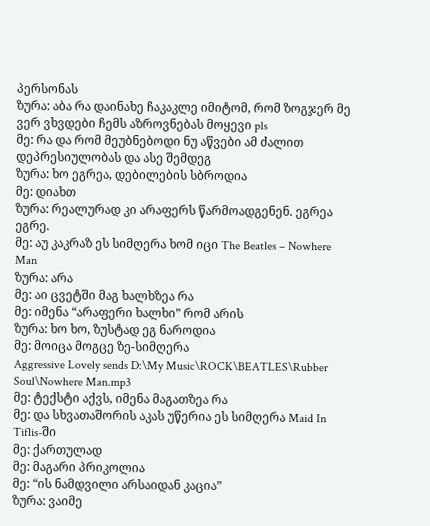პერსონას
ზურა: აბა რა დაინახე ჩაკაკლე იმიტომ, რომ ზოგჯერ მე ვერ ვხვდები ჩემს აზროვნებას მოყევი pls
მე: რა და რომ მეუბნებოდი ნუ აწვები ამ ძალით დეპრესიულობას და ასე შემდეგ
ზურა: ხო ეგრეა, დებილების სბროდია
მე: დიახთ
ზურა: რეალურად კი არაფერს წარმოადგენენ. ეგრეა ეგრე.
მე: აუ კაკრაზ ეს სიმღერა ხომ იცი The Beatles – Nowhere Man
ზურა: არა
მე: აი ცვეტში მაგ ხალხზეა რა
მე: იმენა “არაფერი ხალხი” რომ არის
ზურა: ხო ხო, ზუსტად ეგ ნაროდია
მე: მოიცა მოგცე ზე-სიმღერა
Aggressive Lovely sends D:\My Music\ROCK\BEATLES\Rubber Soul\Nowhere Man.mp3
მე: ტექსტი აქვს, იმენა მაგათზეა რა
მე: და სხვათაშორის აკას უწერია ეს სიმღერა Maid In Tiflis-ში
მე: ქართულად
მე: მაგარი პრიკოლია
მე: “ის ნამდვილი არსაიდან კაცია”
ზურა: ვაიმე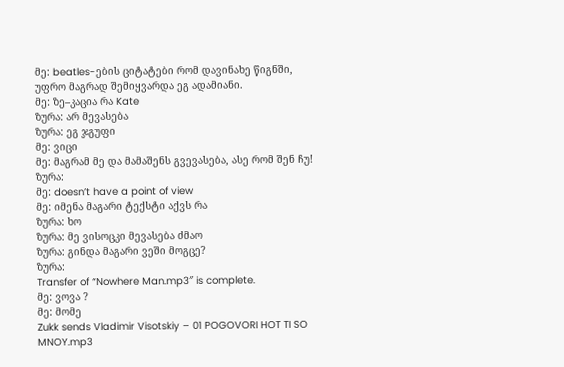მე: beatles-ების ციტატები რომ დავინახე წიგნში, უფრო მაგრად შემიყვარდა ეგ ადამიანი.
მე: ზე–კაცია რა Kate
ზურა: არ მევასება
ზურა: ეგ ჯგუფი
მე: ვიცი
მე: მაგრამ მე და მამაშენს გვევასება, ასე რომ შენ ჩუ!
ზურა:
მე: doesn’t have a point of view
მე: იმენა მაგარი ტექსტი აქვს რა
ზურა: ხო
ზურა: მე ვისოცკი მევასება ძმაო
ზურა: გინდა მაგარი ვეში მოგცე?
ზურა:
Transfer of “Nowhere Man.mp3″ is complete.
მე: ვოვა ?
მე: მომე
Zukk sends Vladimir Visotskiy – 01 POGOVORI HOT TI SO MNOY.mp3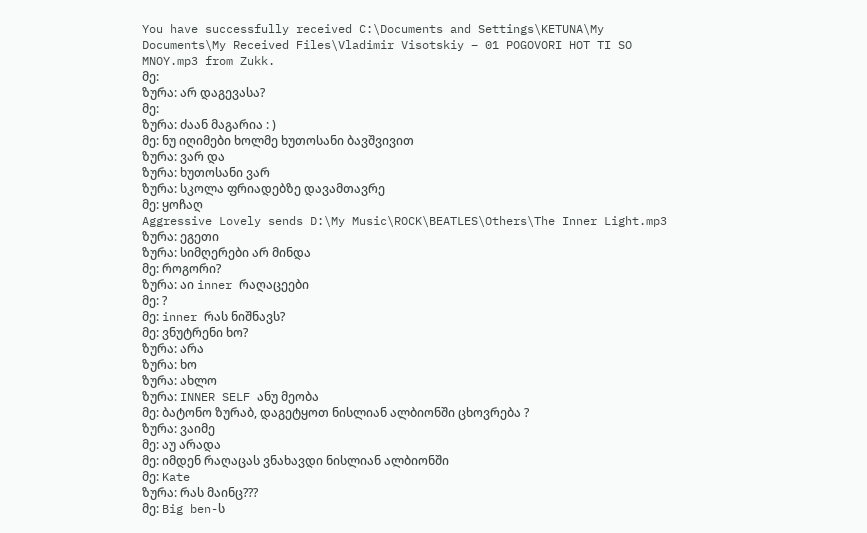You have successfully received C:\Documents and Settings\KETUNA\My Documents\My Received Files\Vladimir Visotskiy – 01 POGOVORI HOT TI SO MNOY.mp3 from Zukk.
მე:
ზურა: არ დაგევასა?
მე:
ზურა: ძაან მაგარია : )
მე: ნუ იღიმები ხოლმე ხუთოსანი ბავშვივით
ზურა: ვარ და
ზურა: ხუთოსანი ვარ
ზურა: სკოლა ფრიადებზე დავამთავრე
მე: ყოჩაღ
Aggressive Lovely sends D:\My Music\ROCK\BEATLES\Others\The Inner Light.mp3
ზურა: ეგეთი
ზურა: სიმღერები არ მინდა
მე: როგორი?
ზურა: აი inner რაღაცეები
მე: ?
მე: inner რას ნიშნავს?
მე: ვნუტრენი ხო?
ზურა: არა
ზურა: ხო
ზურა: ახლო
ზურა: INNER SELF ანუ მეობა
მე: ბატონო ზურაბ, დაგეტყოთ ნისლიან ალბიონში ცხოვრება ?
ზურა: ვაიმე
მე: აუ არადა
მე: იმდენ რაღაცას ვნახავდი ნისლიან ალბიონში
მე: Kate
ზურა: რას მაინც???
მე: Big ben-ს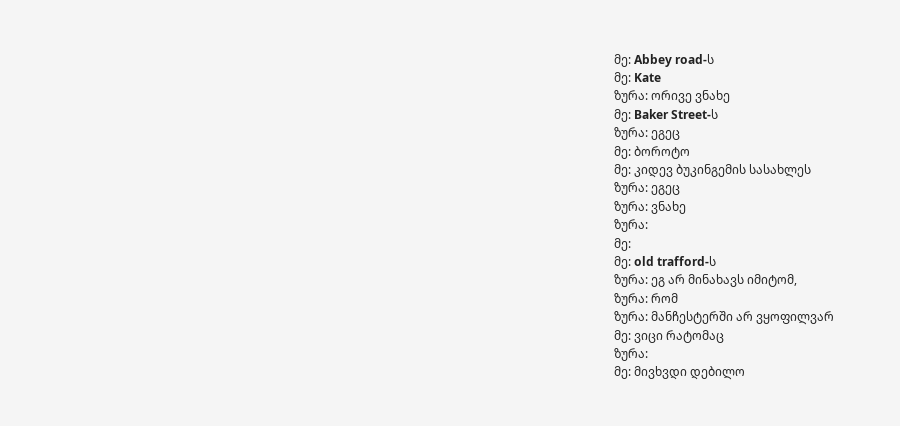მე: Abbey road-ს
მე: Kate
ზურა: ორივე ვნახე
მე: Baker Street-ს
ზურა: ეგეც
მე: ბოროტო
მე: კიდევ ბუკინგემის სასახლეს
ზურა: ეგეც
ზურა: ვნახე
ზურა:
მე:
მე: old trafford-ს
ზურა: ეგ არ მინახავს იმიტომ,
ზურა: რომ
ზურა: მანჩესტერში არ ვყოფილვარ
მე: ვიცი რატომაც
ზურა:
მე: მივხვდი დებილო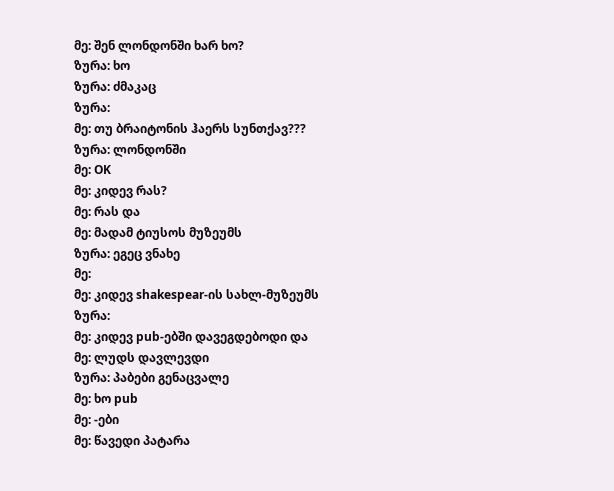მე: შენ ლონდონში ხარ ხო?
ზურა: ხო
ზურა: ძმაკაც
ზურა:
მე: თუ ბრაიტონის ჰაერს სუნთქავ???
ზურა: ლონდონში
მე: OK
მე: კიდევ რას?
მე: რას და
მე: მადამ ტიუსოს მუზეუმს
ზურა: ეგეც ვნახე
მე:
მე: კიდევ shakespear-ის სახლ-მუზეუმს
ზურა:
მე: კიდევ pub-ებში დავეგდებოდი და
მე: ლუდს დავლევდი
ზურა: პაბები გენაცვალე
მე: ხო pub
მე: -ები
მე: წავედი პატარა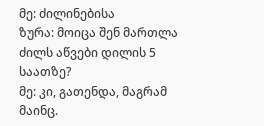მე: ძილინებისა
ზურა: მოიცა შენ მართლა ძილს აწვები დილის 5 საათზე?
მე: კი, გათენდა, მაგრამ მაინც.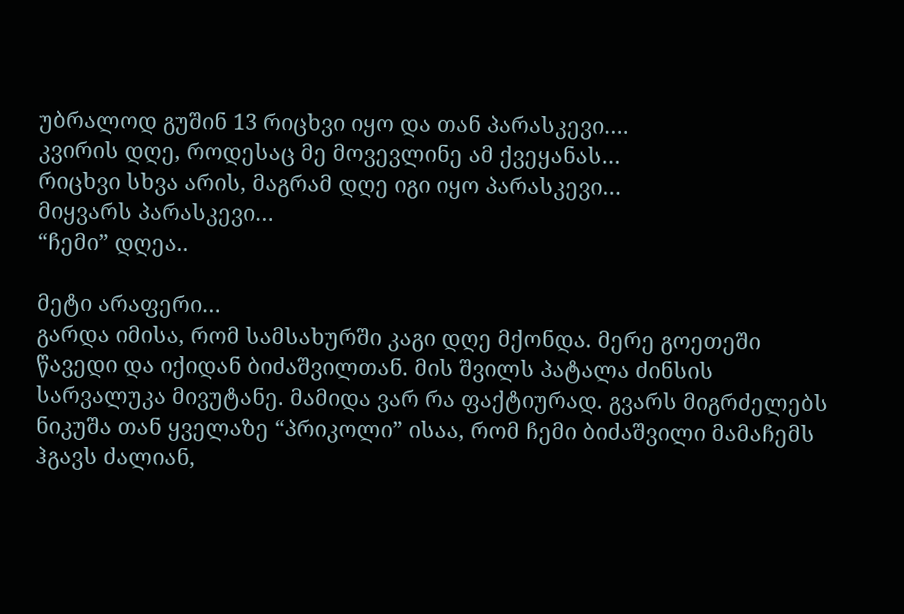უბრალოდ გუშინ 13 რიცხვი იყო და თან პარასკევი….
კვირის დღე, როდესაც მე მოვევლინე ამ ქვეყანას…
რიცხვი სხვა არის, მაგრამ დღე იგი იყო პარასკევი…
მიყვარს პარასკევი…
“ჩემი” დღეა..

მეტი არაფერი…
გარდა იმისა, რომ სამსახურში კაგი დღე მქონდა. მერე გოეთეში წავედი და იქიდან ბიძაშვილთან. მის შვილს პატალა ძინსის სარვალუკა მივუტანე. მამიდა ვარ რა ფაქტიურად. გვარს მიგრძელებს ნიკუშა თან ყველაზე “პრიკოლი” ისაა, რომ ჩემი ბიძაშვილი მამაჩემს ჰგავს ძალიან,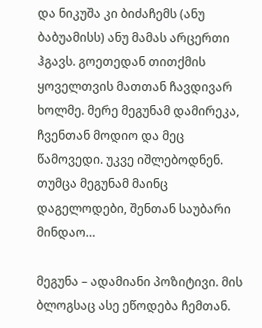და ნიკუშა კი ბიძაჩემს (ანუ ბაბუამისს) ანუ მამას არცერთი ჰგავს. გოეთედან თითქმის ყოველთვის მათთან ჩავდივარ ხოლმე. მერე მეგუნამ დამირეკა, ჩვენთან მოდიო და მეც წამოვედი. უკვე იშლებოდნენ. თუმცა მეგუნამ მაინც დაგელოდები, შენთან საუბარი მინდაო…

მეგუნა – ადამიანი პოზიტივი. მის ბლოგსაც ასე ეწოდება ჩემთან.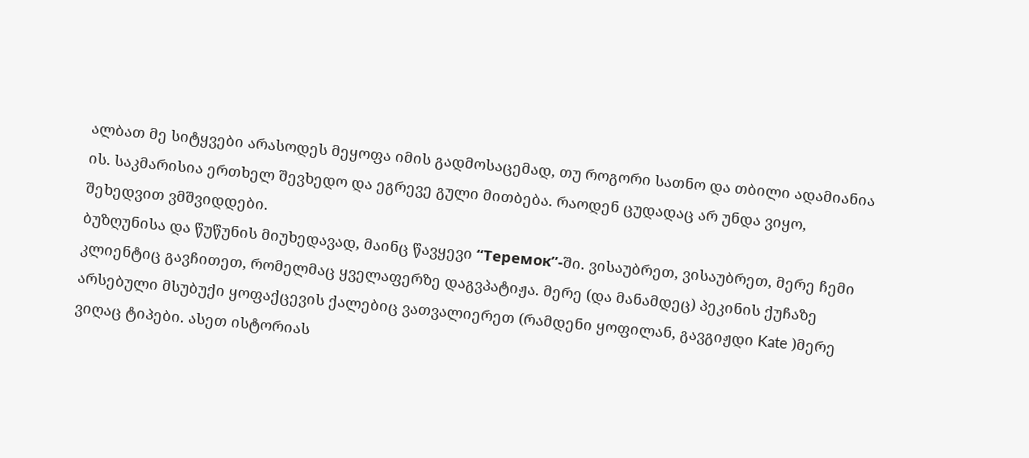ალბათ მე სიტყვები არასოდეს მეყოფა იმის გადმოსაცემად, თუ როგორი სათნო და თბილი ადამიანია ის. საკმარისია ერთხელ შევხედო და ეგრევე გული მითბება. რაოდენ ცუდადაც არ უნდა ვიყო, შეხედვით ვმშვიდდები.
ბუზღუნისა და წუწუნის მიუხედავად, მაინც წავყევი “Теремок”-ში. ვისაუბრეთ, ვისაუბრეთ, მერე ჩემი კლიენტიც გავჩითეთ, რომელმაც ყველაფერზე დაგვპატიჟა. მერე (და მანამდეც) პეკინის ქუჩაზე არსებული მსუბუქი ყოფაქცევის ქალებიც ვათვალიერეთ (რამდენი ყოფილან, გავგიჟდი Kate )მერე ვიღაც ტიპები. ასეთ ისტორიას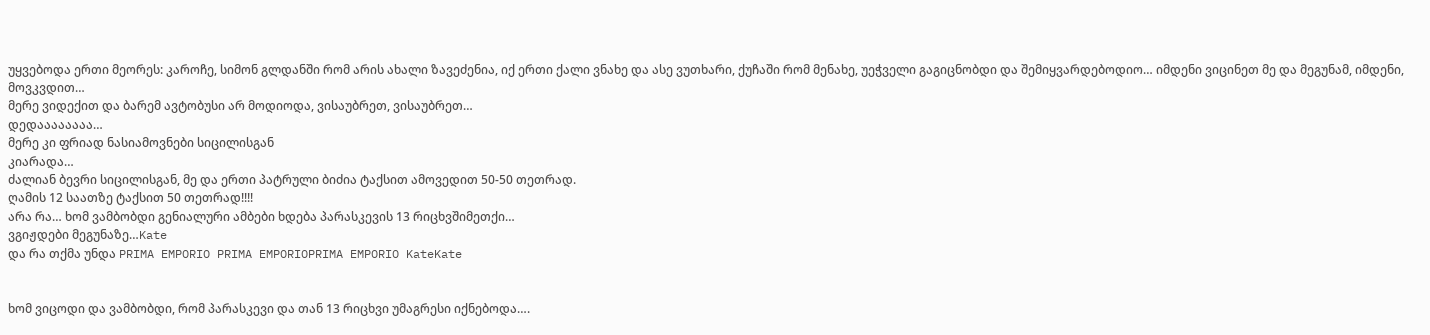უყვებოდა ერთი მეორეს: კაროჩე, სიმონ გლდანში რომ არის ახალი ზავეძენია, იქ ერთი ქალი ვნახე და ასე ვუთხარი, ქუჩაში რომ მენახე, უეჭველი გაგიცნობდი და შემიყვარდებოდიო… იმდენი ვიცინეთ მე და მეგუნამ, იმდენი, მოვკვდით…
მერე ვიდექით და ბარემ ავტობუსი არ მოდიოდა, ვისაუბრეთ, ვისაუბრეთ…
დედაააააააა…
მერე კი ფრიად ნასიამოვნები სიცილისგან
კიარადა…
ძალიან ბევრი სიცილისგან, მე და ერთი პატრული ბიძია ტაქსით ამოვედით 50-50 თეთრად.
ღამის 12 საათზე ტაქსით 50 თეთრად!!!!
არა რა… ხომ ვამბობდი გენიალური ამბები ხდება პარასკევის 13 რიცხვშიმეთქი…
ვგიჟდები მეგუნაზე…Kate
და რა თქმა უნდა PRIMA EMPORIO PRIMA EMPORIOPRIMA EMPORIO KateKate


ხომ ვიცოდი და ვამბობდი, რომ პარასკევი და თან 13 რიცხვი უმაგრესი იქნებოდა….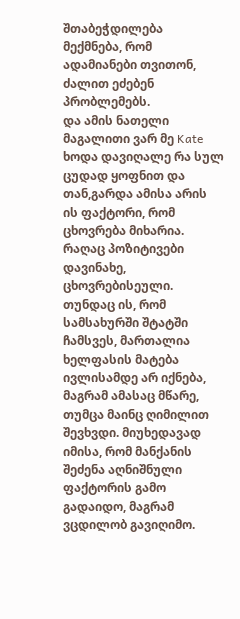შთაბეჭდილება მექმნება, რომ ადამიანები თვითონ, ძალით ეძებენ პრობლემებს.
და ამის ნათელი მაგალითი ვარ მე Kate
ხოდა დავიღალე რა სულ ცუდად ყოფნით და თან,გარდა ამისა არის ის ფაქტორი, რომ ცხოვრება მიხარია.
რაღაც პოზიტივები დავინახე, ცხოვრებისეული.
თუნდაც ის, რომ სამსახურში შტატში ჩამსვეს, მართალია ხელფასის მატება ივლისამდე არ იქნება, მაგრამ ამასაც მწარე, თუმცა მაინც ღიმილით შევხვდი. მიუხედავად იმისა, რომ მანქანის შეძენა აღნიშნული ფაქტორის გამო გადაიდო, მაგრამ ვცდილობ გავიღიმო.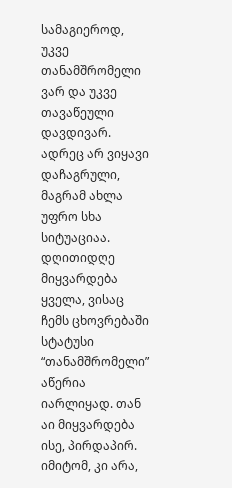სამაგიეროდ, უკვე თანამშრომელი ვარ და უკვე თავაწეული დავდივარ. ადრეც არ ვიყავი დაჩაგრული, მაგრამ ახლა უფრო სხა სიტუაციაა. დღითიდღე მიყვარდება ყველა, ვისაც ჩემს ცხოვრებაში სტატუსი “თანამშრომელი” აწერია იარლიყად. თან აი მიყვარდება ისე, პირდაპირ. იმიტომ, კი არა,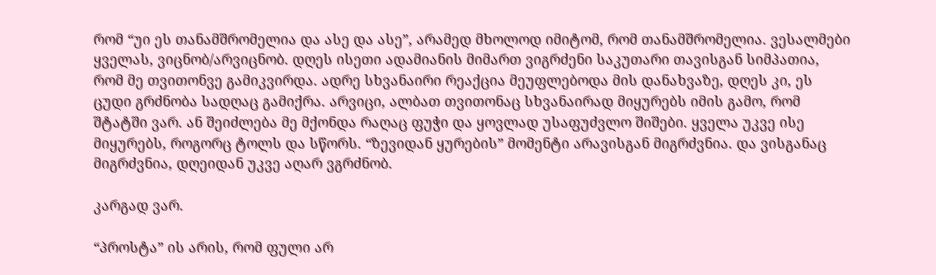რომ “უი ეს თანამშრომელია და ასე და ასე”, არამედ მხოლოდ იმიტომ, რომ თანამშრომელია. ვესალმები ყველას, ვიცნობ/არვიცნობ. დღეს ისეთი ადამიანის მიმართ ვიგრძენი საკუთარი თავისგან სიმპათია, რომ მე თვითონვე გამიკვირდა. ადრე სხვანაირი რეაქცია მეუფლებოდა მის დანახვაზე, დღეს კი, ეს ცუდი გრძნობა სადღაც გამიქრა. არვიცი, ალბათ თვითონაც სხვანაირად მიყურებს იმის გამო, რომ შტატში ვარ. ან შეიძლება მე მქონდა რაღაც ფუჭი და ყოვლად უსაფუძვლო შიშები. ყველა უკვე ისე მიყურებს, როგორც ტოლს და სწორს. “ზევიდან ყურების” მომენტი არავისგან მიგრძვნია. და ვისგანაც მიგრძვნია, დღეიდან უკვე აღარ ვგრძნობ.

კარგად ვარ.

“პროსტა” ის არის, რომ ფული არ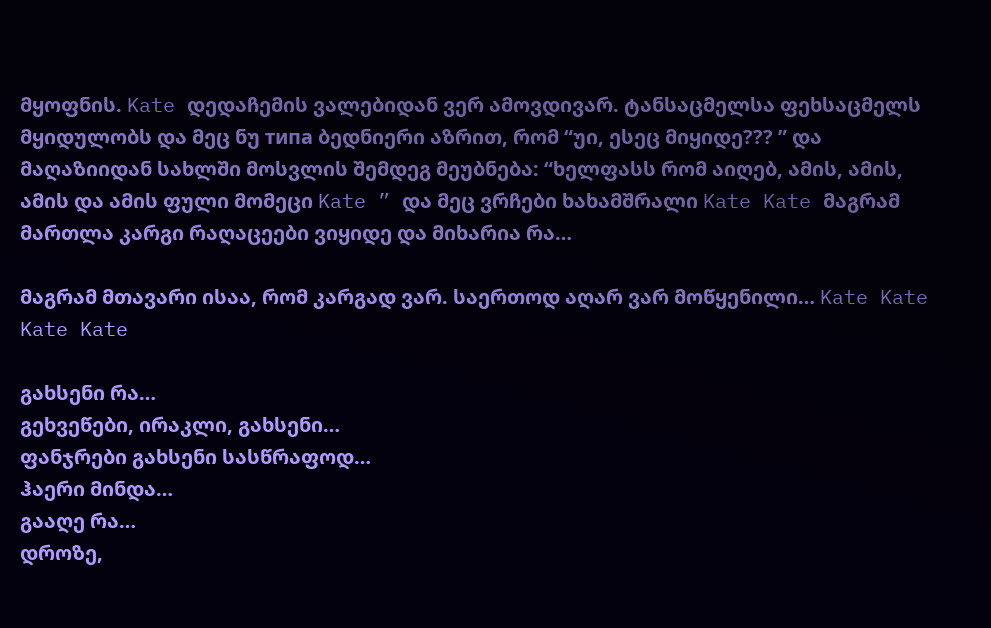მყოფნის. Kate დედაჩემის ვალებიდან ვერ ამოვდივარ. ტანსაცმელსა ფეხსაცმელს მყიდულობს და მეც ნუ типа ბედნიერი აზრით, რომ “უი, ესეც მიყიდე??? ” და მაღაზიიდან სახლში მოსვლის შემდეგ მეუბნება: “ხელფასს რომ აიღებ, ამის, ამის, ამის და ამის ფული მომეცი Kate ” და მეც ვრჩები ხახამშრალი Kate Kate მაგრამ მართლა კარგი რაღაცეები ვიყიდე და მიხარია რა…

მაგრამ მთავარი ისაა, რომ კარგად ვარ. საერთოდ აღარ ვარ მოწყენილი… Kate Kate Kate Kate

გახსენი რა…
გეხვეწები, ირაკლი, გახსენი…
ფანჯრები გახსენი სასწრაფოდ…
ჰაერი მინდა…
გააღე რა…
დროზე,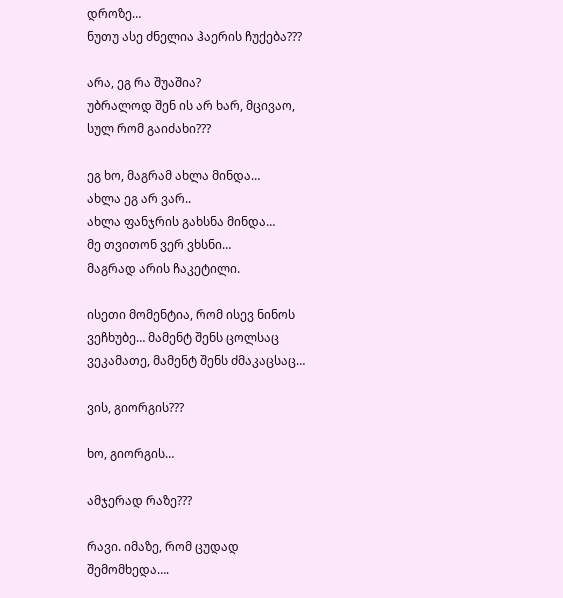დროზე…
ნუთუ ასე ძნელია ჰაერის ჩუქება???

არა, ეგ რა შუაშია?
უბრალოდ შენ ის არ ხარ, მცივაო, სულ რომ გაიძახი???

ეგ ხო, მაგრამ ახლა მინდა…
ახლა ეგ არ ვარ..
ახლა ფანჯრის გახსნა მინდა…
მე თვითონ ვერ ვხსნი…
მაგრად არის ჩაკეტილი.

ისეთი მომენტია, რომ ისევ ნინოს ვეჩხუბე… მამენტ შენს ცოლსაც ვეკამათე, მამენტ შენს ძმაკაცსაც…

ვის, გიორგის???

ხო, გიორგის…

ამჯერად რაზე???

რავი. იმაზე, რომ ცუდად შემომხედა….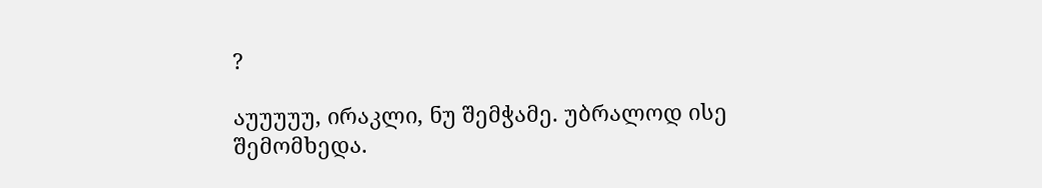?

აუუუუუ, ირაკლი, ნუ შემჭამე. უბრალოდ ისე შემომხედა.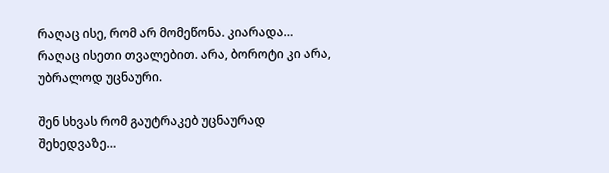რაღაც ისე, რომ არ მომეწონა. კიარადა… რაღაც ისეთი თვალებით. არა, ბოროტი კი არა, უბრალოდ უცნაური.

შენ სხვას რომ გაუტრაკებ უცნაურად შეხედვაზე…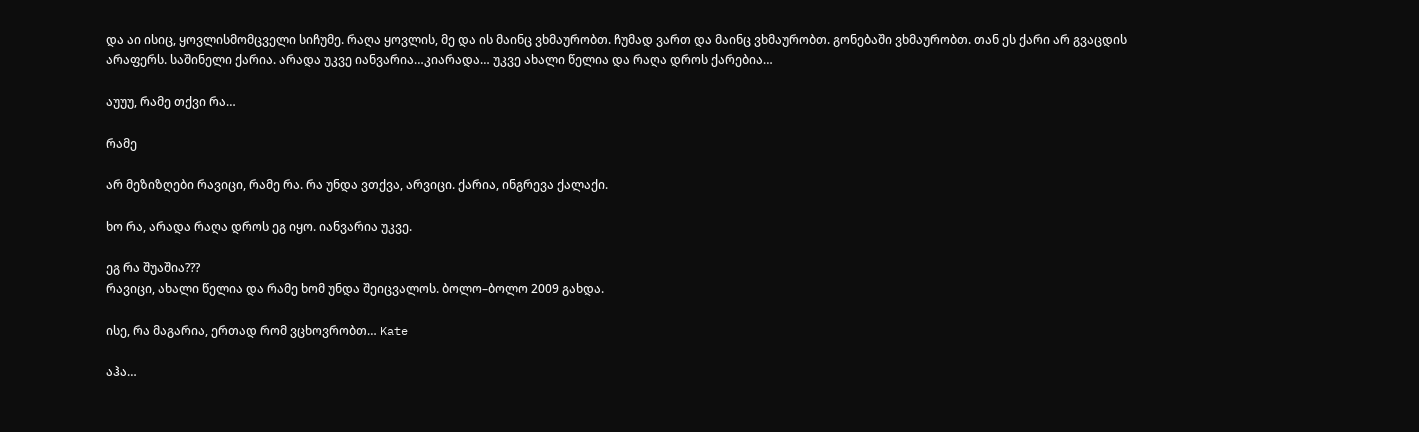და აი ისიც, ყოვლისმომცველი სიჩუმე. რაღა ყოვლის, მე და ის მაინც ვხმაურობთ. ჩუმად ვართ და მაინც ვხმაურობთ. გონებაში ვხმაურობთ. თან ეს ქარი არ გვაცდის არაფერს. საშინელი ქარია. არადა უკვე იანვარია…კიარადა… უკვე ახალი წელია და რაღა დროს ქარებია…

აუუუ, რამე თქვი რა…

რამე

არ მეზიზღები რავიცი, რამე რა. რა უნდა ვთქვა, არვიცი. ქარია, ინგრევა ქალაქი.

ხო რა, არადა რაღა დროს ეგ იყო. იანვარია უკვე.

ეგ რა შუაშია???
რავიცი, ახალი წელია და რამე ხომ უნდა შეიცვალოს. ბოლო–ბოლო 2009 გახდა.

ისე, რა მაგარია, ერთად რომ ვცხოვრობთ… Kate

აჰა…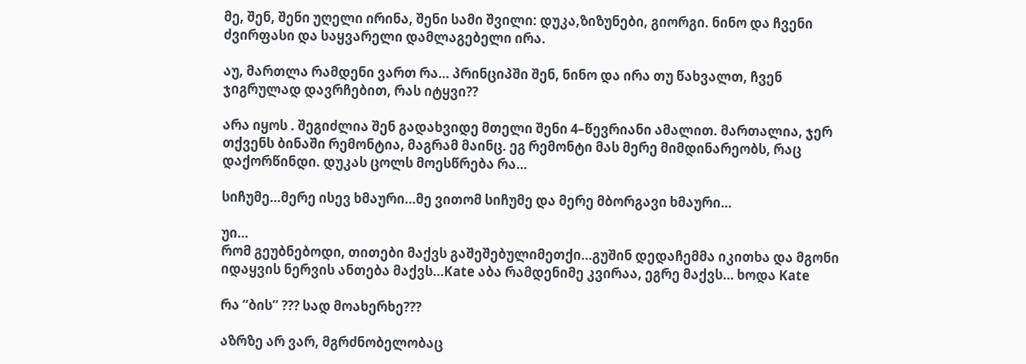მე, შენ, შენი უღელი ირინა, შენი სამი შვილი: დუკა,ზიზუნები, გიორგი. ნინო და ჩვენი ძვირფასი და საყვარელი დამლაგებელი ირა.

აუ, მართლა რამდენი ვართ რა… პრინციპში შენ, ნინო და ირა თუ წახვალთ, ჩვენ ჯიგრულად დავრჩებით, რას იტყვი??

არა იყოს . შეგიძლია შენ გადახვიდე მთელი შენი 4–წევრიანი ამალით. მართალია, ჯერ თქვენს ბინაში რემონტია, მაგრამ მაინც. ეგ რემონტი მას მერე მიმდინარეობს, რაც დაქორწინდი. დუკას ცოლს მოესწრება რა…

სიჩუმე…მერე ისევ ხმაური…მე ვითომ სიჩუმე და მერე მბორგავი ხმაური…

უი…
რომ გეუბნებოდი, თითები მაქვს გაშეშებულიმეთქი…გუშინ დედაჩემმა იკითხა და მგონი იდაყვის ნერვის ანთება მაქვს…Kate აბა რამდენიმე კვირაა, ეგრე მაქვს… ხოდა Kate

რა “ბის” ??? სად მოახერხე???

აზრზე არ ვარ, მგრძნობელობაც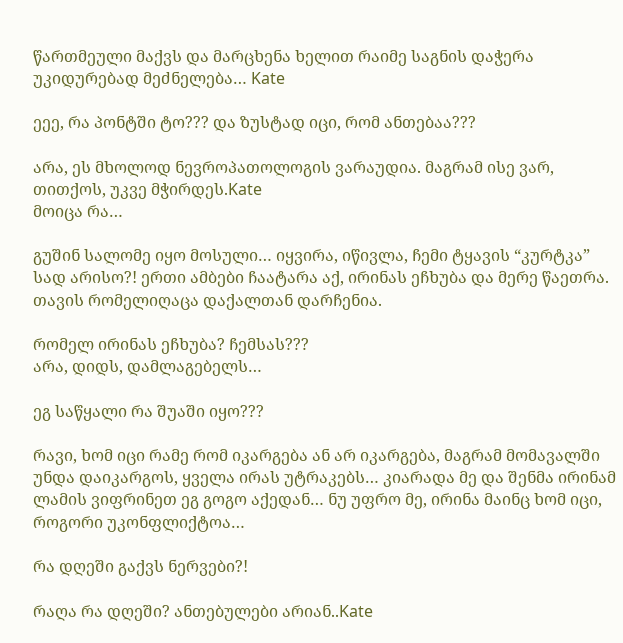წართმეული მაქვს და მარცხენა ხელით რაიმე საგნის დაჭერა უკიდურებად მეძნელება… Kate

ეეე, რა პონტში ტო??? და ზუსტად იცი, რომ ანთებაა???

არა, ეს მხოლოდ ნევროპათოლოგის ვარაუდია. მაგრამ ისე ვარ, თითქოს, უკვე მჭირდეს.Kate
მოიცა რა…

გუშინ სალომე იყო მოსული… იყვირა, იწივლა, ჩემი ტყავის “კურტკა” სად არისო?! ერთი ამბები ჩაატარა აქ, ირინას ეჩხუბა და მერე წაეთრა. თავის რომელიღაცა დაქალთან დარჩენია.

რომელ ირინას ეჩხუბა? ჩემსას???
არა, დიდს, დამლაგებელს…

ეგ საწყალი რა შუაში იყო???

რავი, ხომ იცი რამე რომ იკარგება ან არ იკარგება, მაგრამ მომავალში უნდა დაიკარგოს, ყველა ირას უტრაკებს… კიარადა მე და შენმა ირინამ ლამის ვიფრინეთ ეგ გოგო აქედან… ნუ უფრო მე, ირინა მაინც ხომ იცი, როგორი უკონფლიქტოა…

რა დღეში გაქვს ნერვები?!

რაღა რა დღეში? ანთებულები არიან..Kate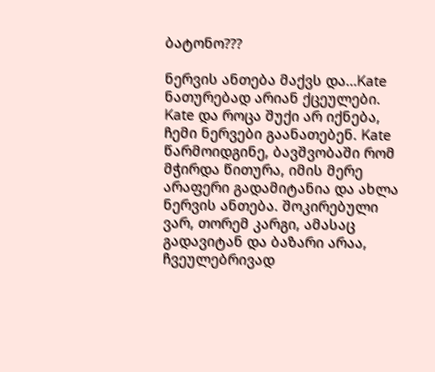ბატონო???

ნერვის ანთება მაქვს და…Kate ნათურებად არიან ქცეულები. Kate და როცა შუქი არ იქნება, ჩემი ნერვები გაანათებენ. Kate წარმოიდგინე, ბავშვობაში რომ მჭირდა წითურა, იმის მერე არაფერი გადამიტანია და ახლა ნერვის ანთება. შოკირებული ვარ, თორემ კარგი, ამასაც გადავიტან და ბაზარი არაა, ჩვეულებრივად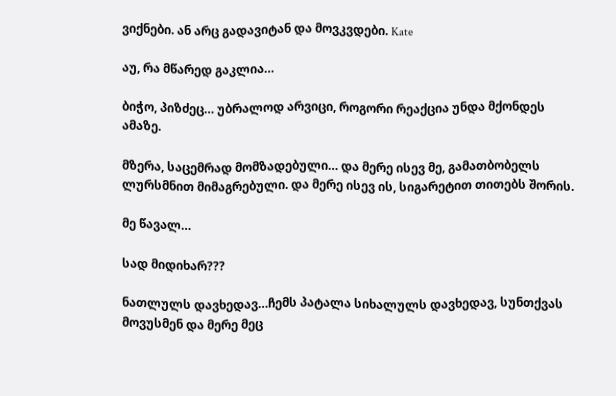ვიქნები. ან არც გადავიტან და მოვკვდები. Kate

აუ, რა მწარედ გაკლია…

ბიჭო, პიზძეც… უბრალოდ არვიცი, როგორი რეაქცია უნდა მქონდეს ამაზე.

მზერა, საცემრად მომზადებული… და მერე ისევ მე, გამათბობელს ლურსმნით მიმაგრებული. და მერე ისევ ის, სიგარეტით თითებს შორის.

მე წავალ…

სად მიდიხარ???

ნათლულს დავხედავ…ჩემს პატალა სიხალულს დავხედავ, სუნთქვას მოვუსმენ და მერე მეც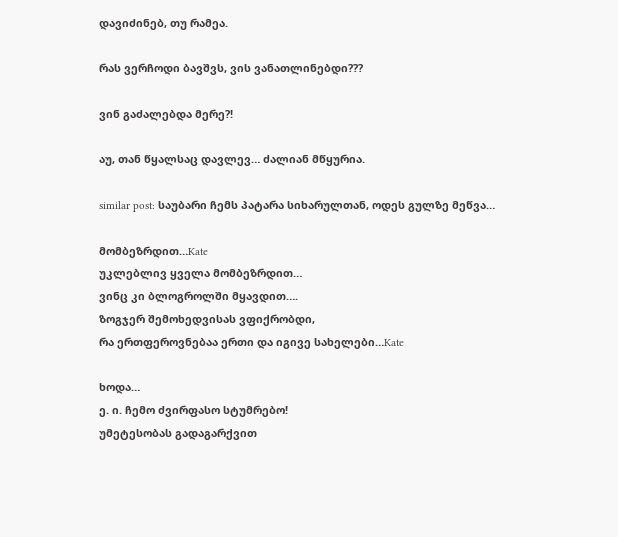დავიძინებ, თუ რამეა.

რას ვერჩოდი ბავშვს, ვის ვანათლინებდი???

ვინ გაძალებდა მერე?!

აუ, თან წყალსაც დავლევ… ძალიან მწყურია.

similar post: საუბარი ჩემს პატარა სიხარულთან, ოდეს გულზე მეწვა…

მომბეზრდით…Kate
უკლებლივ ყველა მომბეზრდით…
ვინც კი ბლოგროლში მყავდით….
ზოგჯერ შემოხედვისას ვფიქრობდი,
რა ერთფეროვნებაა ერთი და იგივე სახელები…Kate

ხოდა…
ე. ი. ჩემო ძვირფასო სტუმრებო!
უმეტესობას გადაგარქვით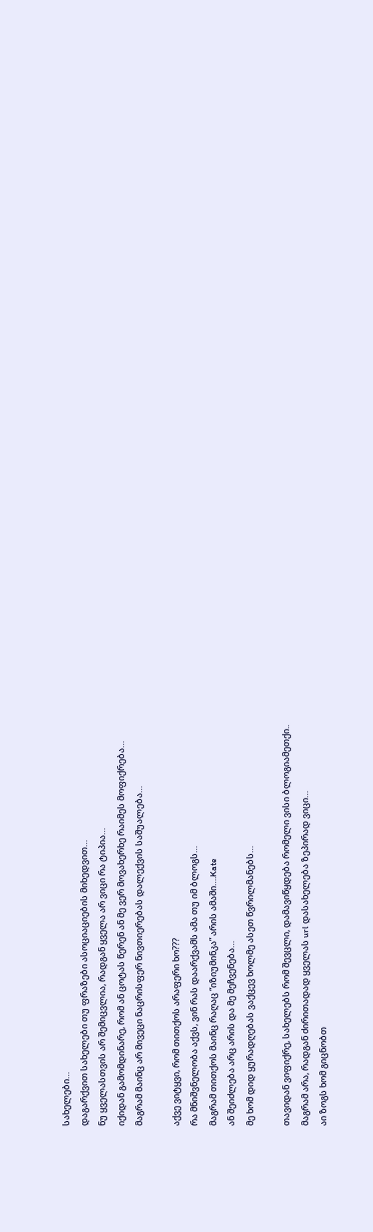სახელები…
დაგარქვით სახელები თუ ფრაზები ასოციაციების მიხედვით…
ნუ ყველასთვის არ შემიცვლია, რადგან ყველა არ ვიცი რა ტიპია…
იქიდან გამომდინარე, რომ ან ცოტას წერენ ან მე ვერ მოვახერხე რაიმეს მოფიქრება…
მაგრამ მაინც არ მივეცი ნაცრისფერ ნივთიერებას დალექვის საშუალება…

აქვე ვიტყვი, რომ თითქოს არაფერი ხო???
რა მნიშვნელობა აქვს, ვინ რას დაარქვამს ამა თუ იმ ბლოგს…
მაგრამ თითქოს მაინც რაღაც “იზიუმინკა” არის ამაში….Kate
ან შეიძლება არც არის და მე მეჩვენება…
მე ხომ დიდ ყურადღებას ვაქცევ ხოლმე ასეთ წვრილმანებს…

თავიდან ვიფიქრე, სახელებს რომ შევცლი, დამავიწყდება რომელი ვისი ბლოგიამეთქი..
მაგრამ არა, რადგან ძირითადად ყველას url დასახელება ზეპირად ვიცი…
აი ზოგს ხომ გიცნობთ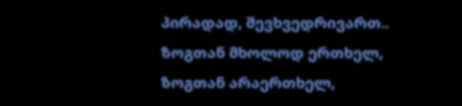პირადად, შევხვედრივართ..
ზოგთან მხოლოდ ერთხელ, ზოგთან არაერთხელ,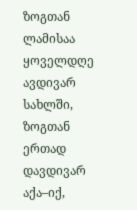ზოგთან ლამისაა ყოველდღე ავდივარ სახლში, ზოგთან ერთად დავდივარ აქა–იქ,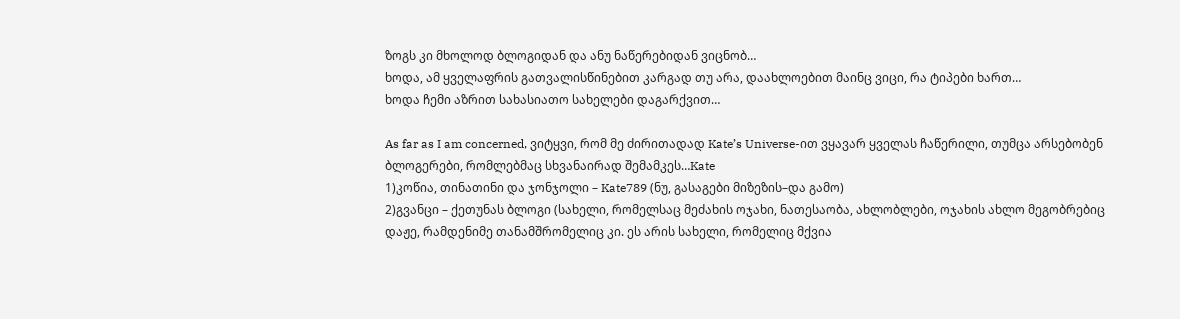ზოგს კი მხოლოდ ბლოგიდან და ანუ ნაწერებიდან ვიცნობ…
ხოდა, ამ ყველაფრის გათვალისწინებით კარგად თუ არა, დაახლოებით მაინც ვიცი, რა ტიპები ხართ…
ხოდა ჩემი აზრით სახასიათო სახელები დაგარქვით…

As far as I am concerned, ვიტყვი, რომ მე ძირითადად Kate’s Universe-ით ვყავარ ყველას ჩაწერილი, თუმცა არსებობენ ბლოგერები, რომლებმაც სხვანაირად შემამკეს…Kate
1)კოწია, თინათინი და ჯონჯოლი – Kate789 (ნუ, გასაგები მიზეზის–და გამო)
2)გვანცი – ქეთუნას ბლოგი (სახელი, რომელსაც მეძახის ოჯახი, ნათესაობა, ახლობლები, ოჯახის ახლო მეგობრებიც დაჟე, რამდენიმე თანამშრომელიც კი. ეს არის სახელი, რომელიც მქვია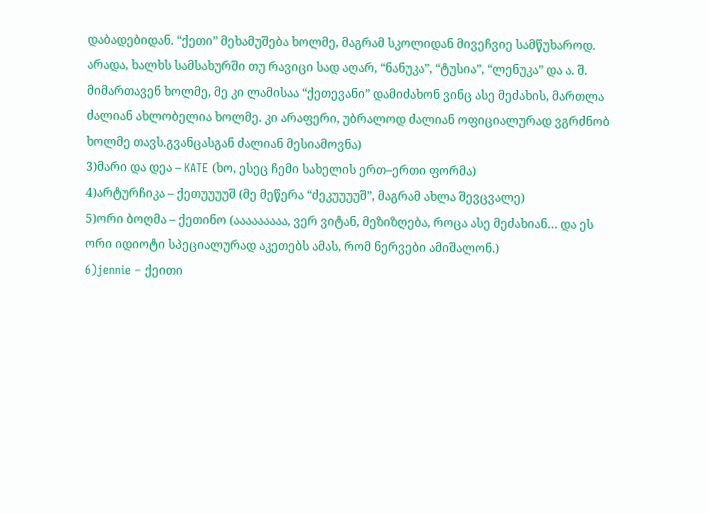დაბადებიდან. “ქეთი” მეხამუშება ხოლმე, მაგრამ სკოლიდან მივეჩვიე სამწუხაროდ. არადა, ხალხს სამსახურში თუ რავიცი სად აღარ, “ნანუკა”, “ტუსია”, “ლენუკა” და ა. შ. მიმართავენ ხოლმე, მე კი ლამისაა “ქეთევანი” დამიძახონ ვინც ასე მეძახის, მართლა ძალიან ახლობელია ხოლმე. კი არაფერი, უბრალოდ ძალიან ოფიციალურად ვგრძნობ ხოლმე თავს.გვანცასგან ძალიან მესიამოვნა)
3)მარი და დეა – KATE (ხო, ესეც ჩემი სახელის ერთ–ერთი ფორმა)
4)არტურჩიკა – ქეთუუუუშ (მე მეწერა “ძეკუუუუშ”, მაგრამ ახლა შევცვალე)
5)ორი ბოღმა – ქეთინო (ააააააააა, ვერ ვიტან, მეზიზღება, როცა ასე მეძახიან… და ეს ორი იდიოტი სპეციალურად აკეთებს ამას, რომ ნერვები ამიშალონ.)
6)jennie – ქეითი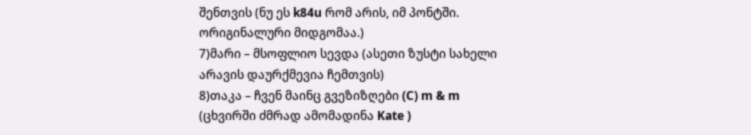შენთვის (ნუ ეს k84u რომ არის, იმ პონტში. ორიგინალური მიდგომაა.)
7)მარი – მსოფლიო სევდა (ასეთი ზუსტი სახელი არავის დაურქმევია ჩემთვის)
8)თაკა – ჩვენ მაინც გვეზიზღები (C) m & m (ცხვირში ძმრად ამომადინა Kate )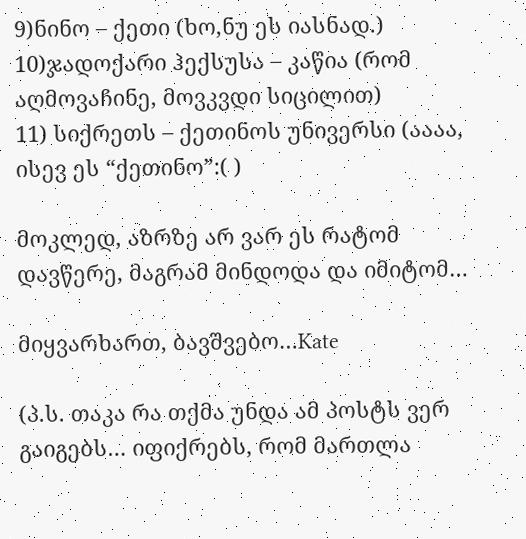9)ნინო – ქეთი (ხო,ნუ ეს იასნად.)
10)ჯადოქარი ჰექსუსა – კაწია (რომ აღმოვაჩინე, მოვკვდი სიცილით)
11) სიქრეთს – ქეთინოს უნივერსი (აააა, ისევ ეს “ქეთინო”:( )

მოკლედ, აზრზე არ ვარ ეს რატომ დავწერე, მაგრამ მინდოდა და იმიტომ…

მიყვარხართ, ბავშვებო…Kate

(პ.ს. თაკა რა თქმა უნდა ამ პოსტს ვერ გაიგებს… იფიქრებს, რომ მართლა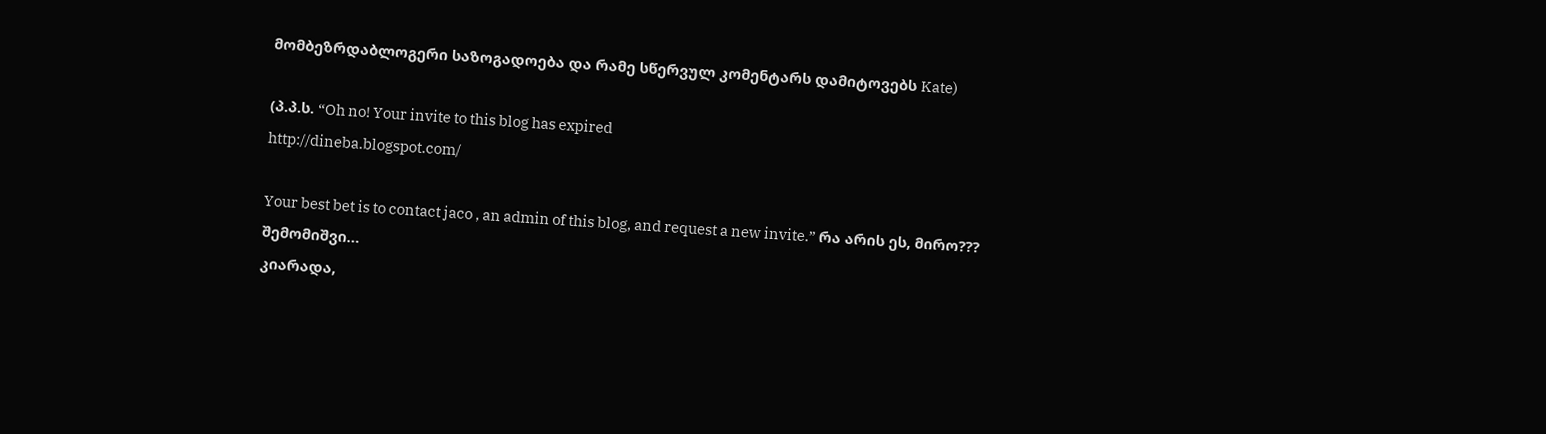მომბეზრდაბლოგერი საზოგადოება და რამე სწერვულ კომენტარს დამიტოვებს Kate)

(პ.პ.ს. “Oh no! Your invite to this blog has expired
http://dineba.blogspot.com/

Your best bet is to contact jaco , an admin of this blog, and request a new invite.” რა არის ეს, მირო???
შემომიშვი…
კიარადა,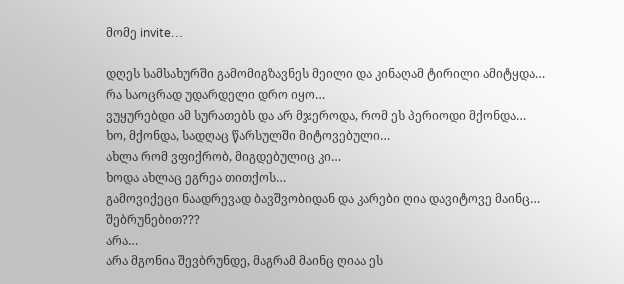მომე invite…

დღეს სამსახურში გამომიგზავნეს მეილი და კინაღამ ტირილი ამიტყდა…
რა საოცრად უდარდელი დრო იყო…
ვუყურებდი ამ სურათებს და არ მჯეროდა, რომ ეს პერიოდი მქონდა…
ხო, მქონდა, სადღაც წარსულში მიტოვებული…
ახლა რომ ვფიქრობ, მიგდებულიც კი…
ხოდა ახლაც ეგრეა თითქოს…
გამოვიქეცი ნაადრევად ბავშვობიდან და კარები ღია დავიტოვე მაინც…
შებრუნებით???
არა…
არა მგონია შევბრუნდე, მაგრამ მაინც ღიაა ეს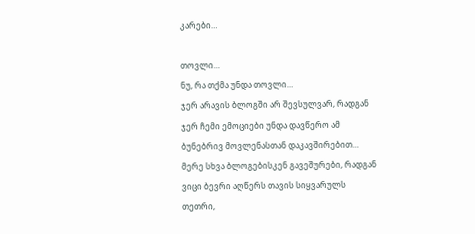კარები…

თოვლი…
ნუ, რა თქმა უნდა თოვლი…
ჯერ არავის ბლოგში არ შევსულვარ, რადგან ჯერ ჩემი ემოციები უნდა დავწერო ამ ბუნებრივ მოვლენასთან დაკავშირებით…
მერე სხვა ბლოგებისკენ გავეშურები, რადგან ვიცი ბევრი აღწერს თავის სიყვარულს თეთრი,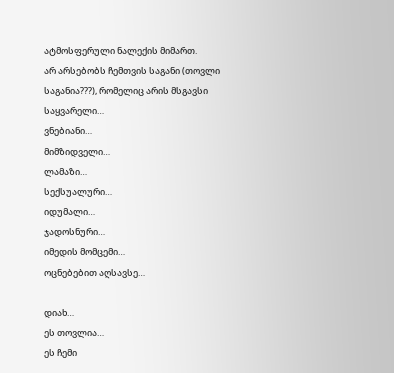ატმოსფერული ნალექის მიმართ.
არ არსებობს ჩემთვის საგანი (თოვლი საგანია???), რომელიც არის მსგავსი
საყვარელი…
ვნებიანი…
მიმზიდველი…
ლამაზი…
სექსუალური…
იდუმალი…
ჯადოსნური…
იმედის მომცემი…
ოცნებებით აღსავსე…

დიახ…
ეს თოვლია…
ეს ჩემი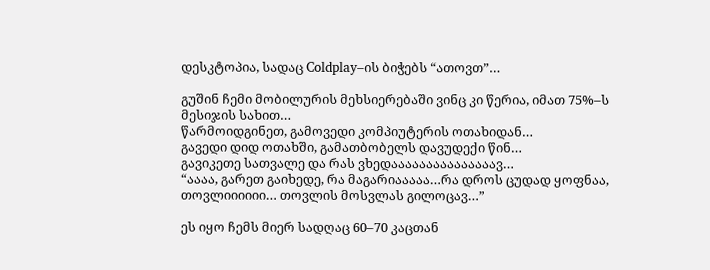დესკტოპია, სადაც Coldplay–ის ბიჭებს “ათოვთ”…

გუშინ ჩემი მობილურის მეხსიერებაში ვინც კი წერია, იმათ 75%–ს მესიჯის სახით…
წარმოიდგინეთ, გამოვედი კომპიუტერის ოთახიდან…
გავედი დიდ ოთახში, გამათბობელს დავუდექი წინ…
გავიკეთე სათვალე და რას ვხედააააააააააააააავ…
“აააა, გარეთ გაიხედე, რა მაგარიააააა…რა დროს ცუდად ყოფნაა, თოვლიიიიიი… თოვლის მოსვლას გილოცავ…”

ეს იყო ჩემს მიერ სადღაც 60–70 კაცთან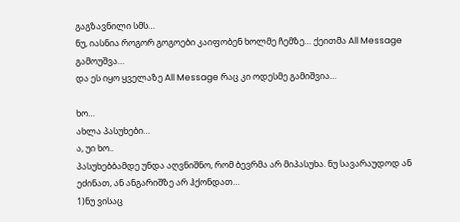გაგზავნილი სმს…
ნუ, იასნია როგორ გოგოები კაიფობენ ხოლმე ჩემზე… ქეითმა All Message გამოუშვა…
და ეს იყო ყველაზე All Message რაც კი ოდესმე გამიშვია…

ხო…
ახლა პასუხები…
ა, უი ხო..
პასუხებბამდე უნდა აღვნიშნო, რომ ბევრმა არ მიპასუხა. ნუ სავარაუდოდ ან ეძინათ, ან ანგარიშზე არ ჰქონდათ…
1)ნუ ვისაც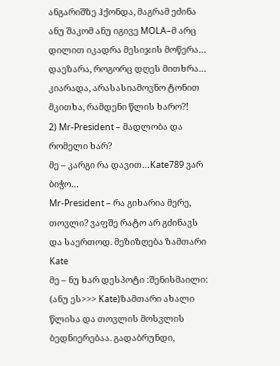ანგარიშზე ჰქონდა, მაგრამ ეძინა ანუ შაკომ ანუ იგივე MOLA–მ არც დილით იკადრა მესიჯის მოწერა… დაეზარა, როგორც დღეს მითხრა… კიარადა, არასასიამოვნო ტონით მკითხა, რამდენი წლის ხარო?!
2) Mr-President – მადლობა და რომელი ხარ?
მე – კარგი რა დავით…Kate789 ვარ ბიჭო…
Mr-President – რა გიხარია მერე, თოვლი? ვაფშე რატო არ გძინავს და საერთოდ. მეზიზღება ზამთარი Kate
მე – ნუ ხარ დესპოტი :შენისმაილი: (ანუ ეს>>> Kate)ზამთარი ახალი წლისა და თოვლის მოსვლის ბედნიერებაა. გადაბრუნდი,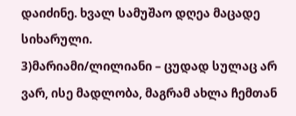დაიძინე. ხვალ სამუშაო დღეა მაცადე სიხარული.
3)მარიამი/ლილიანი – ცუდად სულაც არ ვარ, ისე მადლობა, მაგრამ ახლა ჩემთან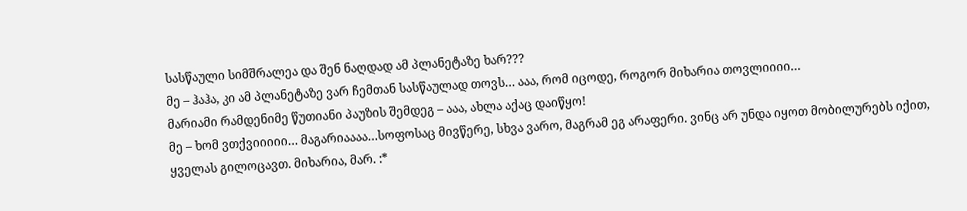სასწაული სიმშრალეა და შენ ნაღდად ამ პლანეტაზე ხარ???
მე – ჰაჰა, კი ამ პლანეტაზე ვარ ჩემთან სასწაულად თოვს… ააა, რომ იცოდე, როგორ მიხარია თოვლიიიი…
მარიამი რამდენიმე წუთიანი პაუზის შემდეგ – ააა, ახლა აქაც დაიწყო!
მე – ხომ ვთქვიიიიი… მაგარიაააა…სოფოსაც მივწერე, სხვა ვარო, მაგრამ ეგ არაფერი. ვინც არ უნდა იყოთ მობილურებს იქით, ყველას გილოცავთ. მიხარია, მარ. :*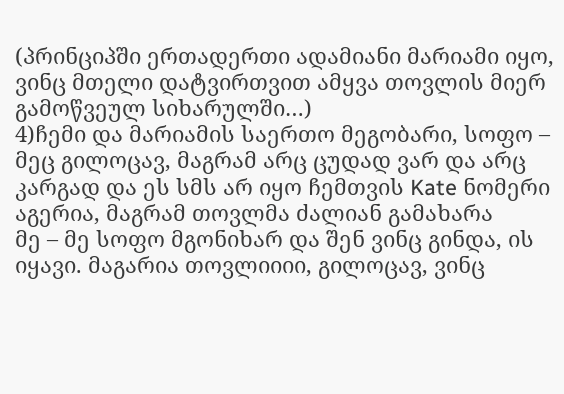(პრინციპში ერთადერთი ადამიანი მარიამი იყო, ვინც მთელი დატვირთვით ამყვა თოვლის მიერ გამოწვეულ სიხარულში…)
4)ჩემი და მარიამის საერთო მეგობარი, სოფო – მეც გილოცავ, მაგრამ არც ცუდად ვარ და არც კარგად და ეს სმს არ იყო ჩემთვის Kate ნომერი აგერია, მაგრამ თოვლმა ძალიან გამახარა
მე – მე სოფო მგონიხარ და შენ ვინც გინდა, ის იყავი. მაგარია თოვლიიიი, გილოცავ, ვინც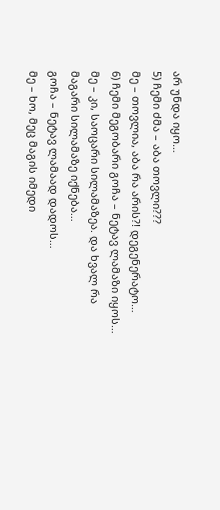არ უნდა იყო…
5) ჩემი ძმა – აბა თოვლი???
მე – თოვლია, აბა რა არის?! დეგენერატო…
6) ჩემი მეგობარი გოჩა – ნეტავ ლამაზი იყოს…
მე – კი, საოცარი სილამაზეა. და ხვალ რა მაგარი სილამაზე იქნება…
გოჩა – ნეტავ ლამაად დადოს…
მე – ხო, მეც მაგის იმედი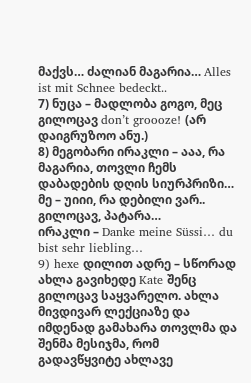მაქვს… ძალიან მაგარია… Alles ist mit Schnee bedeckt..
7) ნუცა – მადლობა გოგო, მეც გილოცავ don’t groooze! (არ დაიგრუზოო ანუ.)
8) მეგობარი ირაკლი – ააა, რა მაგარია, თოვლი ჩემს დაბადების დღის სიურპრიზი…
მე – უიიი, რა დებილი ვარ.. გილოცავ, პატარა…
ირაკლი – Danke meine Süssi… du bist sehr liebling…
9) hexe დილით ადრე – სწორად ახლა გავიხედე Kate შენც გილოცავ საყვარელო. ახლა მივდივარ ლექციაზე და იმდენად გამახარა თოვლმა და შენმა მესიჯმა, რომ გადავწყვიტე ახლავე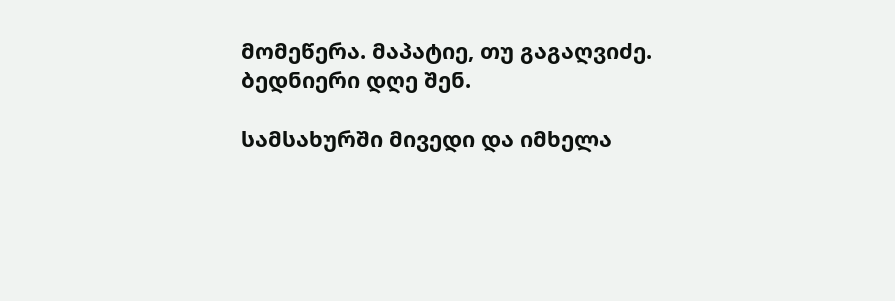მომეწერა. მაპატიე, თუ გაგაღვიძე. ბედნიერი დღე შენ.

სამსახურში მივედი და იმხელა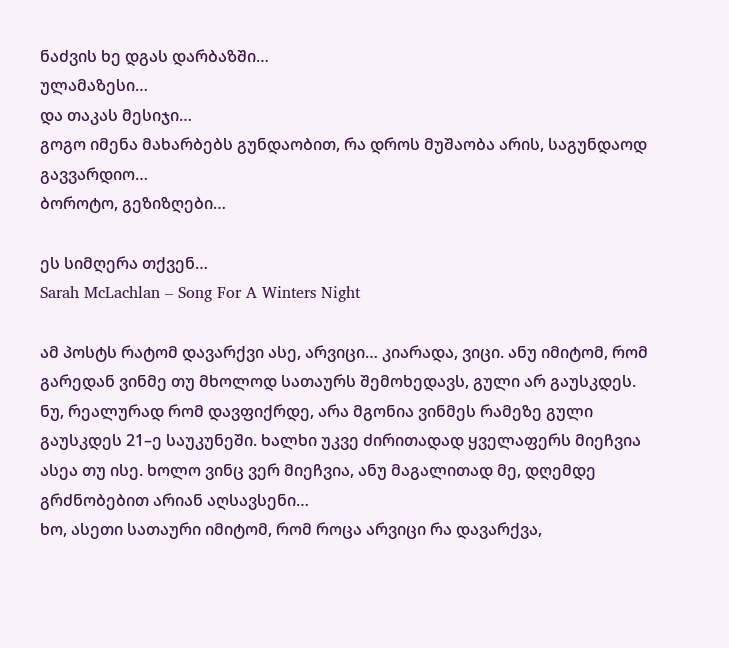ნაძვის ხე დგას დარბაზში…
ულამაზესი…
და თაკას მესიჯი…
გოგო იმენა მახარბებს გუნდაობით, რა დროს მუშაობა არის, საგუნდაოდ გავვარდიო…
ბოროტო, გეზიზღები…

ეს სიმღერა თქვენ…
Sarah McLachlan – Song For A Winters Night

ამ პოსტს რატომ დავარქვი ასე, არვიცი… კიარადა, ვიცი. ანუ იმიტომ, რომ გარედან ვინმე თუ მხოლოდ სათაურს შემოხედავს, გული არ გაუსკდეს. ნუ, რეალურად რომ დავფიქრდე, არა მგონია ვინმეს რამეზე გული გაუსკდეს 21–ე საუკუნეში. ხალხი უკვე ძირითადად ყველაფერს მიეჩვია ასეა თუ ისე. ხოლო ვინც ვერ მიეჩვია, ანუ მაგალითად მე, დღემდე გრძნობებით არიან აღსავსენი…
ხო, ასეთი სათაური იმიტომ, რომ როცა არვიცი რა დავარქვა,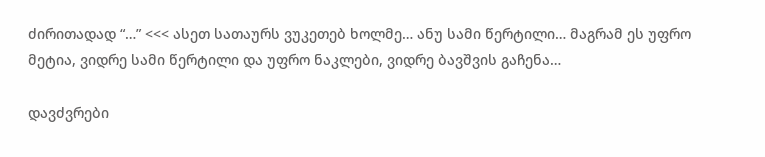ძირითადად “…” <<< ასეთ სათაურს ვუკეთებ ხოლმე… ანუ სამი წერტილი… მაგრამ ეს უფრო მეტია, ვიდრე სამი წერტილი და უფრო ნაკლები, ვიდრე ბავშვის გაჩენა…

დავძვრები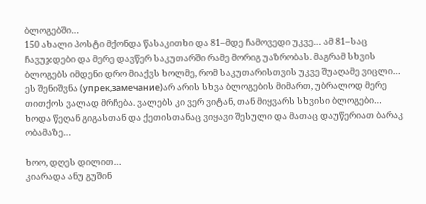ბლოგებში…
150 ახალი პოსტი მქონდა წასაკითხი და 81–მდე ჩამოვედი უკვე… ამ 81–საც ჩავუჯდები და მერე დავწერ საკუთარში რამე მორიგ უაზრობას. მაგრამ სხვის ბლოგებს იმდენი დრო მიაქვს ხოლმე, რომ საკუთარისთვის უკვე შუაღამე ვიცლი… ეს შენიშვნა (упрек,замечание)არ არის სხვა ბლოგების მიმართ, უბრალოდ მერე თითქოს ვალად მრჩება. ვალებს კი ვერ ვიტან, თან მიყვარს სხვისი ბლოგები…
ხოდა წეღან გიგასთან და ქეთისთანაც ვიყავი შესული და მათაც დაუწერიათ ბარაკ ობამაზე…

ხოო, დღეს დილით…
კიარადა ანუ გუშინ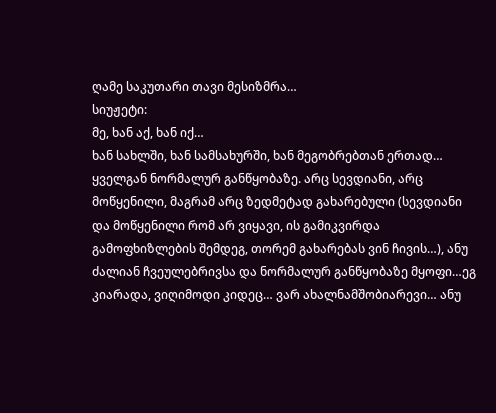ღამე საკუთარი თავი მესიზმრა…
სიუჟეტი:
მე, ხან აქ, ხან იქ…
ხან სახლში, ხან სამსახურში, ხან მეგობრებთან ერთად…
ყველგან ნორმალურ განწყობაზე. არც სევდიანი, არც მოწყენილი, მაგრამ არც ზედმეტად გახარებული (სევდიანი და მოწყენილი რომ არ ვიყავი, ის გამიკვირდა გამოფხიზლების შემდეგ, თორემ გახარებას ვინ ჩივის…), ანუ ძალიან ჩვეულებრივსა და ნორმალურ განწყობაზე მყოფი…ეგ კიარადა, ვიღიმოდი კიდეც… ვარ ახალნამშობიარევი… ანუ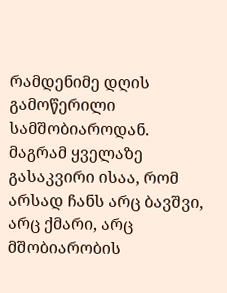რამდენიმე დღის გამოწერილი სამშობიაროდან. მაგრამ ყველაზე გასაკვირი ისაა, რომ არსად ჩანს არც ბავშვი, არც ქმარი, არც მშობიარობის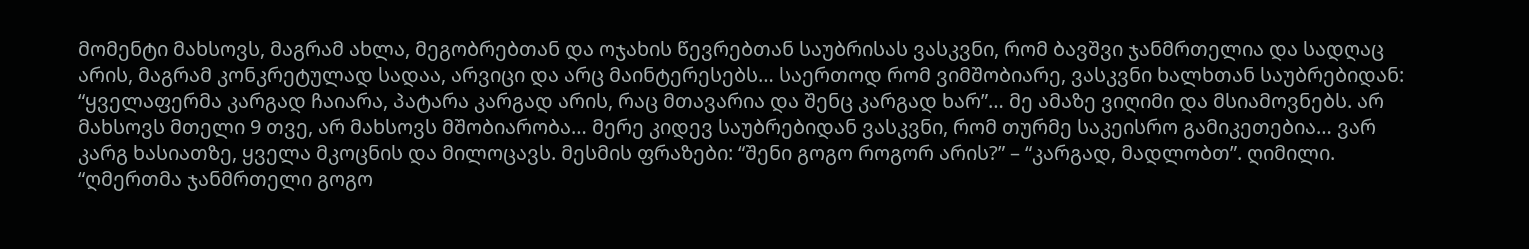მომენტი მახსოვს, მაგრამ ახლა, მეგობრებთან და ოჯახის წევრებთან საუბრისას ვასკვნი, რომ ბავშვი ჯანმრთელია და სადღაც არის, მაგრამ კონკრეტულად სადაა, არვიცი და არც მაინტერესებს… საერთოდ რომ ვიმშობიარე, ვასკვნი ხალხთან საუბრებიდან: “ყველაფერმა კარგად ჩაიარა, პატარა კარგად არის, რაც მთავარია და შენც კარგად ხარ”… მე ამაზე ვიღიმი და მსიამოვნებს. არ მახსოვს მთელი 9 თვე, არ მახსოვს მშობიარობა… მერე კიდევ საუბრებიდან ვასკვნი, რომ თურმე საკეისრო გამიკეთებია… ვარ კარგ ხასიათზე, ყველა მკოცნის და მილოცავს. მესმის ფრაზები: “შენი გოგო როგორ არის?” – “კარგად, მადლობთ”. ღიმილი. “ღმერთმა ჯანმრთელი გოგო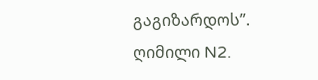გაგიზარდოს”. ღიმილი N2.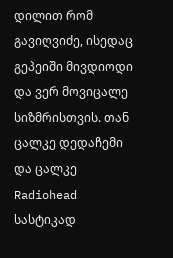დილით რომ გავიღვიძე, ისედაც გეპეიში მივდიოდი და ვერ მოვიცალე სიზმრისთვის. თან ცალკე დედაჩემი და ცალკე Radiohead სასტიკად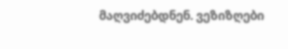მაღვიძებდნენ. ვეზიზღები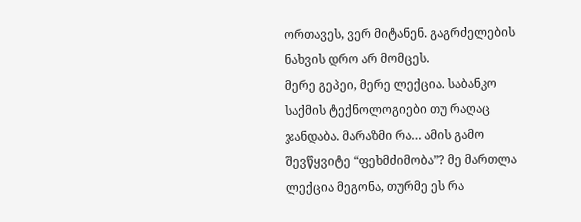ორთავეს, ვერ მიტანენ. გაგრძელების ნახვის დრო არ მომცეს.
მერე გეპეი, მერე ლექცია. საბანკო საქმის ტექნოლოგიები თუ რაღაც ჯანდაბა. მარაზმი რა… ამის გამო შევწყვიტე “ფეხმძიმობა”? მე მართლა ლექცია მეგონა, თურმე ეს რა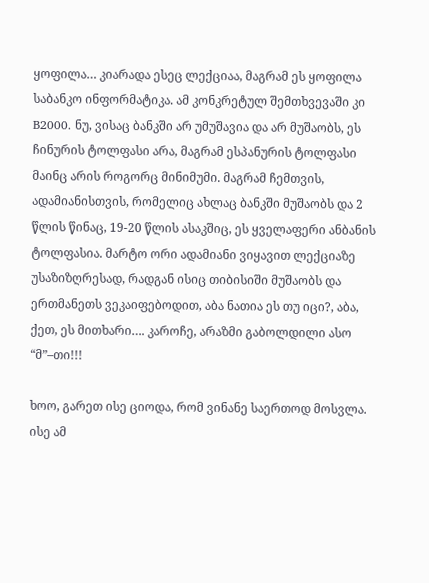ყოფილა… კიარადა ესეც ლექციაა, მაგრამ ეს ყოფილა საბანკო ინფორმატიკა. ამ კონკრეტულ შემთხვევაში კი B2000. ნუ, ვისაც ბანკში არ უმუშავია და არ მუშაობს, ეს ჩინურის ტოლფასი არა, მაგრამ ესპანურის ტოლფასი მაინც არის როგორც მინიმუმი. მაგრამ ჩემთვის, ადამიანისთვის, რომელიც ახლაც ბანკში მუშაობს და 2 წლის წინაც, 19-20 წლის ასაკშიც, ეს ყველაფერი ანბანის ტოლფასია. მარტო ორი ადამიანი ვიყავით ლექციაზე უსაზიზღრესად, რადგან ისიც თიბისიში მუშაობს და ერთმანეთს ვეკაიფებოდით, აბა ნათია ეს თუ იცი?, აბა, ქეთ, ეს მითხარი…. კაროჩე, არაზმი გაბოლდილი ასო “მ”–თი!!!

ხოო, გარეთ ისე ციოდა, რომ ვინანე საერთოდ მოსვლა. ისე ამ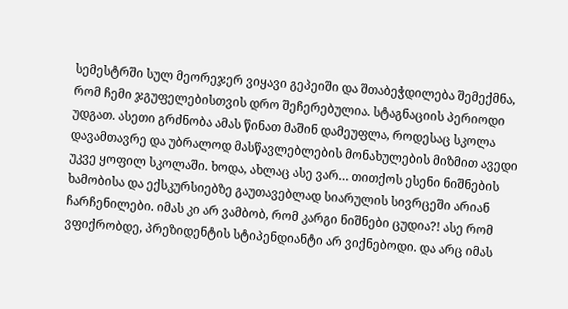სემესტრში სულ მეორეჯერ ვიყავი გეპეიში და შთაბეჭდილება შემექმნა, რომ ჩემი ჯგუფელებისთვის დრო შეჩერებულია. სტაგნაციის პერიოდი უდგათ. ასეთი გრძნობა ამას წინათ მაშინ დამეუფლა, როდესაც სკოლა დავამთავრე და უბრალოდ მასწავლებლების მონახულების მიზმით ავედი უკვე ყოფილ სკოლაში. ხოდა, ახლაც ასე ვარ… თითქოს ესენი ნიშნების ხამობისა და ექსკურსიებზე გაუთავებლად სიარულის სივრცეში არიან ჩარჩენილები. იმას კი არ ვამბობ, რომ კარგი ნიშნები ცუდია?! ასე რომ ვფიქრობდე, პრეზიდენტის სტიპენდიანტი არ ვიქნებოდი. და არც იმას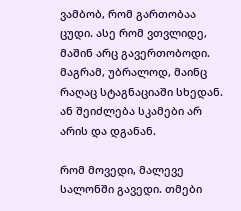ვამბობ, რომ გართობაა ცუდი. ასე რომ ვთვლიდე, მაშინ არც გავერთობოდი. მაგრამ, უბრალოდ, მაინც რაღაც სტაგნაციაში სხედან. ან შეიძლება სკამები არ არის და დგანან.

რომ მოვედი, მალევე სალონში გავედი. თმები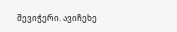შევიჭერი. ავიჩეხე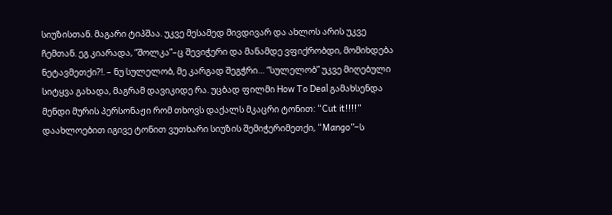სიუზისთან. მაგარი ტიპშაა. უკვე მესამედ მივდივარ და ახლოს არის უკვე ჩემთან. ეგ კიარადა, “შოლკა”–ც შევიჭერი და მანამდე ვფიქრობდი, მომიხდება ნეტავმეთქი?!. – ნუ სულელობ, მე კარგად შეგჭრი… “სულელობ” უკვე მიღებული სიტყვა გახადა, მაგრამ დავიკიდე რა. უცბად ფილმი How To Deal გამახსენდა მენდი მურის პერსონაჟი რომ თხოვს დაქალს მკაცრი ტონით: “Cut it!!!!” დაახლოებით იგივე ტონით ვუთხარი სიუზის შემიჭერიმეთქი, “Mango”–ს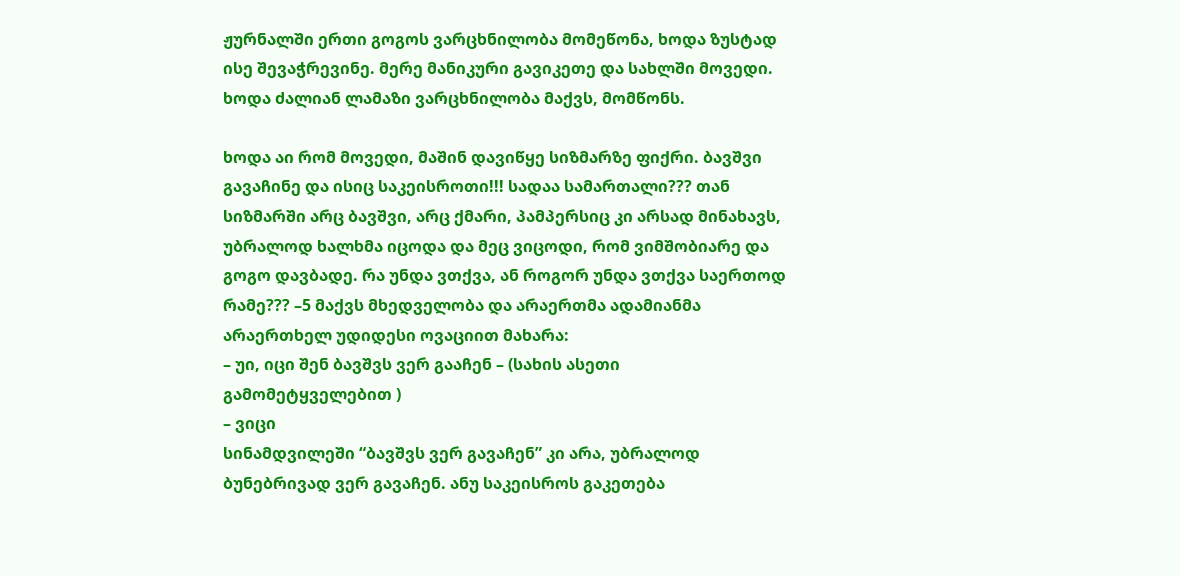ჟურნალში ერთი გოგოს ვარცხნილობა მომეწონა, ხოდა ზუსტად ისე შევაჭრევინე. მერე მანიკური გავიკეთე და სახლში მოვედი. ხოდა ძალიან ლამაზი ვარცხნილობა მაქვს, მომწონს.

ხოდა აი რომ მოვედი, მაშინ დავიწყე სიზმარზე ფიქრი. ბავშვი გავაჩინე და ისიც საკეისროთი!!! სადაა სამართალი??? თან სიზმარში არც ბავშვი, არც ქმარი, პამპერსიც კი არსად მინახავს, უბრალოდ ხალხმა იცოდა და მეც ვიცოდი, რომ ვიმშობიარე და გოგო დავბადე. რა უნდა ვთქვა, ან როგორ უნდა ვთქვა საერთოდ რამე??? –5 მაქვს მხედველობა და არაერთმა ადამიანმა არაერთხელ უდიდესი ოვაციით მახარა:
– უი, იცი შენ ბავშვს ვერ გააჩენ – (სახის ასეთი გამომეტყველებით )
– ვიცი
სინამდვილეში “ბავშვს ვერ გავაჩენ” კი არა, უბრალოდ ბუნებრივად ვერ გავაჩენ. ანუ საკეისროს გაკეთება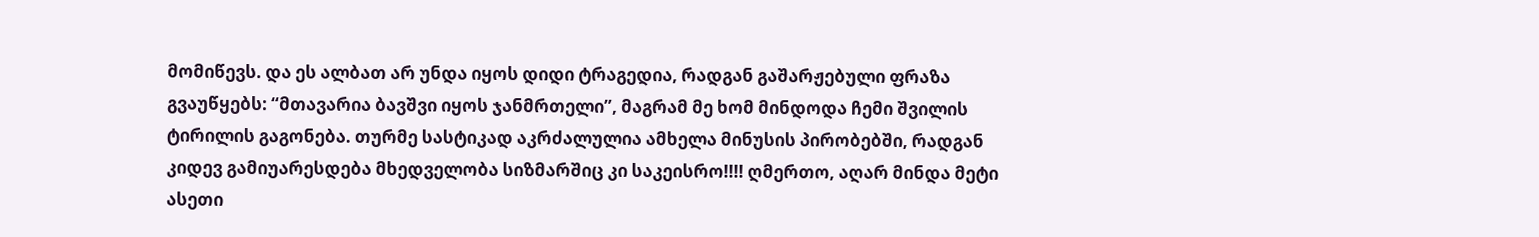მომიწევს. და ეს ალბათ არ უნდა იყოს დიდი ტრაგედია, რადგან გაშარჟებული ფრაზა გვაუწყებს: “მთავარია ბავშვი იყოს ჯანმრთელი”, მაგრამ მე ხომ მინდოდა ჩემი შვილის ტირილის გაგონება. თურმე სასტიკად აკრძალულია ამხელა მინუსის პირობებში, რადგან კიდევ გამიუარესდება მხედველობა სიზმარშიც კი საკეისრო!!!! ღმერთო, აღარ მინდა მეტი ასეთი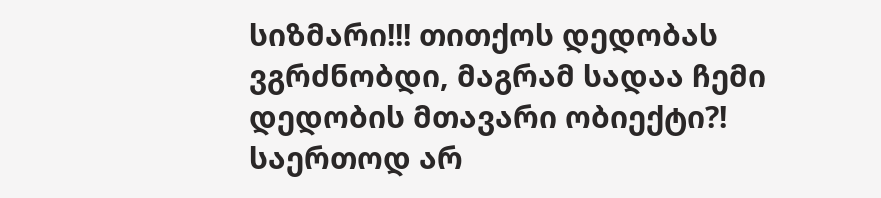სიზმარი!!! თითქოს დედობას ვგრძნობდი, მაგრამ სადაა ჩემი დედობის მთავარი ობიექტი?! საერთოდ არ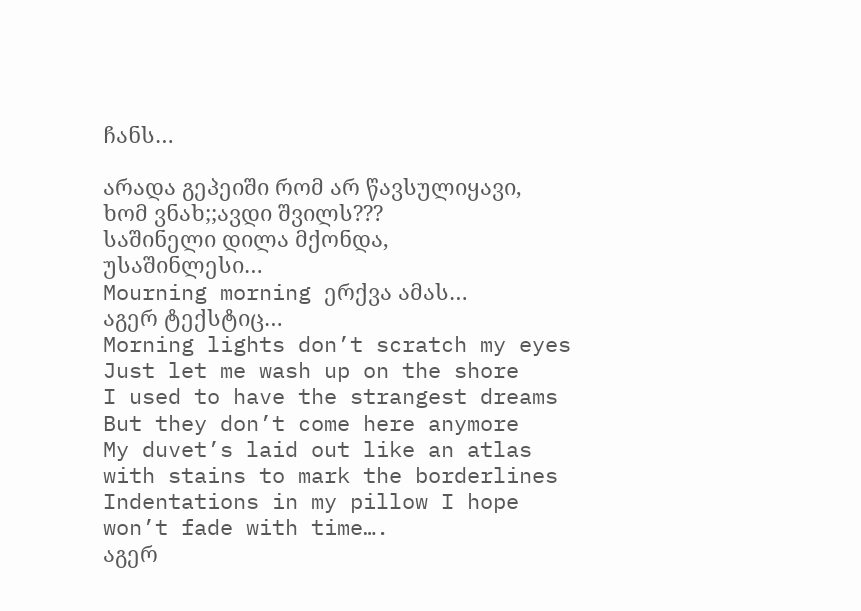ჩანს…

არადა გეპეიში რომ არ წავსულიყავი, ხომ ვნახ;;ავდი შვილს???
საშინელი დილა მქონდა, უსაშინლესი…
Mourning morning ერქვა ამას…
აგერ ტექსტიც…
Morning lights don’t scratch my eyes
Just let me wash up on the shore
I used to have the strangest dreams
But they don’t come here anymore
My duvet’s laid out like an atlas with stains to mark the borderlines
Indentations in my pillow I hope won’t fade with time….
აგერ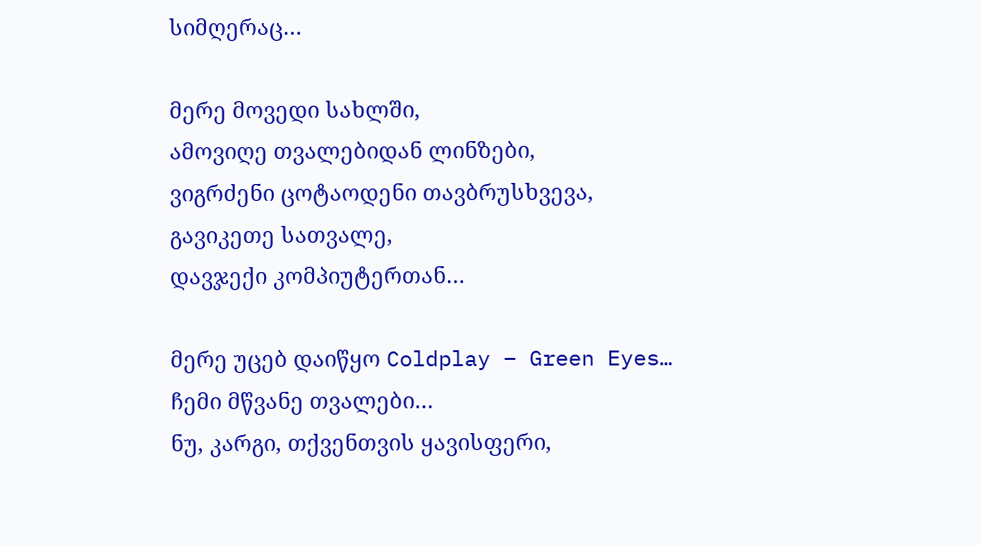სიმღერაც…

მერე მოვედი სახლში,
ამოვიღე თვალებიდან ლინზები,
ვიგრძენი ცოტაოდენი თავბრუსხვევა,
გავიკეთე სათვალე,
დავჯექი კომპიუტერთან…

მერე უცებ დაიწყო Coldplay – Green Eyes…
ჩემი მწვანე თვალები…
ნუ, კარგი, თქვენთვის ყავისფერი,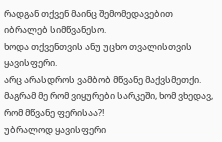რადგან თქვენ მაინც შემომედავებით იბრალებ სიმწვანესო.
ხოდა თქვენთვის ანუ უცხო თვალისთვის ყავისფერი.
არც არასდროს ვამბობ მწვანე მაქვსმეთქი.
მაგრამ მე რომ ვიყურები სარკეში, ხომ ვხედავ, რომ მწვანე ფერისაა?!
უბრალოდ ყავისფერი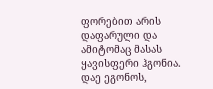ფორებით არის დაფარული და ამიტომაც მასას ყავისფერი ჰგონია.
დაე ეგონოს,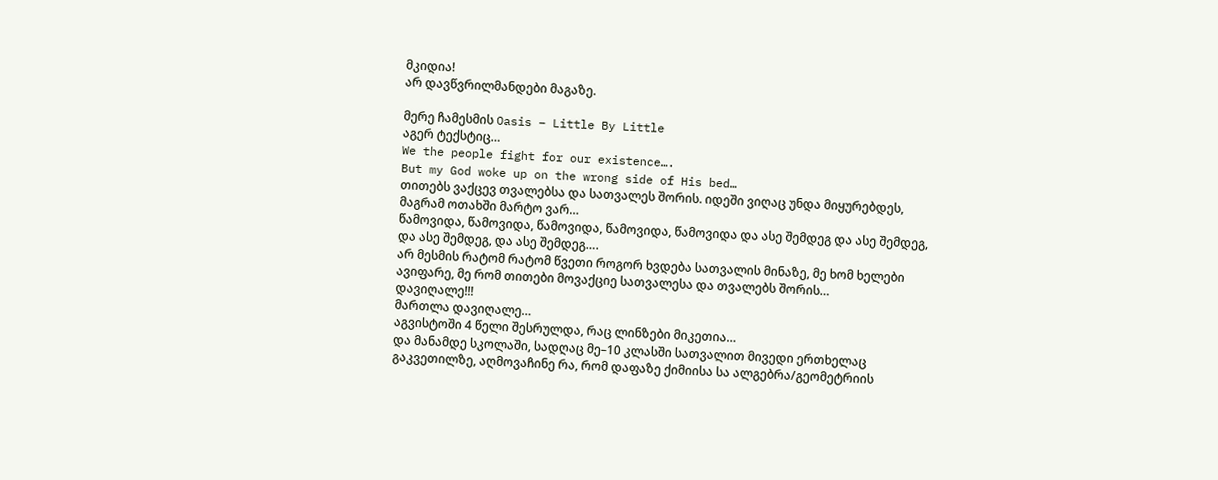მკიდია!
არ დავწვრილმანდები მაგაზე.

მერე ჩამესმის Oasis – Little By Little
აგერ ტექსტიც…
We the people fight for our existence….
But my God woke up on the wrong side of His bed…
თითებს ვაქცევ თვალებსა და სათვალეს შორის. იდეში ვიღაც უნდა მიყურებდეს, მაგრამ ოთახში მარტო ვარ…
წამოვიდა, წამოვიდა, წამოვიდა, წამოვიდა, წამოვიდა და ასე შემდეგ და ასე შემდეგ, და ასე შემდეგ, და ასე შემდეგ….
არ მესმის რატომ რატომ წვეთი როგორ ხვდება სათვალის მინაზე, მე ხომ ხელები ავიფარე, მე რომ თითები მოვაქციე სათვალესა და თვალებს შორის…
დავიღალე!!!
მართლა დავიღალე…
აგვისტოში 4 წელი შესრულდა, რაც ლინზები მიკეთია…
და მანამდე სკოლაში, სადღაც მე–10 კლასში სათვალით მივედი ერთხელაც გაკვეთილზე, აღმოვაჩინე რა, რომ დაფაზე ქიმიისა სა ალგებრა/გეომეტრიის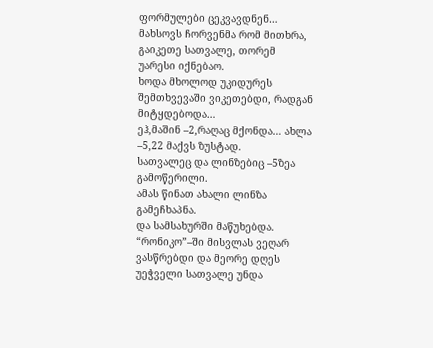ფორმულები ცეკვავდნენ…
მახსოვს ჩორვენმა რომ მითხრა, გაიკეთე სათვალე, თორემ უარესი იქნებაო.
ხოდა მხოლოდ უკიდურეს შემთხვევაში ვიკეთებდი, რადგან მიტყდებოდა…
ეჰ,მაშინ –2,რაღაც მქონდა… ახლა –5,22 მაქვს ზუსტად.
სათვალეც და ლინზებიც –5ზეა გამოწერილი.
ამას წინათ ახალი ლინზა გამეჩხაპნა.
და სამსახურში მაწუხებდა. “რონიკო”–ში მისვლას ვეღარ ვასწრებდი და მეორე დღეს უეჭველი სათვალე უნდა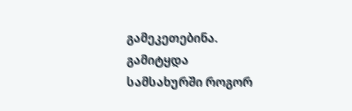გამეკეთებინა.
გამიტყდა
სამსახურში როგორ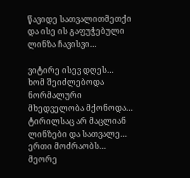წავიდე სათვალითმეთქი და ისე ის გაფუჭებული ლინზა ჩავისვი…

ვიტირე ისევ დღეს…
ხომ შეიძლებოდა ნორმალური მხედველობა მქონოდა…
ტირილსაც არ მაცლიან ლინზები და სათვალე…
ერთი მოძრაობს…
მეორე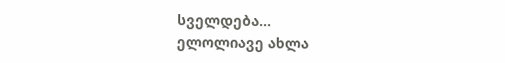სველდება…
ელოლიავე ახლა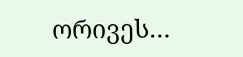ორივეს…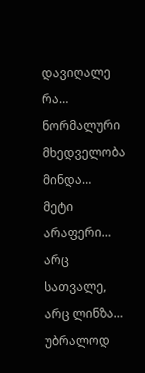დავიღალე რა…
ნორმალური მხედველობა მინდა…
მეტი არაფერი…
არც სათვალე, არც ლინზა…
უბრალოდ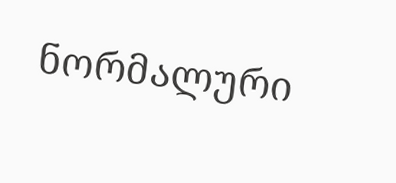ნორმალური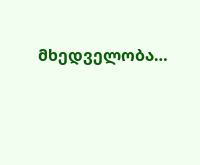მხედველობა…